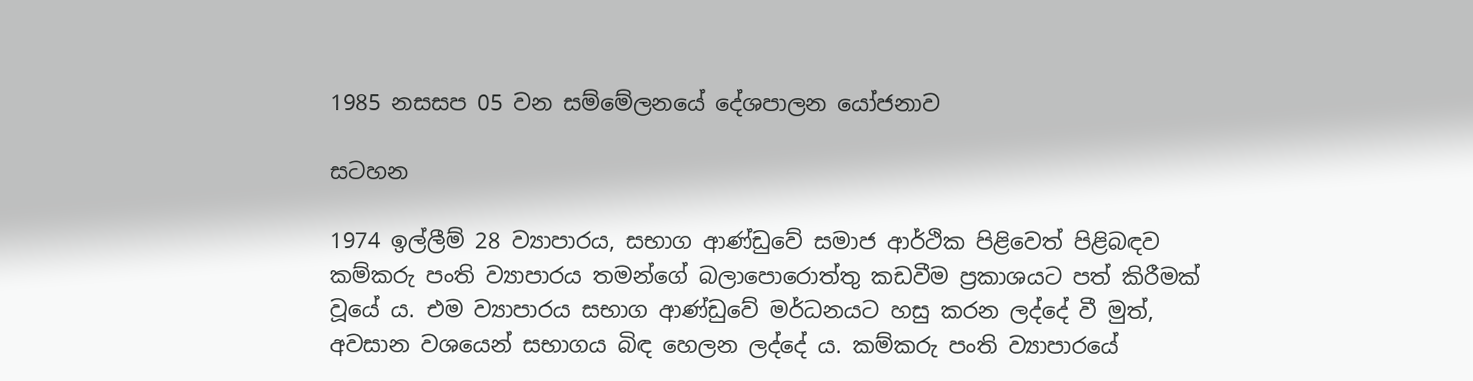1985 නසසප 05 වන සම්මේලනයේ දේශපාලන යෝජනාව

සටහන

1974 ඉල්ලීම් 28 ව්‍යාපාරය, සභාග ආණ්ඩුවේ සමාජ ආර්ථික පිළිවෙත් පිළිබඳව කම්කරු පංති ව්‍යාපාරය තමන්ගේ බලාපොරොත්තු කඩවීම ප්‍රකාශයට පත් කිරීමක් වූයේ ය. එම ව්‍යාපාරය සභාග ආණ්ඩුවේ මර්ධනයට හසු කරන ලද්දේ වී මුත්, අවසාන වශයෙන් සභාගය බිඳ හෙලන ලද්දේ ය. කම්කරු පංති ව්‍යාපාරයේ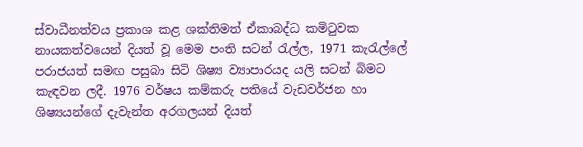ස්වාධීනත්වය ප්‍රකාශ කළ ශක්තිමත් ඒකාබද්ධ කමිටුවක නායකත්වයෙන් දියත් වූ මෙම පංති සටන් රැල්ල, 1971 කැරැල්ලේ පරාජයත් සමඟ පසුබා සිටි ශිෂ්‍ය ව්‍යාපාරයද යලි සටන් බිමට කැඳවන ලදී. 1976 වර්ෂය කම්කරු පතියේ වැඩවර්ජන හා ශිෂ්‍යයන්ගේ දැවැන්ත අරගලයන් දියත්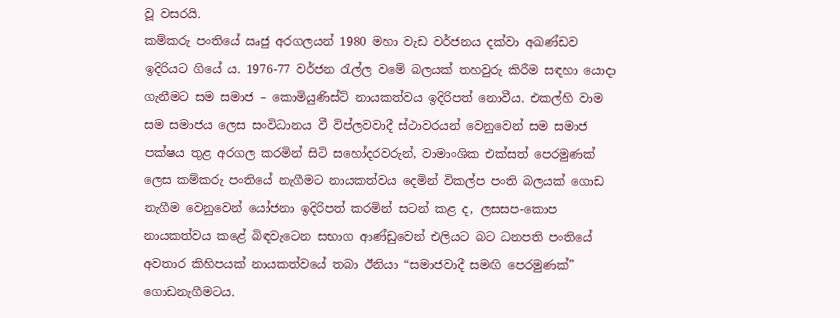වූ වසරයි.
කම්කරු පංතියේ ඍජු අරගලයන් 1980 මහා වැඩ වර්ජනය දක්වා අඛණ්ඩව ඉදිරියට ගියේ ය. 1976-77 වර්ජන රැල්ල වමේ බලයක් තහවුරු කිරීම සඳහා යොදා ගැනීමට සම සමාජ – කොමියුණිස්ට් නායකත්වය ඉදිරිපත් නොවීය. එකල්හි වාම සම සමාජය ලෙස සංවිධානය වී විප්ලවවාදී ස්ථාවරයන් වෙනුවෙන් සම සමාජ පක්ෂය තුළ අරගල කරමින් සිටි සහෝදරවරුන්, වාමාංශික එක්සත් පෙරමුණක් ලෙස කම්කරු පංතියේ නැගීමට නායකත්වය දෙමින් විකල්ප පංති බලයක් ගොඩ නැගීම වෙනුවෙන් යෝජනා ඉදිරිපත් කරමින් සටන් කළ ද, ලසසප-කොප නායකත්වය කළේ බිඳවැටෙන සභාග ආණ්ඩුවෙන් එලියට බට ධනපති පංතියේ අවතාර කිහිපයක් නායකත්වයේ තබා ඊනියා “සමාජවාදී සමඟි පෙරමුණක්” ගොඩනැගීමටය.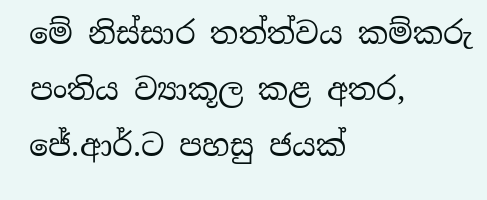මේ නිස්සාර තත්ත්වය කම්කරු පංතිය ව්‍යාකූල කළ අතර, ජේ.ආර්.ට පහසු ජයක්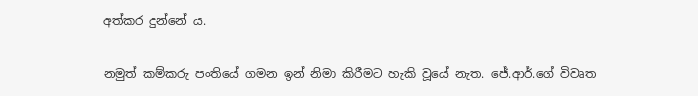අත්කර දුන්නේ ය.

නමුත් කම්කරු පංතියේ ගමන ඉන් නිමා කිරීමට හැකි වූයේ නැත. ජේ.ආර්.ගේ විවෘත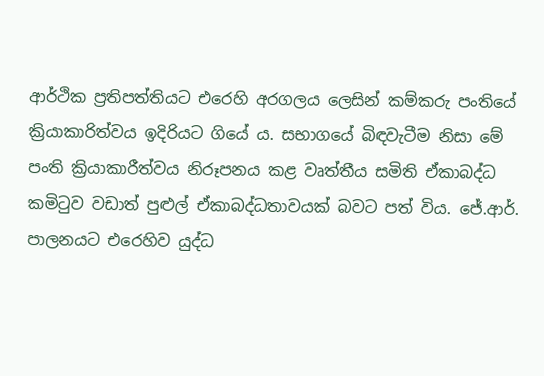ආර්ථික ප්‍රතිපත්තියට එරෙහි අරගලය ලෙසින් කම්කරු පංතියේ ක්‍රියාකාරිත්වය ඉදිරියට ගියේ ය. සභාගයේ බිඳවැටීම නිසා මේ පංති ක්‍රියාකාරීත්වය නිරූපනය කළ වෘත්තීය සමිති ඒකාබද්ධ කමිටුව වඩාත් පුළුල් ඒකාබද්ධතාවයක් බවට පත් විය. ජේ.ආර්. පාලනයට එරෙහිව යුද්ධ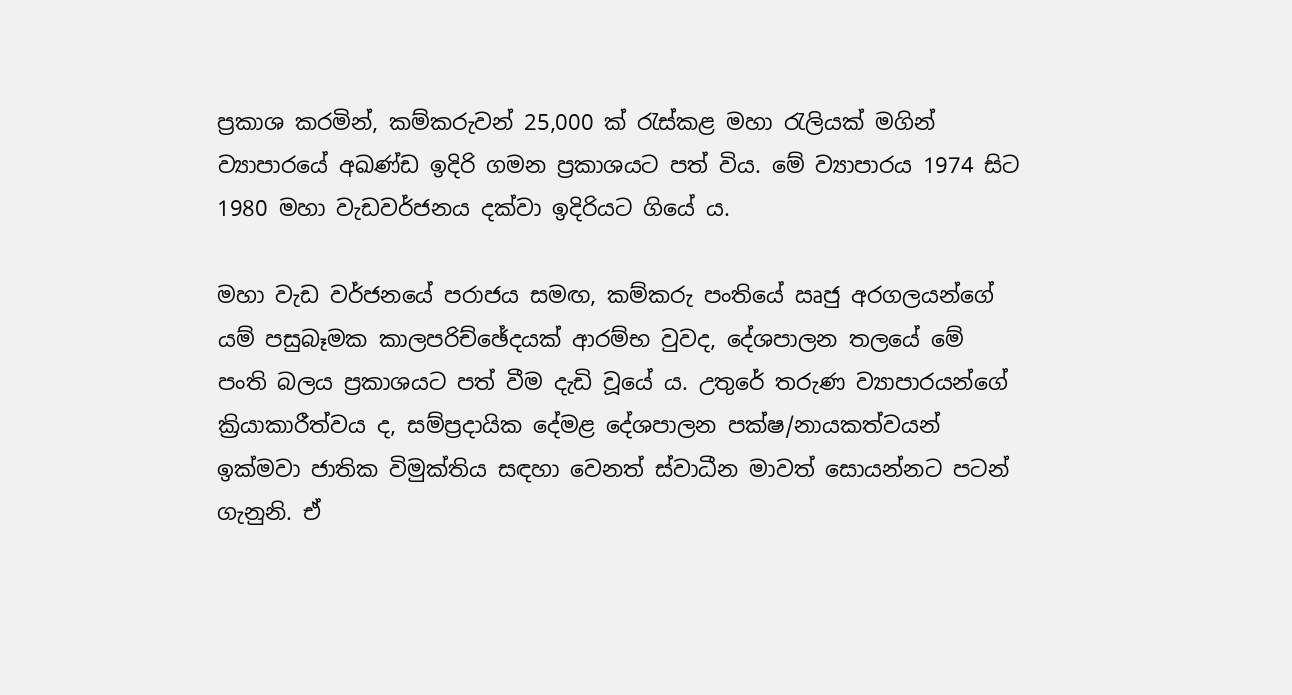ප්‍රකාශ කරමින්, කම්කරුවන් 25,000 ක් රැස්කළ මහා රැලියක් මගින් ව්‍යාපාරයේ අඛණ්ඩ ඉදිරි ගමන ප්‍රකාශයට පත් විය. මේ ව්‍යාපාරය 1974 සිට 1980 මහා වැඩවර්ජනය දක්වා ඉදිරියට ගියේ ය.

මහා වැඩ වර්ජනයේ පරාජය සමඟ, කම්කරු පංතියේ ඍජු අරගලයන්ගේ යම් පසුබෑමක කාලපරිච්ඡේදයක් ආරම්භ වුවද, දේශපාලන තලයේ මේ පංති බලය ප්‍රකාශයට පත් වීම දැඩි වූයේ ය. උතුරේ තරුණ ව්‍යාපාරයන්ගේ ක්‍රියාකාරීත්වය ද, සම්ප්‍රදායික දේමළ දේශපාලන පක්ෂ/නායකත්වයන් ඉක්මවා ජාතික විමුක්තිය සඳහා වෙනත් ස්වාධීන මාවත් සොයන්නට පටන් ගැනුනි. ඒ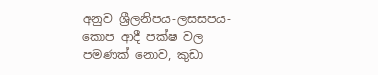අනුව ශ්‍රීලනිපය-ලසසපය-කොප ආදී පක්ෂ වල පමණක් නොව, කුඩා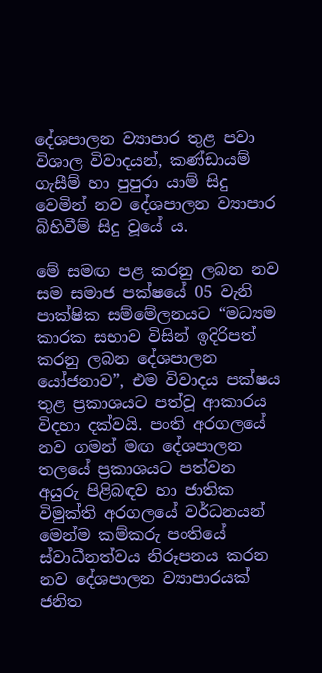දේශපාලන ව්‍යාපාර තුළ පවා විශාල විවාදයන්, කණ්ඩායම් ගැසීම් හා පුපුරා යාම් සිදු වෙමින් නව දේශපාලන ව්‍යාපාර බිහිවීම් සිදු වූයේ ය.

මේ සමඟ පළ කරනු ලබන නව සම සමාජ පක්ෂයේ 05 වැනි පාක්ෂික සම්මේලනයට “මධ්‍යම කාරක සභාව විසින් ඉදිරිපත් කරනු ලබන දේශපාලන යෝජනාව”, එම විවාදය පක්ෂය තුළ ප්‍රකාශයට පත්වූ ආකාරය විදහා දක්වයි. පංති අරගලයේ නව ගමන් මඟ දේශපාලන තලයේ ප්‍රකාශයට පත්වන අයුරු පිළිබඳව හා ජාතික විමුක්ති අරගලයේ වර්ධනයන් මෙන්ම කම්කරු පංතියේ ස්වාධීනත්වය නිරූපනය කරන නව දේශපාලන ව්‍යාපාරයක් ජනිත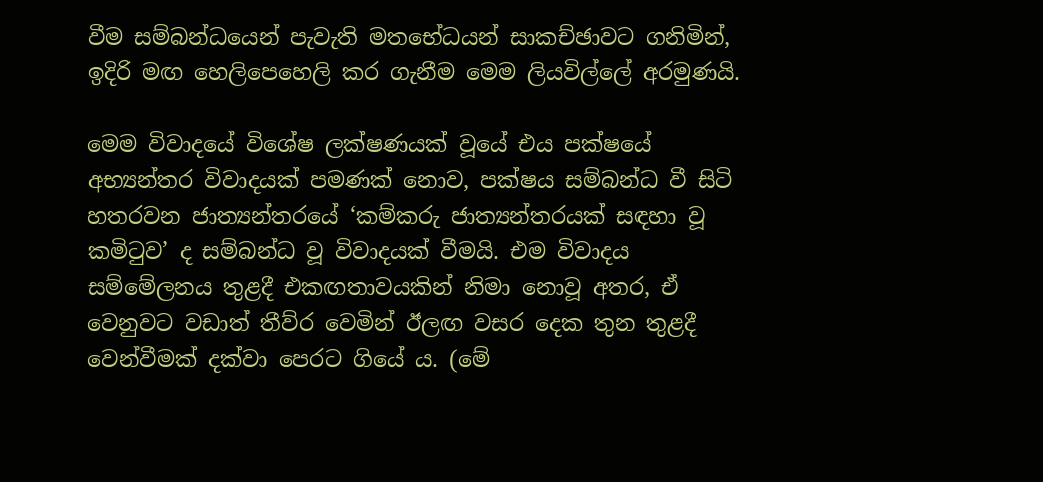වීම සම්බන්ධයෙන් පැවැති මතභේධයන් සාකච්ඡාවට ගනිමින්, ඉදිරි මඟ හෙලිපෙහෙලි කර ගැනීම මෙම ලියවිල්ලේ අරමුණයි.

මෙම විවාදයේ විශේෂ ලක්ෂණයක් වූයේ එය පක්ෂයේ අභ්‍යන්තර විවාදයක් පමණක් නොව, පක්ෂය සම්බන්ධ වී සිටි හතරවන ජාත්‍යන්තරයේ ‘කම්කරු ජාත්‍යන්තරයක් සඳහා වූ කමිටුව’ ද සම්බන්ධ වූ විවාදයක් වීමයි. එම විවාදය සම්මේලනය තුළදී එකඟතාවයකින් නිමා නොවූ අතර, ඒ වෙනුවට වඩාත් තීව්ර වෙමින් ඊලඟ වසර දෙක තුන තුළදී වෙන්වීමක් දක්වා පෙරට ගියේ ය. (මේ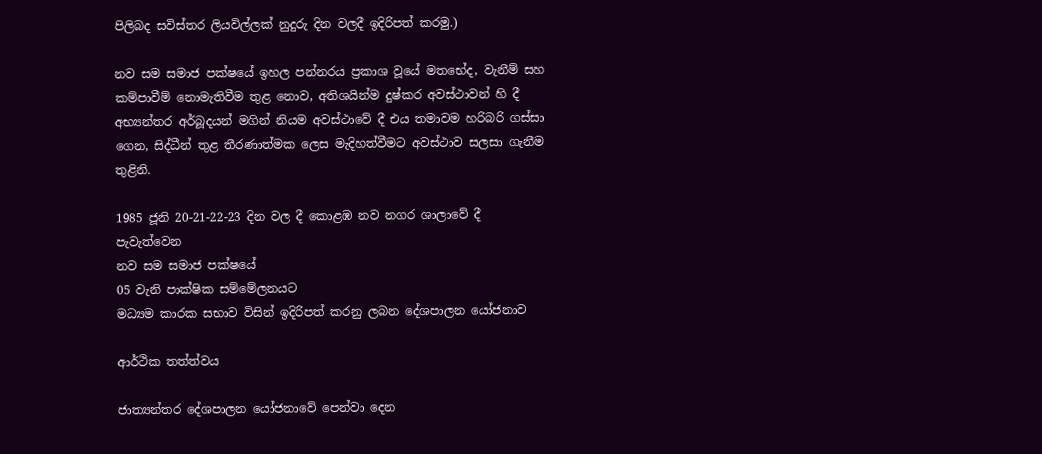පිලිබද සවිස්තර ලියවිල්ලක් නුදුරු දින වලදී ඉදිරිපත් කරමු.)

නව සම සමාජ පක්ෂයේ ඉහල පන්නරය ප්‍රකාශ වූයේ මතභේද, වැනීම් සහ කම්පාවීම් නොමැතිවීම තුළ නොව, අතිශයින්ම දුෂ්කර අවස්ථාවන් හි දී අභ්‍යන්තර අර්බූදයන් මගින් නියම අවස්ථාවේ දී එය තමාවම හරිබරි ගස්සා ගෙන, සිද්ධීන් තුළ තීරණාත්මක ලෙස මැදිහත්වීමට අවස්ථාව සලසා ගැනීම තුළිනි.

1985 ජූනි 20-21-22-23 දින වල දී කොළඹ නව නගර ශාලාවේ දී පැවැත්වෙන
නව සම සමාජ පක්ෂයේ
05 වැනි පාක්ෂික සම්මේලනයට
මධ්‍යම කාරක සභාව විසින් ඉදිරිපත් කරනු ලබන දේශපාලන යෝජනාව

ආර්ථික තත්ත්වය

ජාත්‍යන්තර දේශපාලන යෝජනාවේ පෙන්වා දෙන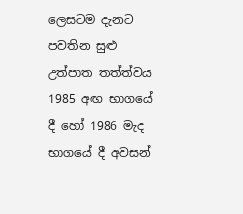ලෙසටම දැනට පවතින සුළු උත්පාත තත්ත්වය 1985 අඟ භාගයේ දී හෝ 1986 මැද භාගයේ දී අවසන්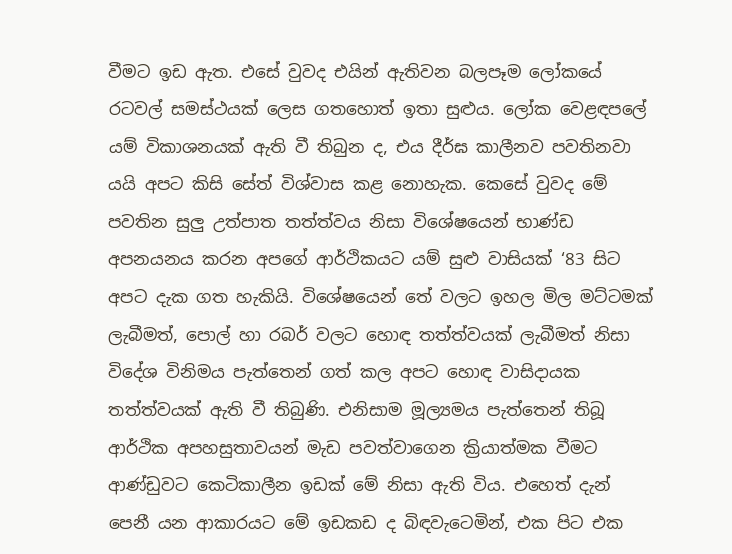වීමට ඉඩ ඇත. එසේ වුවද එයින් ඇතිවන බලපෑම ලෝකයේ රටවල් සමස්ථයක් ලෙස ගතහොත් ඉතා සුළුය. ලෝක වෙළඳපලේ යම් විකාශනයක් ඇති වී තිබුන ද, එය දීර්ඝ කාලීනව පවතිනවා යයි අපට කිසි සේත් විශ්වාස කළ නොහැක. කෙසේ වුවද මේ පවතින සුලු උත්පාත තත්ත්වය නිසා විශේෂයෙන් භාණ්ඩ අපනයනය කරන අපගේ ආර්ථිකයට යම් සුළු වාසියක් ‘83 සිට අපට දැක ගත හැකියි. විශේෂයෙන් තේ වලට ඉහල මිල මට්ටමක් ලැබීමත්, පොල් හා රබර් වලට හොඳ තත්ත්වයක් ලැබීමත් නිසා විදේශ විනිමය පැත්තෙන් ගත් කල අපට හොඳ වාසිදායක තත්ත්වයක් ඇති වී තිබුණි. එනිසාම මූල්‍යමය පැත්තෙන් තිබූ ආර්ථික අපහසුතාවයන් මැඩ පවත්වාගෙන ක්‍රියාත්මක වීමට ආණ්ඩුවට කෙටිකාලීන ඉඩක් මේ නිසා ඇති විය. එහෙත් දැන් පෙනී යන ආකාරයට මේ ඉඩකඩ ද බිඳවැටෙමින්, එක පිට එක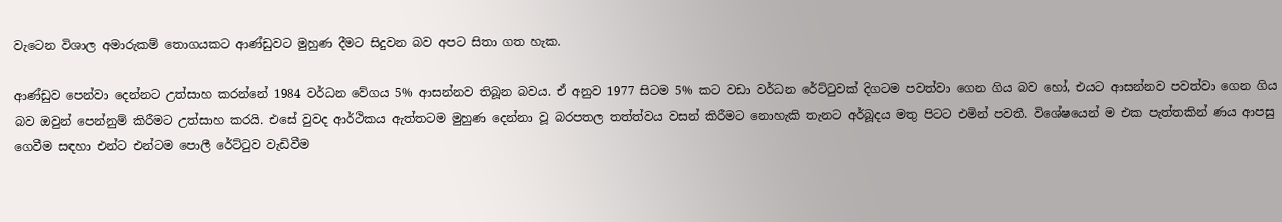වැටෙන විශාල අමාරුකම් තොගයකට ආණ්ඩුවට මුහුණ දීමට සිදුවන බව අපට සිතා ගත හැක.

ආණ්ඩුව පෙන්වා දෙන්නට උත්සාහ කරන්නේ 1984 වර්ධන වේගය 5% ආසන්නව තිබූන බවය. ඒ අනුව 1977 සිටම 5% කට වඩා වර්ධන රේට්ටුවක් දිගටම පවත්වා ගෙන ගිය බව හෝ, එයට ආසන්නව පවත්වා ගෙන ගිය බව ඔවුන් පෙන්නුම් කිරීමට උත්සාහ කරයි. එසේ වුවද ආර්ථිකය ඇත්තටම මුහුණ දෙන්නා වූ බරපතල තත්ත්වය වසන් කිරීමට නොහැකි තැනට අර්බූදය මතු පිටට එමින් පවතී. විශේෂයෙන් ම එක පැත්තකින් ණය ආපසු ගෙවීම සඳහා එන්ට එන්ටම පොලී රේට්ටුව වැඩිවීම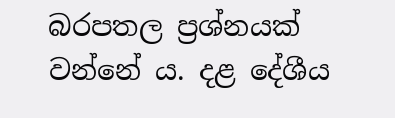බරපතල ප්‍රශ්නයක් වන්නේ ය. දළ දේශීය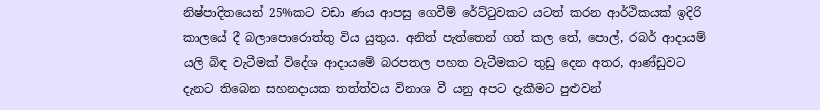නිෂ්පාදිතයෙන් 25%කට වඩා ණය ආපසු ගෙවීම් රේට්ටුවකට යටත් කරන ආර්ථිකයක් ඉදිරි කාලයේ දී බලාපොරොත්තු විය යුතුය. අනිත් පැත්තෙන් ගත් කල තේ, පොල්, රබර් ආදායම් යලි බිඳ වැටීමක් විදේශ ආදායමේ බරපතල පහත වැටීමකට තුඩු දෙන අතර, ආණ්ඩුවට දැනට තිබෙන සහනදායක තත්ත්වය විනාශ වී යනු අපට දැකීමට පුළුවන්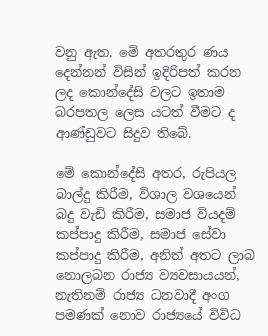වනු ඇත. මේ අතරතුර ණය දෙන්නන් විසින් ඉදිරිපත් කරන ලද කොන්දේසි වලට ඉතාම බරපතල ලෙස යටත් වීමට ද ආණ්ඩුවට සිදුව තිබේ.

මේ කොන්දේසි අතර, රුපියල බාල්දු කිරීම, විශාල වශයෙන් බදු වැඩි කිරීම, සමාජ වියදම් කප්පාදු කිරීම, සමාජ සේවා කප්පාදු කිරීම, අනිත් අතට ලාබ නොලබන රාජ්‍ය ව්‍යවසායයන්, නැතිනම් රාජ්‍ය ධනවාදී අංග පමණක් නොව රාජ්‍යයේ විවිධ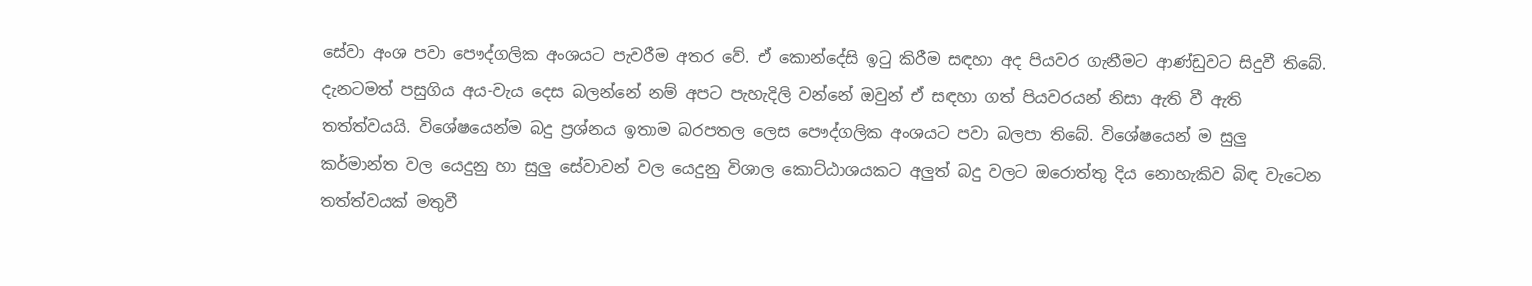සේවා අංශ පවා පෞද්ගලික අංශයට පැවරීම අතර වේ. ඒ කොන්දේසි ඉටු කිරීම සඳහා අද පියවර ගැනීමට ආණ්ඩුවට සිදුවී තිබේ. දැනටමත් පසුගිය අය-වැය දෙස බලන්නේ නම් අපට පැහැදිලි වන්නේ ඔවුන් ඒ සඳහා ගත් පියවරයන් නිසා ඇති වී ඇති තත්ත්වයයි. විශේෂයෙන්ම බදු ප්‍රශ්නය ඉතාම බරපතල ලෙස පෞද්ගලික අංශයට පවා බලපා තිබේ. විශේෂයෙන් ම සුලු කර්මාන්ත වල යෙදුනු හා සුලු සේවාවන් වල යෙදුනු විශාල කොට්ඨාශයකට අලුත් බදු වලට ඔරොත්තු දිය නොහැකිව බිඳ වැටෙන තත්ත්වයක් මතුවී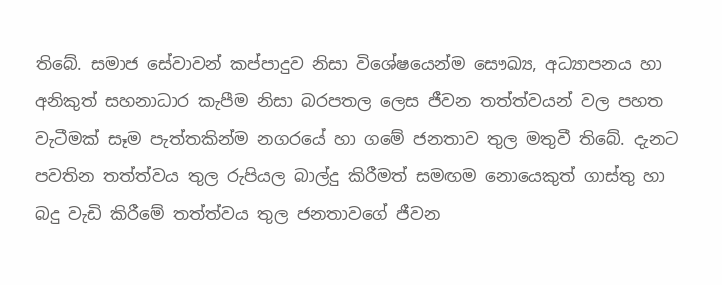තිබේ. සමාජ සේවාවන් කප්පාදුව නිසා විශේෂයෙන්ම සෞඛ්‍ය, අධ්‍යාපනය හා අනිකුත් සහනාධාර කැපීම නිසා බරපතල ලෙස ජීවන තත්ත්වයන් වල පහත වැටීමක් සෑම පැත්තකින්ම නගරයේ හා ගමේ ජනතාව තුල මතුවී තිබේ. දැනට පවතින තත්ත්වය තුල රුපියල බාල්දු කිරීමත් සමඟම නොයෙකුත් ගාස්තු හා බදු වැඩි කිරීමේ තත්ත්වය තුල ජනතාවගේ ජීවන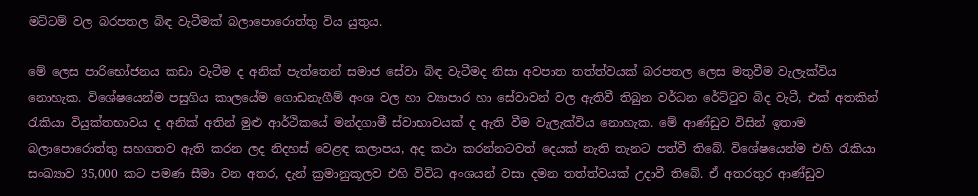මට්ටම් වල බරපතල බිඳ වැටීමක් බලාපොරොත්තු විය යුතුය.

මේ ලෙස පාරිභෝජනය කඩා වැටීම ද අනික් පැත්තෙන් සමාජ සේවා බිඳ වැටීමද නිසා අවපාත තත්ත්වයක් බරපතල ලෙස මතුවීම වැලැක්විය නොහැක. විශේෂයෙන්ම පසුගිය කාලයේම ගොඩනැගීම් අංශ වල හා ව්‍යාපාර හා සේවාවන් වල ඇතිවී තිබුන වර්ධන රේට්ටුව බිද වැටී, එක් අතකින් රැකියා වියුක්තභාවය ද අනික් අතින් මුළු ආර්ථිකයේ මන්දගාමී ස්වාභාවයක් ද ඇති වීම වැලැක්විය නොහැක. මේ ආණ්ඩුව විසින් ඉතාම බලාපොරොත්තු සහගතව ඇති කරන ලද නිදහස් වෙළඳ කලාපය, අද කථා කරන්නටවත් දෙයක් නැති තැනට පත්වී තිබේ. විශේෂයෙන්ම එහි රැකියා සංඛ්‍යාව 35,000 කට පමණ සීමා වන අතර, දැන් ක්‍රමානුකූලව එහි විවිධ අංශයන් වසා දමන තත්ත්වයක් උදාවී තිබේ. ඒ අතරතුර ආණ්ඩුව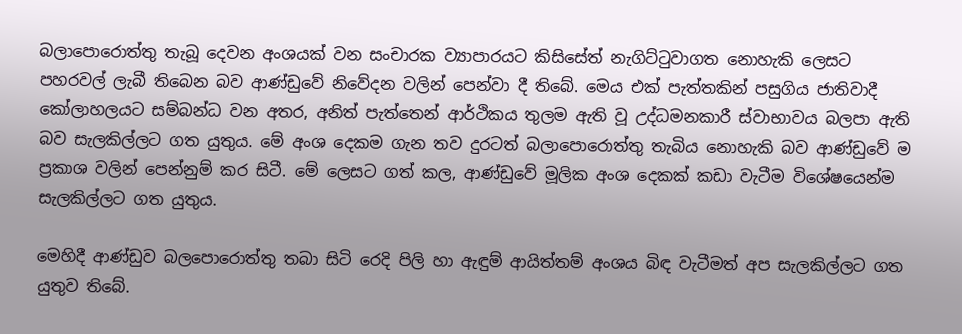බලාපොරොත්තු තැබූ දෙවන අංශයක් වන සංචාරක ව්‍යාපාරයට කිසිසේත් නැගිට්ටුවාගත නොහැකි ලෙසට පහරවල් ලැබී තිබෙන බව ආණ්ඩුවේ නිවේදන වලින් පෙන්වා දී තිබේ. මෙය එක් පැත්තකින් පසුගිය ජාතිවාදී කෝලාහලයට සම්බන්ධ වන අතර, අනිත් පැත්තෙන් ආර්ථිකය තුලම ඇති වූ උද්ධමනකාරී ස්වාභාවය බලපා ඇති බව සැලකිල්ලට ගත යුතුය. මේ අංශ දෙකම ගැන තව දුරටත් බලාපොරොත්තු තැබිය නොහැකි බව ආණ්ඩුවේ ම ප්‍රකාශ වලින් පෙන්නුම් කර සිටී. මේ ලෙසට ගත් කල, ආණ්ඩුවේ මූලික අංශ දෙකක් කඩා වැටීම විශේෂයෙන්ම සැලකිල්ලට ගත යුතුය.

මෙහිදී ආණ්ඩුව බලපොරොත්තු තබා සිටි රෙදි පිලි හා ඇඳුම් ආයිත්තම් අංශය බිඳ වැටීමත් අප සැලකිල්ලට ගත යුතුව තිබේ.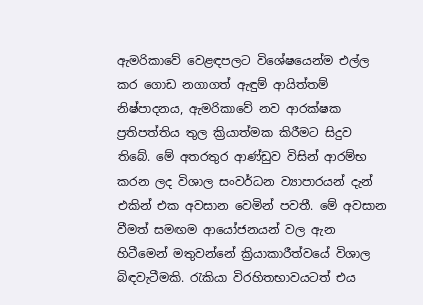ඇමරිකාවේ වෙළඳපලට විශේෂයෙන්ම එල්ල කර ගොඩ නගාගත් ඇඳුම් ආයිත්තම් නිෂ්පාදනය, ඇමරිකාවේ නව ආරක්ෂක ප්‍රතිපත්තිය තුල ක්‍රියාත්මක කිරීමට සිදුව තිබේ. මේ අතරතුර ආණ්ඩුව විසින් ආරම්භ කරන ලද විශාල සංවර්ධන ව්‍යාපාරයන් දැන් එකින් එක අවසාන වෙමින් පවතී. මේ අවසාන වීමත් සමඟම ආයෝජනයන් වල ඇන හිටීමෙන් මතුවන්නේ ක්‍රියාකාරීත්වයේ විශාල බිඳවැටීමකි. රැකියා විරහිතභාවයටත් එය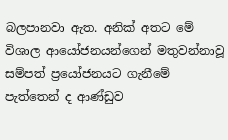බලපානවා ඇත. අනික් අතට මේ විශාල ආයෝජනයන්ගෙන් මතුවන්නාවූ සම්පත් ප්‍රයෝජනයට ගැනීමේ පැත්තෙන් ද ආණ්ඩුව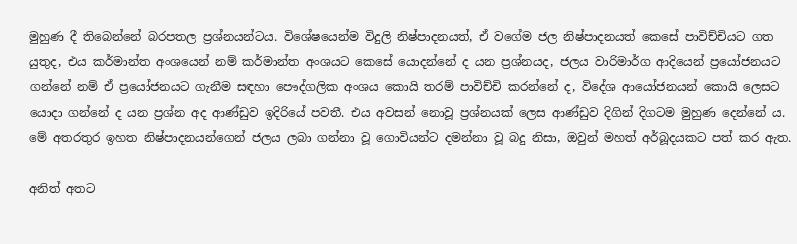මුහුණ දී තිබෙන්නේ බරපතල ප්‍රශ්නයන්ටය. විශේෂයෙන්ම විදුලි නිෂ්පාදනයත්, ඒ වගේම ජල නිෂ්පාදනයත් කෙසේ පාවිච්චියට ගත යුතුද, එය කර්මාන්ත අංශයෙන් නම් කර්මාන්ත අංශයට කෙසේ යොදන්නේ ද යන ප්‍රශ්නයද, ජලය වාරිමාර්ග ආදියෙන් ප්‍රයෝජනයට ගන්නේ නම් ඒ ප්‍රයෝජනයට ගැනීම සඳහා පෞද්ගලික අංශය කොයි තරම් පාවිච්චි කරන්නේ ද, විදේශ ආයෝජනයන් කොයි ලෙසට යොදා ගන්නේ ද යන ප්‍රශ්න අද ආණ්ඩුව ඉදිරියේ පවතී. එය අවසන් නොවූ ප්‍රශ්නයක් ලෙස ආණ්ඩුව දිගින් දිගටම මුහුණ දෙන්නේ ය. මේ අතරතුර ඉහත නිෂ්පාදනයන්ගෙන් ජලය ලබා ගන්නා වූ ගොවියන්ට දමන්නා වූ බදු නිසා, ඔවුන් මහත් අර්බූදයකට පත් කර ඇත.

අනිත් අතට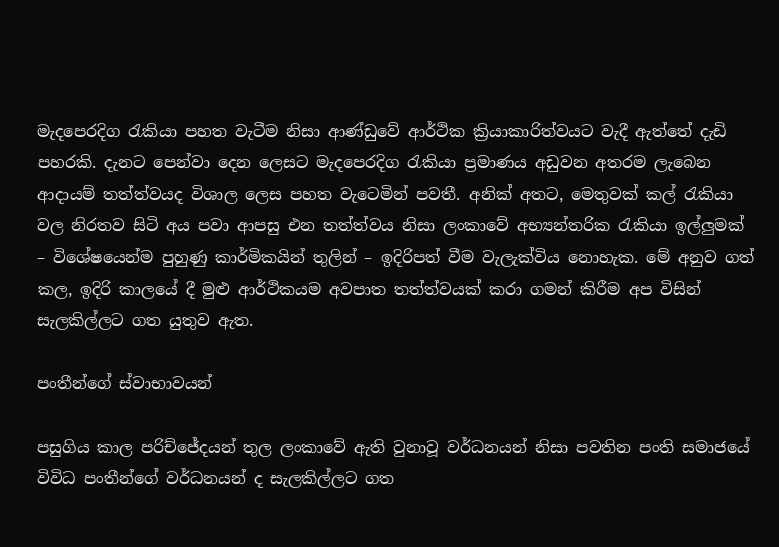මැදපෙරදිග රැකියා පහත වැටීම නිසා ආණ්ඩුවේ ආර්ථික ක්‍රියාකාරිත්වයට වැදී ඇත්තේ දැඩි පහරකි. දැනට පෙන්වා දෙන ලෙසට මැදපෙරදිග රැකියා ප්‍රමාණය අඩුවන අතරම ලැබෙන ආදායම් තත්ත්වයද විශාල ලෙස පහත වැටෙමින් පවතී. අනික් අතට, මෙතුවක් කල් රැකියා වල නිරතව සිටි අය පවා ආපසු එන තත්ත්වය නිසා ලංකාවේ අභ්‍යන්තරික රැකියා ඉල්ලුමක් – විශේෂයෙන්ම පුහුණු කාර්මිකයින් තුලින් – ඉදිරිපත් වීම වැලැක්විය නොහැක. මේ අනුව ගත් කල, ඉදිරි කාලයේ දී මුළු ආර්ථිකයම අවපාත තත්ත්වයක් කරා ගමන් කිරීම අප විසින් සැලකිල්ලට ගත යුතුව ඇත.

පංතීන්ගේ ස්වාභාවයන්

පසුගිය කාල පරිච්ජේදයන් තුල ලංකාවේ ඇති වුනාවූ වර්ධනයන් නිසා පවතින පංති සමාජයේ විවිධ පංතීන්ගේ වර්ධනයන් ද සැලකිල්ලට ගත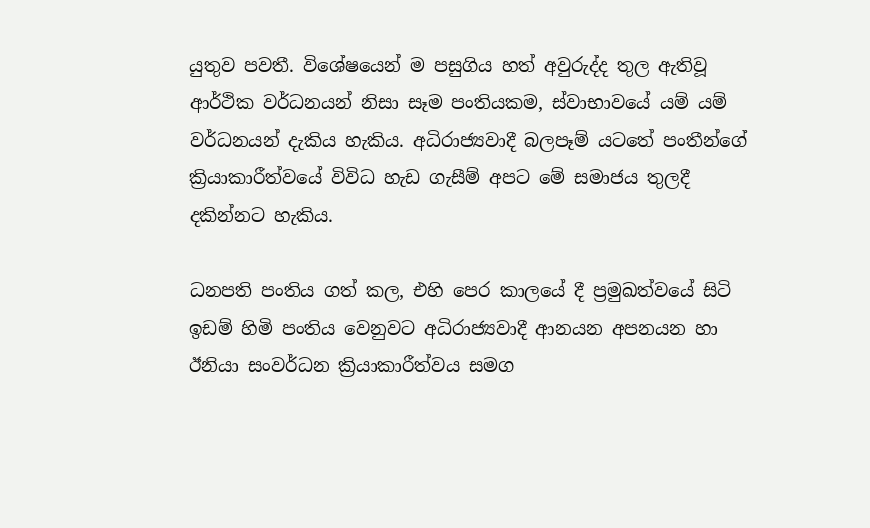යුතුව පවතී. විශේෂයෙන් ම පසුගිය හත් අවුරුද්ද තුල ඇතිවූ ආර්ථික වර්ධනයන් නිසා සෑම පංතියකම, ස්වාභාවයේ යම් යම් වර්ධනයන් දැකිය හැකිය. අධිරාජ්‍යවාදී බලපෑම් යටතේ පංතීන්ගේ ක්‍රියාකාරීත්වයේ විවිධ හැඩ ගැසීම් අපට මේ සමාජය තුලදී දකින්නට හැකිය.

ධනපති පංතිය ගත් කල, එහි පෙර කාලයේ දී ප්‍රමුඛත්වයේ සිටි ඉඩම් හිමි පංතිය වෙනුවට අධිරාජ්‍යවාදී ආනයන අපනයන හා ඊනියා සංවර්ධන ක්‍රියාකාරීත්වය සමග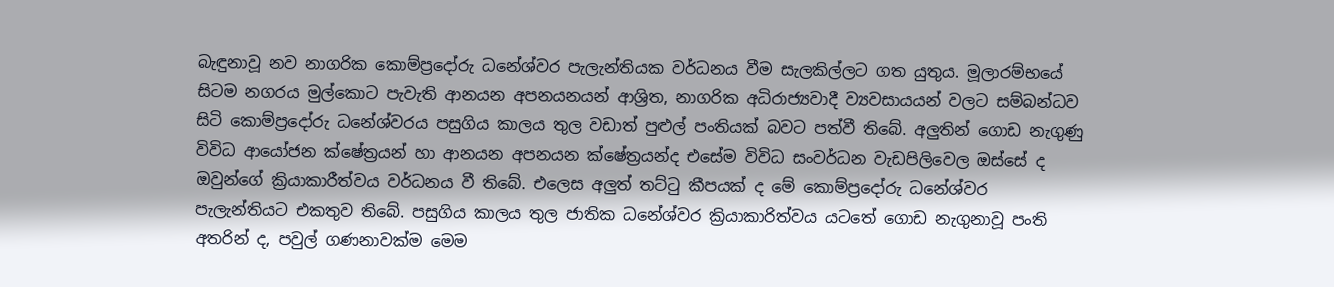බැඳුනාවූ නව නාගරික කොම්ප්‍රදෝරු ධනේශ්වර පැලැන්තියක වර්ධනය වීම සැලකිල්ලට ගත යුතුය. මූලාරම්භයේ සිටම නගරය මුල්කොට පැවැති ආනයන අපනයනයන් ආශ්‍රිත, නාගරික අධිරාජ්‍යවාදී ව්‍යවසායයන් වලට සම්බන්ධව සිටි කොම්ප්‍රදෝරු ධනේශ්වරය පසුගිය කාලය තුල වඩාත් පුළුල් පංතියක් බවට පත්වී තිබේ. අලුතින් ගොඩ නැගුණු විවිධ ආයෝජන ක්ෂේත්‍රයන් හා ආනයන අපනයන ක්ෂේත්‍රයන්ද එසේම විවිධ සංවර්ධන වැඩපිලිවෙල ඔස්සේ ද ඔවුන්ගේ ක්‍රියාකාරීත්වය වර්ධනය වී තිබේ. එලෙස අලුත් තට්ටු කීපයක් ද මේ කොම්ප්‍රදෝරු ධනේශ්වර පැලැන්තියට එකතුව තිබේ. පසුගිය කාලය තුල ජාතික ධනේශ්වර ක්‍රියාකාරිත්වය යටතේ ගොඩ නැගුනාවූ පංති අතරින් ද, පවුල් ගණනාවක්ම මෙම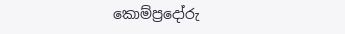කොම්ප්‍රදෝරු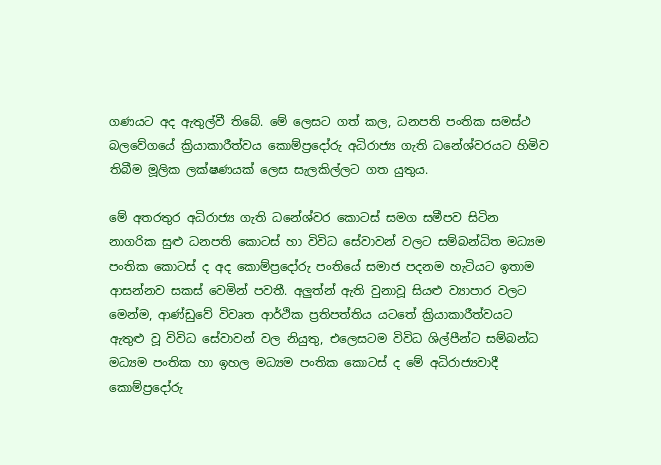ගණයට අද ඇතුල්වී තිබේ. මේ ලෙසට ගත් කල, ධනපති පංතික සමස්ථ බලවේගයේ ක්‍රියාකාරීත්වය කොම්ප්‍රදෝරු අධිරාජ්‍ය ගැති ධනේශ්වරයට හිමිව තිබීම මූලික ලක්ෂණයක් ලෙස සැලකිල්ලට ගත යුතුය.

මේ අතරතුර අධිරාජ්‍ය ගැති ධනේශ්වර කොටස් සමග සමීපව සිටින නාගරික සුළු ධනපති කොටස් හා විවිධ සේවාවන් වලට සම්බන්ධිත මධ්‍යම පංතික කොටස් ද අද කොම්ප්‍රදෝරු පංතියේ සමාජ පදනම හැටියට ඉතාම ආසන්නව සකස් වෙමින් පවතී. අලුත්න් ඇති වුනාවූ සියළු ව්‍යාපාර වලට මෙන්ම, ආණ්ඩුවේ විවෘත ආර්ථික ප්‍රතිපත්තිය යටතේ ක්‍රියාකාරීත්වයට ඇතුළු වූ විවිධ සේවාවන් වල නියුතු, එලෙසටම විවිධ ශිල්පීන්ට සම්බන්ධ මධ්‍යම පංතික හා ඉහල මධ්‍යම පංතික කොටස් ද මේ අධිරාජ්‍යවාදී කොම්ප්‍රදෝරු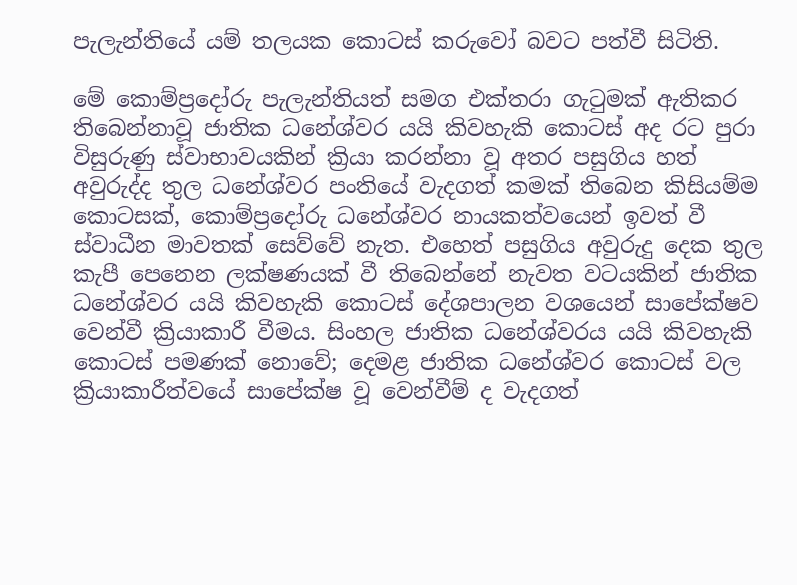පැලැන්තියේ යම් තලයක කොටස් කරුවෝ බවට පත්වී සිටිති.

මේ කොම්ප්‍රදෝරු පැලැන්තියත් සමග එක්තරා ගැටුමක් ඇතිකර තිබෙන්නාවූ ජාතික ධනේශ්වර යයි කිවහැකි කොටස් අද රට පුරා විසුරුණු ස්වාභාවයකින් ක්‍රියා කරන්නා වූ අතර පසුගිය හත් අවුරුද්ද තුල ධනේශ්වර පංතියේ වැදගත් කමක් තිබෙන කිසියම්ම කොටසක්, කොම්ප්‍රදෝරු ධනේශ්වර නායකත්වයෙන් ඉවත් වී ස්වාධීන මාවතක් සෙව්වේ නැත. එහෙත් පසුගිය අවුරුදු දෙක තුල කැපී පෙනෙන ලක්ෂණයක් වී තිබෙන්නේ නැවත වටයකින් ජාතික ධනේශ්වර යයි කිවහැකි කොටස් දේශපාලන වශයෙන් සාපේක්ෂව වෙන්වී ක්‍රියාකාරී වීමය. සිංහල ජාතික ධනේශ්වරය යයි කිවහැකි කොටස් පමණක් නොවේ; දෙමළ ජාතික ධනේශ්වර කොටස් වල ක්‍රියාකාරීත්වයේ සාපේක්ෂ වූ වෙන්වීම් ද වැදගත්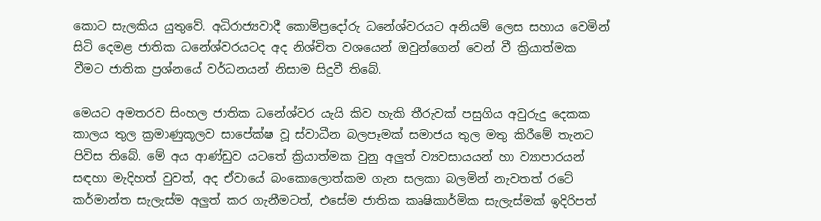කොට සැලකිය යුතුවේ. අධිරාජ්‍යවාදී කොම්ප්‍රදෝරු ධනේශ්වරයට අනියම් ලෙස සහාය වෙමින් සිටි දෙමළ ජාතික ධනේශ්වරයටද අද නිශ්චිත වශයෙන් ඔවුන්ගෙන් වෙන් වී ක්‍රියාත්මක වීමට ජාතික ප්‍රශ්නයේ වර්ධනයන් නිසාම සිදුවී තිබේ.

මෙයට අමතරව සිංහල ජාතික ධනේශ්වර යැයි කිව හැකි තීරුවක් පසුගිය අවුරුදු දෙකක කාලය තුල ක්‍රමාණුකූලව සාපේක්ෂ වූ ස්වාධීන බලපෑමක් සමාජය තුල මතු කිරීමේ තැනට පිවිස තිබේ. මේ අය ආණ්ඩුව යටතේ ක්‍රියාත්මක වුනු අලුත් ව්‍යවසායයන් හා ව්‍යාපාරයන් සඳහා මැදිහත් වුවත්, අද ඒවායේ බංකොලොත්කම ගැන සලකා බලමින් නැවතත් රටේ කර්මාන්ත සැලැස්ම අලුත් කර ගැනීමටත්, එසේම ජාතික කෘෂිකාර්මික සැලැස්මක් ඉදිරිපත්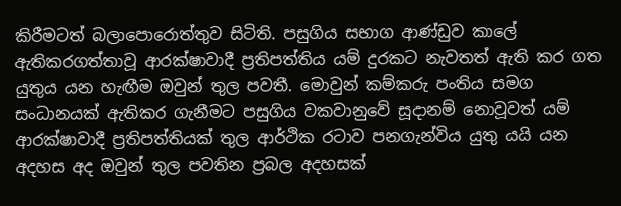කිරීමටත් බලාපොරොත්තුව සිටිති. පසුගිය සභාග ආණ්ඩුව කාලේ ඇතිකරගත්තාවූ ආරක්ෂාවාදී ප්‍රතිපත්තිය යම් දුරකට නැවතත් ඇති කර ගත යුතුය යන හැඟීම ඔවුන් තුල පවතී. මොවුන් කම්කරු පංතිය සමග සංධානයක් ඇතිකර ගැනීමට පසුගිය වකවානුවේ සූදානම් නොවූවත් යම් ආරක්ෂාවාදී ප්‍රතිපත්තියක් තුල ආර්ථික රටාව පනගැන්විය යුතු යයි යන අදහස අද ඔවුන් තුල පවතින ප්‍රබල අදහසක්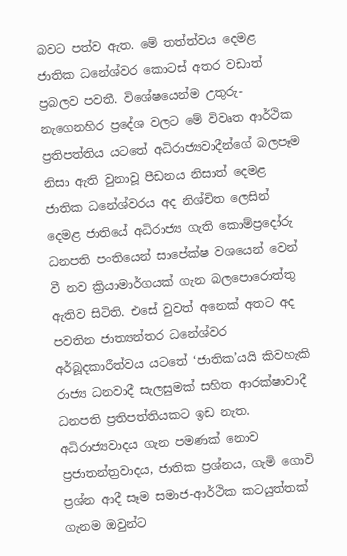බවට පත්ව ඇත. මේ තත්ත්වය දෙමළ ජාතික ධනේශ්වර කොටස් අතර වඩාත් ප්‍රබලව පවතී. විශේෂයෙන්ම උතුරු-නැගෙනහිර ප්‍රදේශ වලට මේ විවෘත ආර්ථික ප්‍රතිපත්තිය යටතේ අධිරාජ්‍යවාදීන්ගේ බලපෑම නිසා ඇති වුනාවූ පීඩනය නිසාත් දෙමළ ජාතික ධනේශ්වරය අද නිශ්චිත ලෙසින් දෙමළ ජාතියේ අධිරාජ්‍ය ගැති කොම්ප්‍රදෝරු ධනපති පංතියෙන් සාපේක්ෂ වශයෙන් වෙන් වී නව ක්‍රියාමාර්ගයක් ගැන බලපොරොත්තු ඇතිව සිටිති. එසේ වුවත් අනෙක් අතට අද පවතින ජාත්‍යන්තර ධනේශ්වර අර්බූදකාරීත්වය යටතේ ‘ජාතික’යයි කිවහැකි රාජ්‍ය ධනවාදී සැලසුමක් සහිත ආරක්ෂාවාදී ධනපති ප්‍රතිපත්තියකට ඉඩ නැත. අධිරාජ්‍යවාදය ගැන පමණක් නොව ප්‍රජාතන්ත්‍රවාදය, ජාතික ප්‍රශ්නය, ගැමි ගොවි ප්‍රශ්න ආදී සෑම සමාජ-ආර්ථික කටයුත්තක් ගැනම ඔවුන්ට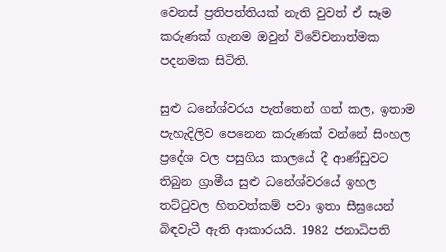වෙනස් ප්‍රතිපත්තියක් නැති වුවත් ඒ සෑම කරුණක් ගැනම ඔවුන් විවේචනාත්මක පදනමක සිටිති.

සුළු ධනේශ්වරය පැත්තෙන් ගත් කල, ඉතාම පැහැදිලිව පෙනෙන කරුණක් වන්නේ සිංහල ප්‍රදේශ වල පසුගිය කාලයේ දී ආණ්ඩුවට තිබුන ග්‍රාමීය සුළු ධනේශ්වරයේ ඉහල තට්ටුවල හිතවත්කම් පවා ඉතා සීඝ්‍රයෙන් බිඳවැටී ඇති ආකාරයයි. 1982 ජනාධිපති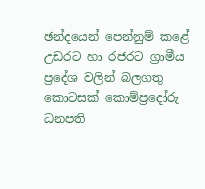ඡන්දයෙන් පෙන්නුම් කළේ උඩරට හා රජරට ග්‍රාමීය ප්‍රදේශ වලින් බලගතු කොටසක් කොම්ප්‍රදෝරු ධනපති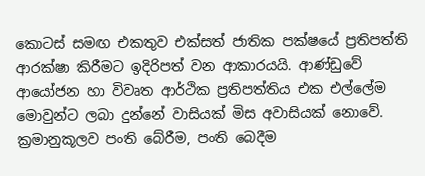කොටස් සමඟ එකතුව එක්සත් ජාතික පක්ෂයේ ප්‍රතිපත්ති ආරක්ෂා කිරීමට ඉදිරිපත් වන ආකාරයයි. ආණ්ඩුවේ ආයෝජන හා විවෘත ආර්ථික ප්‍රතිපත්තිය එක එල්ලේම මොවුන්ට ලබා දුන්නේ වාසියක් මිස අවාසියක් නොවේ. ක්‍රමානුකූලව පංති බේරීම, පංති බෙදීම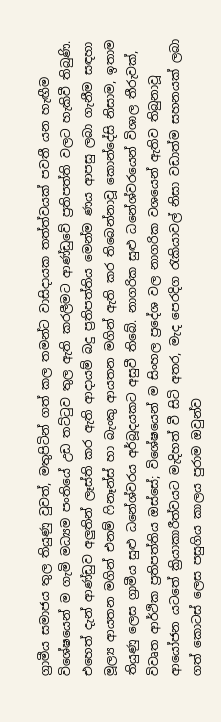ග්‍රාමීය සමාජය තුල තියුණු වුවත්, මතුපිටින් ගත් කල තමන්ට වාසිදායක තත්ත්වයක් පවතී යන හැඟීම විශේෂයෙන් ම ගැමි මධ්‍යම පංතියේ උඩ තට්ටුව තුල ඇති කරලීමට ආණ්ඩුවේ ප්‍රතිපත්ති වලට හැකිවී තිබුණි. එහෙත් දැන් ආණ්ඩුව අලුතින් ලෑස්ති කර ඇති ආදායම් බදු ප්‍රතිපත්තිය මෙන්ම ණය ආපසු ලබා ගැනීම සඳහා මූල්‍ය ආයතන මගින් එනම් ෆිනෑන්ස් හා බැංකු ආයතන මගින් ඇති කර තිබෙන්නාවූ කොන්දේසි නිසාම, ඉතාම තියුණු ලෙස ග්‍රාමීය සුළු ධනේශ්වරය අර්බූදයකට අසුවී තිබේ. නාගරික සුළු ධනේශ්වරයෙන් විශාල තීරුවක්, විවෘත ආර්ථික ප්‍රතිපත්තිය ඔස්සේ; විශේෂයෙන් ම සිංහල ප්‍රදේශ වල නාගරික වශයෙන් ඇතිව තිබුනාවූ ආයෝජන යටතේ ක්‍රියාකාරීත්වයට මැදිහත් වී සිටි අතර, මැද පෙරදිග රැකියාවල් නිසා වඩාත්ම සහනයක් ලබා ගත් කොටස් ලෙස පසුගිය කාලය පුරාම ඔවුන්ව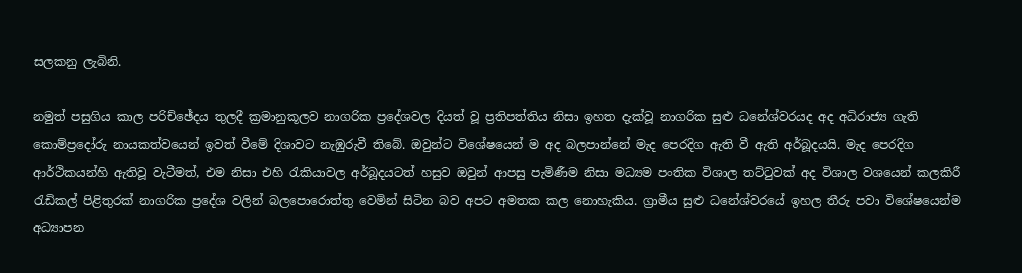සලකනු ලැබිනි.

නමුත් පසුගිය කාල පරිච්ඡේදය තුලදී ක්‍රමානුකූලව නාගරික ප්‍රදේශවල දියත් වූ ප්‍රතිපත්තිය නිසා ඉහත දැක්වූ නාගරික සුළු ධනේශ්වරයද අද අධිරාජ්‍ය ගැති කොම්ප්‍රදෝරු නායකත්වයෙන් ඉවත් වීමේ දිශාවට නැඹුරුවී තිබේ. ඔවුන්ට විශේෂයෙන් ම අද බලපාන්නේ මැද පෙරදිග ඇති වී ඇති අර්බූදයයි. මැද පෙරදිග ආර්ථිකයන්හි ඇතිවූ වැටීමත්, එම නිසා එහි රැකියාවල අර්බූදයටත් හසුව ඔවුන් ආපසු පැමිණීම නිසා මධ්‍යම පංතික විශාල තට්ටුවක් අද විශාල වශයෙන් කලකිරී රැඩිකල් පිළිතුරක් නාගරික ප්‍රදේශ වලින් බලපොරොත්තු වෙමින් සිටින බව අපට අමතක කල නොහැකිය. ග්‍රාමීය සුළු ධනේශ්වරයේ ඉහල තීරු පවා විශේෂයෙන්ම අධ්‍යාපන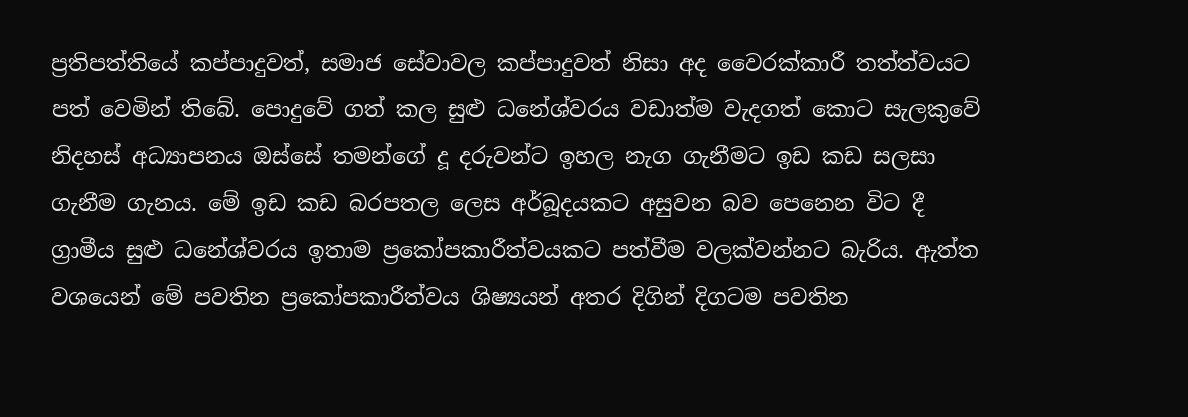ප්‍රතිපත්තියේ කප්පාදුවත්, සමාජ සේවාවල කප්පාදුවත් නිසා අද වෛරක්කාරී තත්ත්වයට පත් වෙමින් තිබේ. පොදුවේ ගත් කල සුළු ධනේශ්වරය වඩාත්ම වැදගත් කොට සැලකුවේ නිදහස් අධ්‍යාපනය ඔස්සේ තමන්ගේ දූ දරුවන්ට ඉහල නැග ගැනීමට ඉඩ කඩ සලසා ගැනීම ගැනය. මේ ඉඩ කඩ බරපතල ලෙස අර්බූදයකට අසුවන බව පෙනෙන විට දී ග්‍රාමීය සුළු ධනේශ්වරය ඉතාම ප්‍රකෝපකාරීත්වයකට පත්වීම වලක්වන්නට බැරිය. ඇත්ත වශයෙන් මේ පවතින ප්‍රකෝපකාරීත්වය ශිෂ්‍යයන් අතර දිගින් දිගටම පවතින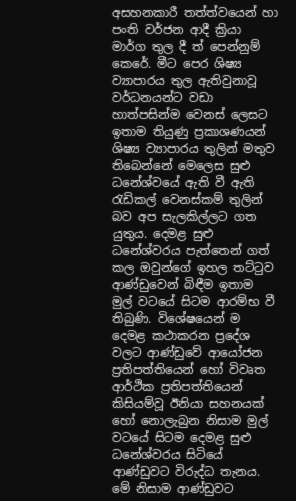අසහනකාරී තත්ත්වයෙන් හා පංති වර්ජන ආදී ක්‍රියා මාර්ග තුල දී ත් පෙන්නුම් කෙරේ. මීට පෙර ශිෂ්‍ය ව්‍යාපාරය තුල ඇතිවුනාවූ වර්ධනයන්ට වඩා හාත්පසින්ම වෙනස් ලෙසට ඉතාම තියුණු ප්‍රකාශණයන් ශිෂ්‍ය ව්‍යාපාරය තුලින් මතුව තිබෙන්නේ මෙලෙස සුළු ධනේශ්වයේ ඇති වී ඇති රැඩිකල් වෙනස්කම් තුලින් බව අප සැලකිල්ලට ගත යුතුය. දෙමළ සුළු ධනේශ්වරය පැත්තෙන් ගත් කල ඔවුන්ගේ ඉහල තට්ටුව ආණ්ඩුවෙන් බිඳීම ඉතාම මුල් වටයේ සිටම ආරම්භ වී තිබුණි. විශේෂයෙන් ම දෙමළ කථාකරන ප්‍රදේශ වලට ආණ්ඩුවේ ආයෝජන ප්‍රතිපත්තියෙන් හෝ විවෘත ආර්ථික ප්‍රතිපත්තියෙන් කිසියම්වූ ඊනියා සහනයක් හෝ නොලැබුන නිසාම මුල් වටයේ සිටම දෙමළ සුළු ධනේශ්වරය සිටියේ ආණ්ඩුවට විරුද්ධ තැනය. මේ නිසාම ආණ්ඩුවට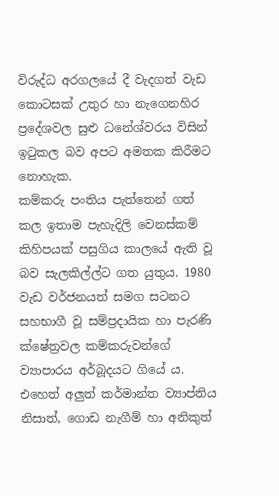විරුද්ධ අරගලයේ දී වැදගත් වැඩ කොටසක් උතුර හා නැගෙනහිර ප්‍රදේශවල සුළු ධනේශ්වරය විසින් ඉටුකල බව අපට අමතක කිරීමට නොහැක.
කම්කරු පංතිය පැත්තෙන් ගත් කල ඉතාම පැහැදිලි වෙනස්කම් කිහිපයක් පසුගිය කාලයේ ඇති වූ බව සැලකිල්ල්ට ගත යුතුය. 1980 වැඩ වර්ජනයත් සමග සටනට සහභාගී වූ සම්ප්‍රදායික හා පැරණි ක්ෂේත්‍රවල කම්කරුවන්ගේ ව්‍යාපාරය අර්බූදයට ගියේ ය. එහෙත් අලුත් කර්මාන්ත ව්‍යාප්තිය නිසාත්, ගොඩ නැගීම් හා අනිකුත්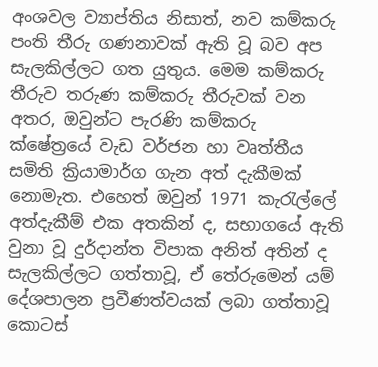අංශවල ව්‍යාප්තිය නිසාත්, නව කම්කරු පංති තීරු ගණනාවක් ඇති වූ බව අප සැලකිල්ලට ගත යුතුය. මෙම කම්කරු තීරුව තරුණ කම්කරු තීරුවක් වන අතර, ඔවුන්ට පැරණි කම්කරු ක්ෂේත්‍රයේ වැඩ වර්ජන හා වෘත්තීය සමිති ක්‍රියාමාර්ග ගැන අත් දැකීමක් නොමැත. එහෙත් ඔවුන් 1971 කැරැල්ලේ අත්දැකීම් එක අතකින් ද, සභාගයේ ඇති වුනා වූ දුර්දාන්ත විපාක අනිත් අතින් ද සැලකිල්ලට ගත්තාවූ, ඒ තේරුමෙන් යම් දේශපාලන ප්‍රවීණත්වයක් ලබා ගත්තාවූ කොටස්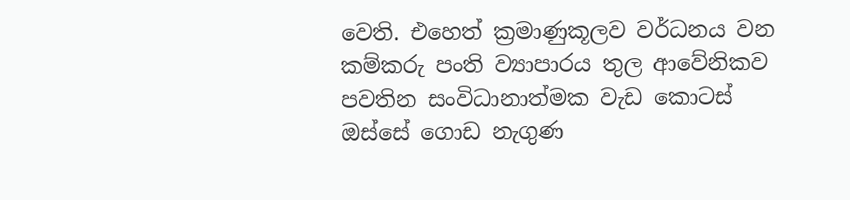වෙති. එහෙත් ක්‍රමාණුකූලව වර්ධනය වන කම්කරු පංති ව්‍යාපාරය තුල ආවේනිකව පවතින සංවිධානාත්මක වැඩ කොටස් ඔස්සේ ගොඩ නැගුණ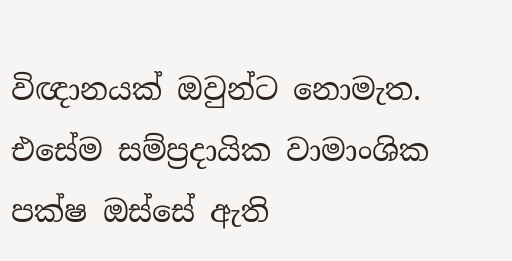විඥානයක් ඔවුන්ට නොමැත. එසේම සම්ප්‍රදායික වාමාංශික පක්ෂ ඔස්සේ ඇති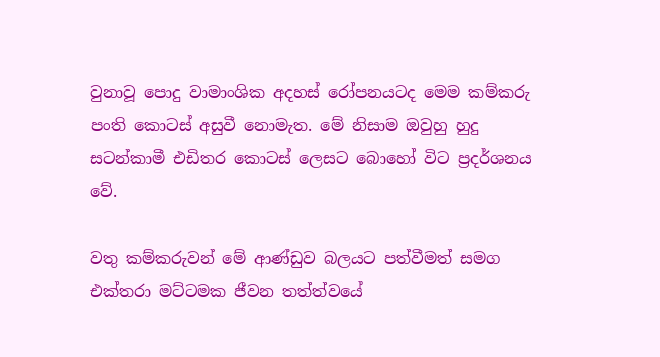වුනාවූ පොදු වාමාංශික අදහස් රෝපනයටද මෙම කම්කරු පංති කොටස් අසුවී නොමැත. මේ නිසාම ඔවුහු හුදු සටන්කාමී එඩිතර කොටස් ලෙසට බොහෝ විට ප්‍රදර්ශනය වේ.

වතු කම්කරුවන් මේ ආණ්ඩුව බලයට පත්වීමත් සමග එක්තරා මට්ටමක ජීවන තත්ත්වයේ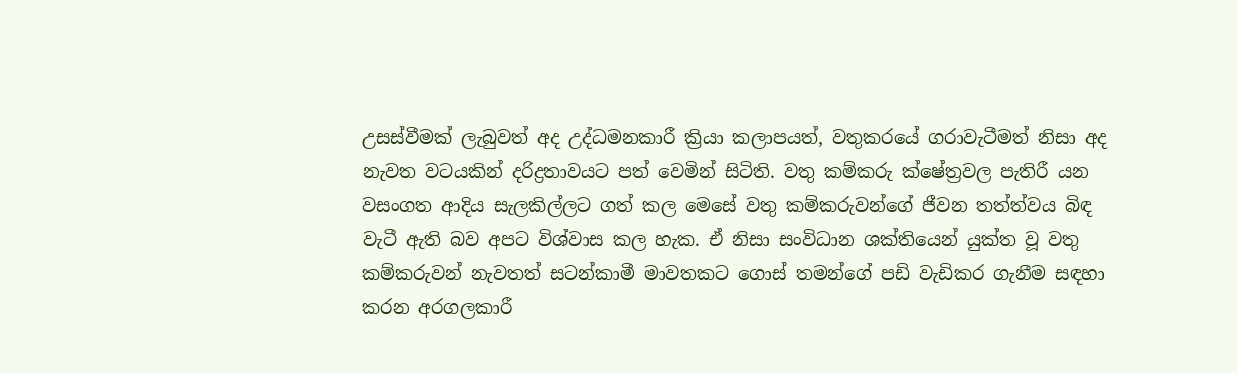උසස්වීමක් ලැබුවත් අද උද්ධමනකාරී ක්‍රියා කලාපයත්, වතුකරයේ ගරාවැටීමත් නිසා අද නැවත වටයකින් දරිද්‍රතාවයට පත් වෙමින් සිටිති. වතු කම්කරු ක්ෂේත්‍රවල පැතිරී යන වසංගත ආදිය සැලකිල්ලට ගත් කල මෙසේ වතු කම්කරුවන්ගේ ජීවන තත්ත්වය බිඳ වැටී ඇති බව අපට විශ්වාස කල හැක. ඒ නිසා සංවිධාන ශක්තියෙන් යුක්ත වූ වතු කම්කරුවන් නැවතත් සටන්කාමී මාවතකට ගොස් තමන්ගේ පඩි වැඩිකර ගැනීම සඳහා කරන අරගලකාරී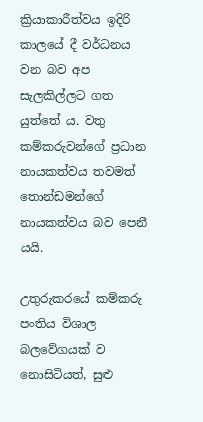ක්‍රියාකාරීත්වය ඉදිරි කාලයේ දී වර්ධනය වන බව අප සැලකිල්ලට ගත යුත්තේ ය. වතු කම්කරුවන්ගේ ප්‍රධාන නායකත්වය තවමත් තොන්ඩමන්ගේ නායකත්වය බව පෙනී යයි.

උතුරුකරයේ කම්කරු පංතිය විශාල බලවේගයක් ව නොසිටියත්, සුළු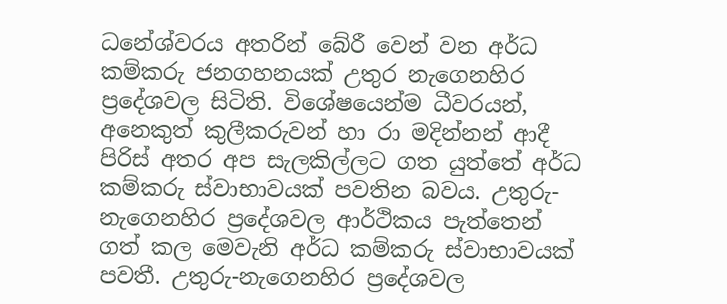ධනේශ්වරය අතරින් බේරී වෙන් වන අර්ධ කම්කරු ජනගහනයක් උතුර නැගෙනහිර ප්‍රදේශවල සිටිති. විශේෂයෙන්ම ධීවරයන්, අනෙකුත් කුලීකරුවන් හා රා මදින්නන් ආදී පිරිස් අතර අප සැලකිල්ලට ගත යුත්තේ අර්ධ කම්කරු ස්වාභාවයක් පවතින බවය. උතුරු-නැගෙනහිර ප්‍රදේශවල ආර්ථිකය පැත්තෙන් ගත් කල මෙවැනි අර්ධ කම්කරු ස්වාභාවයක් පවතී. උතුරු-නැගෙනහිර ප්‍රදේශවල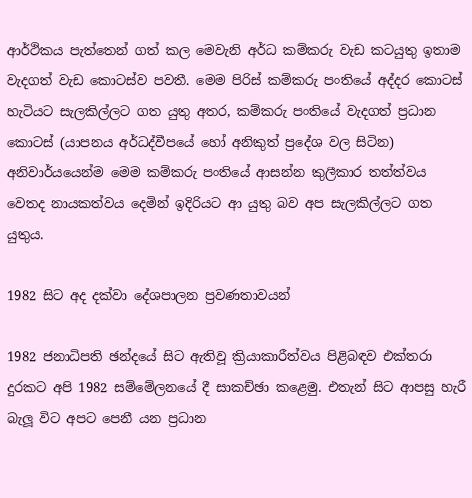ආර්ථිකය පැත්තෙන් ගත් කල මෙවැනි අර්ධ කම්කරු වැඩ කටයුතු ඉතාම වැදගත් වැඩ කොටස්ව පවතී. මෙම පිරිස් කම්කරු පංතියේ අද්දර කොටස් හැටියට සැලකිල්ලට ගත යුතු අතර, කම්කරු පංතියේ වැදගත් ප්‍රධාන කොටස් (යාපනය අර්ධද්වීපයේ හෝ අනිකුත් ප්‍රදේශ වල සිටින) අනිවාර්යයෙන්ම මෙම කම්කරු පංතියේ ආසන්න කුලීකාර තත්ත්වය වෙතද නායකත්වය දෙමින් ඉදිරියට ආ යුතු බව අප සැලකිල්ලට ගත යුතුය.

1982 සිට අද දක්වා දේශපාලන ප්‍රවණතාවයන්

1982 ජනාධිපති ඡන්ද‍යේ සිට ඇතිවූ ක්‍රියාකාරීත්වය පිළිබඳව එක්තරා දුරකට අපි 1982 සම්මේලනයේ දී සාකච්ඡා කළෙමු. එතැන් සිට ආපසු හැරී බැලූ විට අපට පෙනී යන ප්‍රධාන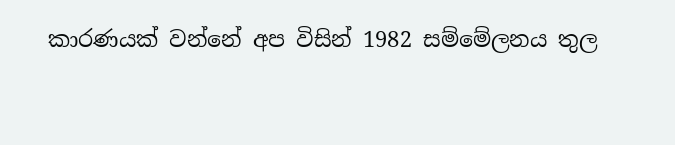කාරණයක් වන්නේ අප විසින් 1982 සම්මේලනය තුල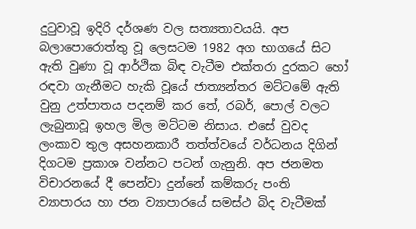දුටුවාවූ ඉදිරි දර්ශණ වල සත්‍යතාවයයි. අප බලාපොරොත්තු වූ ලෙසටම 1982 අග භාගයේ සිට ඇති වුණා වූ ආර්ථික බිඳ වැටීම එක්තරා දුරකට හෝ රඳවා ගැනීමට හැකි වූයේ ජාත්‍යන්තර මට්ටමේ ඇති වුනු උත්පාතය පදනම් කර තේ, රබර්, පොල් වලට ලැබුනාවූ ඉහල මිල මට්ටම නිසාය. එසේ වුවද ලංකාව තුල අසහනකාරී තත්ත්වයේ වර්ධනය දිගින් දිගටම ප්‍රකාශ වන්නට පටන් ගැනුනි. අප ජනමත විචාරනයේ දී පෙන්වා දුන්නේ කම්කරු පංති ව්‍යාපාරය හා ජන ව්‍යාපාරයේ සමස්ථ බිද වැටීමක්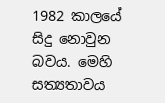1982 කාලයේ සිදු නොවුන බවය. මෙහි සත්‍යතාවය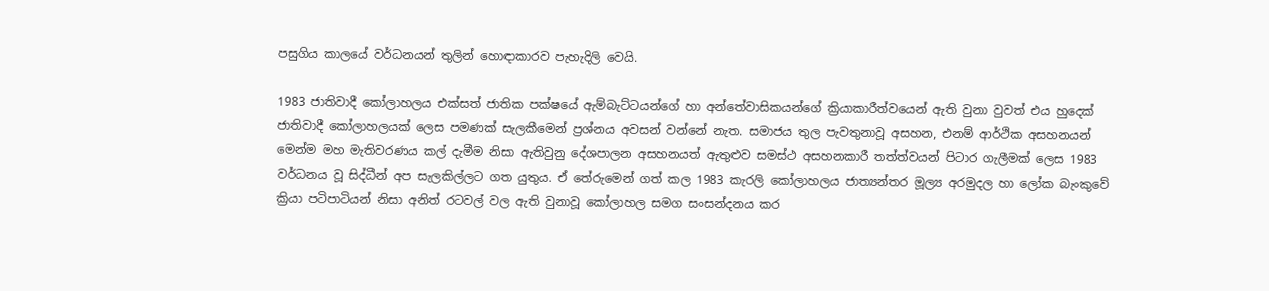පසුගිය කාලයේ වර්ධනයන් තුලින් හොඳාකාරව පැහැදිලි වෙයි.

1983 ජාතිවාදී කෝලාහලය එක්සත් ජාතික පක්ෂයේ ඇම්බැට්ටයන්ගේ හා අන්තේවාසිකයන්ගේ ක්‍රියාකාරීත්වයෙන් ඇති වුනා වුවත් එය හුදෙක් ජාතිවාදී කෝලාහලයක් ලෙස පමණක් සැලකීමෙන් ප්‍රශ්නය අවසන් වන්නේ නැත. සමාජය තුල පැවතුනාවූ අසහන, එනම් ආර්ථික අසහනයන් මෙන්ම මහ මැතිවරණය කල් දැමීම නිසා ඇතිවුනු දේශපාලන අසහනයත් ඇතුළුව සමස්ථ අසහනකාරී තත්ත්වයන් පිටාර ගැලීමක් ලෙස 1983 වර්ධනය වූ සිද්ධීන් අප සැලකිල්ලට ගත යුතුය. ඒ තේරුමෙන් ගත් කල 1983 කැරලි කෝලාහලය ජාත්‍යන්තර මූල්‍ය අරමුදල හා ලෝක බැංකුවේ ක්‍රියා පටිපාටියන් නිසා අනිත් රටවල් වල ඇති වුනාවූ කෝලාහල සමග සංසන්දනය කර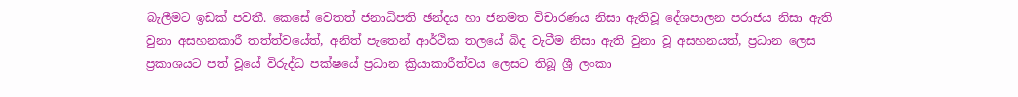බැලීමට ඉඩක් පවතී. කෙසේ වෙතත් ජනාධිපති ඡන්දය හා ජනමත විචාරණය නිසා ඇතිවූ දේශපාලන පරාජය නිසා ඇති වුනා අසහනකාරී තත්ත්වයේත්, අනිත් පැතෙන් ආර්ථික තලයේ බිද වැටීම නිසා ඇති වුනා වූ අසහනයත්, ප්‍රධාන ලෙස ප්‍රකාශයට පත් වූයේ විරුද්ධ පක්ෂයේ ප්‍රධාන ක්‍රියාකාරීත්වය ලෙසට තිබූ ශ්‍රී ලංකා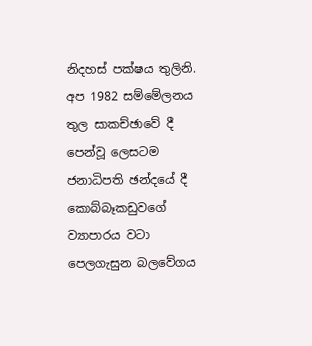නිදහස් පක්ෂය තුලිනි. අප 1982 සම්මේලනය තුල සාකච්ඡාවේ දී පෙන්වූ ලෙසටම ජනාධිපති ඡන්දයේ දී කොබ්බෑකඩුවගේ ව්‍යාපාරය වටා පෙලගැසුන බලවේගය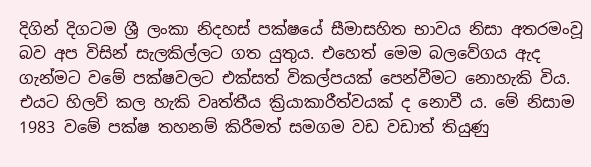දිගින් දිගටම ශ්‍රී ලංකා නිදහස් පක්ෂයේ සීමාසහිත භාවය නිසා අතරමංවූ බව අප විසින් සැලකිල්ලට ගත යුතුය. එහෙත් මෙම බලවේගය ඇද ගැන්මට වමේ පක්ෂවලට එක්සත් විකල්පයක් පෙන්වීමට නොහැකි විය. එයට හිලව් කල හැකි වෘත්තීය ක්‍රියාකාරීත්වයක් ද නොවී ය. මේ නිසාම 1983 වමේ පක්ෂ තහනම් කිරීමත් සමගම වඩ වඩාත් තියුණු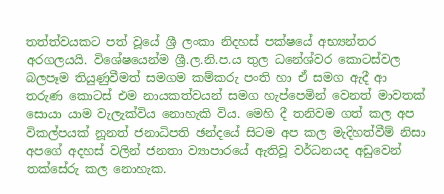තත්ත්වයකට පත් වූයේ ශ්‍රී ලංකා නිදහස් පක්ෂයේ අභ්‍යන්තර අරගලයයි. විශේෂයෙන්ම ශ්‍රී.ල.නි.ප.ය තුල ධනේශ්වර කොටස්වල බලපෑම තියුණුවීමත් සමගම කම්කරු පංති හා ඒ සමග ඇදී ආ තරුණ කොටස් එම නායකත්වයන් සමග හැප්පෙමින් වෙනත් මාවතක් සොයා යාම වැලැක්විය නොහැකි විය. මෙහි දී තනිවම ගත් කල අප විකල්පයක් නූනත් ජනාධිපති ඡන්දයේ සිටම අප කල මැදිහත්වීම් නිසා අපගේ අදහස් වලින් ජනතා ව්‍යාපාරයේ ඇතිවූ වර්ධනයද අඩුවෙන් තක්සේරු කල නොහැක.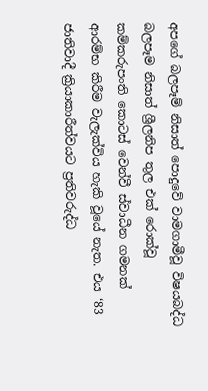අපගේ බලපෑම් නිසාත් පොදුවේ වාමගාමීවූ විෂයබද්ධ බලපෑම නිසාත් ශ්‍රීලනිප තුල එක් රොක්වූ කම්කරුපංති කොටස් වෙන්වී ස්වාධීන ගමනක් ආරම්භ කිරීම වැලැක්විය හැකි වූයේ නැත. එය ‘83 ජාතිවාදී ක්‍රියාකාරීත්වයට ප්‍රතිවරුද්ධ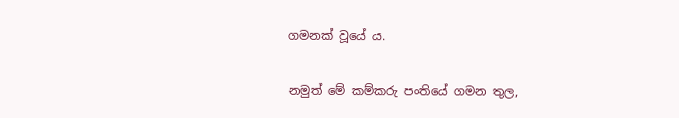ගමනක් වූයේ ය.

නමුත් මේ කම්කරු පංතියේ ගමන තුල,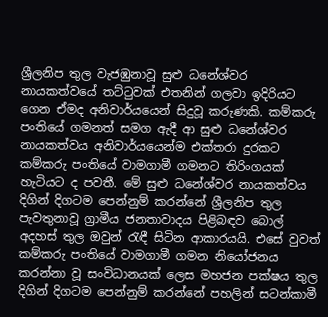ශ්‍රීලනිප තුල වැජඹුනාවූ සුළු ධනේශ්වර නායකත්වයේ තට්ටුවක් එතනින් ගලවා ඉදිරියට ගෙන ඒමද අනිවාර්යයෙන් සිදුවූ කරුණකි. කම්කරු පංතියේ ගමනත් සමග ඇදී ආ සුළු ධනේශ්වර නායකත්වය අනිවාර්යයෙන්ම එක්තරා දුරකට කම්කරු පංතියේ වාමගාමී ගමනට තිරිංගයක් හැටියට ද පවතී. මේ සුළු ධනේශ්වර නායකත්වය දිගින් දිගටම පෙන්නුම් කරන්නේ ශ්‍රීලනිප තුල පැවතුනාවූ ග්‍රාමීය ජනතාවාදය පිළිබඳව බොල් අදහස් තුල ඔවුන් රැඳී සිටින ආකාරයයි. එසේ වුවත් කම්කරු පංතියේ වාමගාමී ගමන නියෝජනය කරන්නා වූ සංවිධානයක් ලෙස මහජන පක්ෂය තුල දිගින් දිගටම පෙන්නුම් කරන්නේ පහලින් සටන්කාමී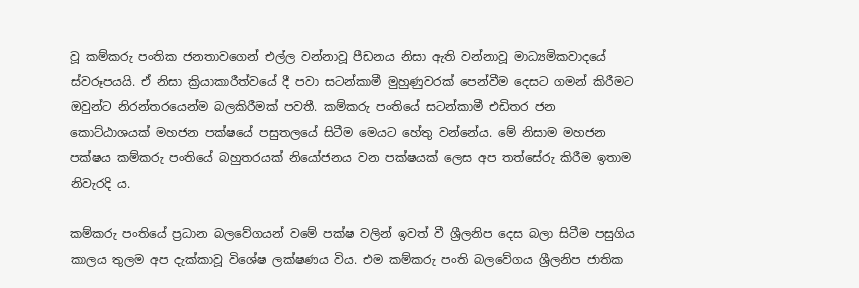වූ කම්කරු පංතික ජනතාවගෙන් එල්ල වන්නාවූ පීඩනය නිසා ඇති වන්නාවූ මාධ්‍යමිකවාදයේ ස්වරූපයයි. ඒ නිසා ක්‍රියාකාරීත්වයේ දී පවා සටන්කාමී මුහුණුවරක් පෙන්වීම දෙසට ගමන් කිරීමට ඔවුන්ට නිරන්තරයෙන්ම බලකිරීමක් පවතී. කම්කරු පංතියේ සටන්කාමී එඩිතර ජන කොට්ඨාශයක් මහජන පක්ෂයේ පසුතලයේ සිටීම මෙයට හේතු වන්නේය. මේ නිසාම මහජන පක්ෂය කම්කරු පංතියේ බහුතරයක් නියෝජනය වන පක්ෂයක් ලෙස අප තත්සේරු කිරීම ඉතාම නිවැරදි ය.

කම්කරු පංතියේ ප්‍රධාන බලවේගයන් වමේ පක්ෂ වලින් ඉවත් වී ශ්‍රීලනිප දෙස බලා සිටීම පසුගිය කාලය තුලම අප දැක්කාවූ විශේෂ ලක්ෂණය විය. එම කම්කරු පංති බලවේගය ශ්‍රීලනිප ජාතික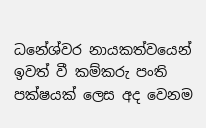ධනේශ්වර නායකත්වයෙන් ඉවත් වී කම්කරු පංති පක්ෂයක් ලෙස අද වෙනම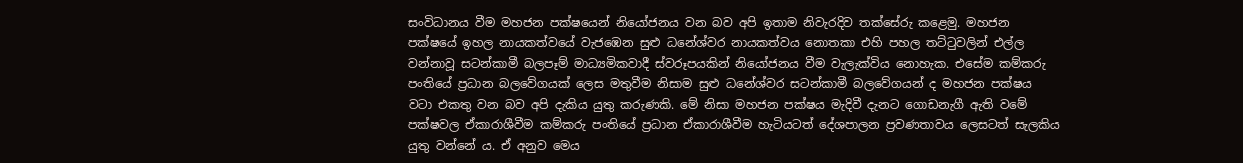සංවිධානය වීම මහජන පක්ෂයෙන් නියෝජනය වන බව අපි ඉතාම නිවැරදිව තක්සේරු කළෙමු. මහජන පක්ෂයේ ඉහල නායකත්වයේ වැජඹෙන සුළු ධනේශ්වර නායකත්වය නොතකා එහි පහල තට්ටුවලින් එල්ල වන්නාවූ සටන්කාමී බලපෑම් මාධ්‍යමිකවාදී ස්වරූපයකින් නියෝජනය වීම වැලැක්විය නොහැක. එසේම කම්කරු පංතියේ ප්‍රධාන බලවේගයක් ලෙස මතුවීම නිසාම සුළු ධනේශ්වර සටන්කාමී බලවේගයන් ද මහජන පක්ෂය වටා එකතු වන බව අපි දැකිය යුතු කරුණකි. මේ නිසා මහජන පක්ෂය මැදිවී දැනට ගොඩනැගී ඇති වමේ පක්ෂවල ඒකාරාශීවීම කම්කරු පංතියේ ප්‍රධාන ඒකාරාශීවීම හැටියටත් දේශපාලන ප්‍රවණතාවය ලෙසටත් සැලකිය යුතු වන්නේ ය. ඒ අනුව මෙය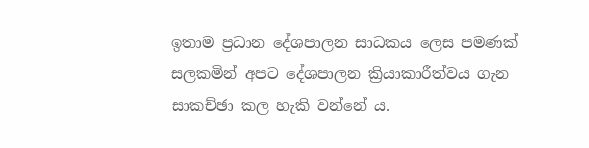ඉතාම ප්‍රධාන දේශපාලන සාධකය ලෙස පමණක් සලකමින් අපට දේශපාලන ක්‍රියාකාරීත්වය ගැන සාකච්ඡා කල හැකි වන්නේ ය.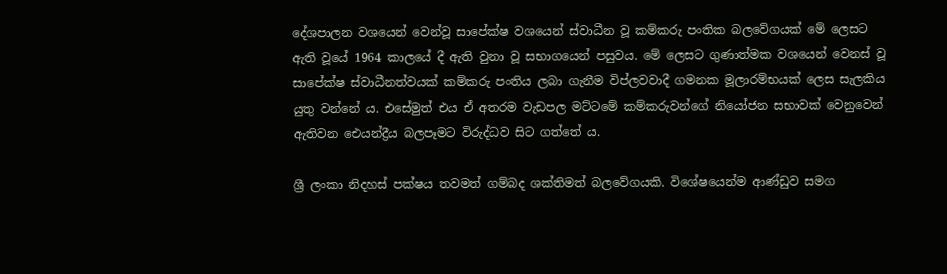දේශපාලන වශයෙන් වෙන්වූ සාපේක්ෂ වශයෙන් ස්වාධීන වූ කම්කරු පංතික බලවේගයක් මේ ලෙසට ඇති වූයේ 1964 කාලයේ දී ඇති වුනා වූ සභාගයෙන් පසුවය. මේ ලෙසට ගුණාත්මක වශයෙන් වෙනස් වූ සාපේක්ෂ ස්වාධීනත්වයක් කම්කරු පංතිය ලබා ගැනීම විප්ලවවාදී ගමනක මූලාරම්භයක් ලෙස සැලකිය යුතු වන්නේ ය. එසේමුත් එය ඒ අතරම වැඩපල මට්ටමේ කම්කරුවන්ගේ නියෝජන සභාවක් වෙනුවෙන් ඇතිවන ඓයන්ද්‍රීය බලපෑමට විරුද්ධව සිට ගත්තේ ය.

ශ්‍රී ලංකා නිදහස් පක්ෂය තවමත් ගම්බද ශක්තිමත් බලවේගයකි. විශේෂයෙන්ම ආණ්ඩුව සමග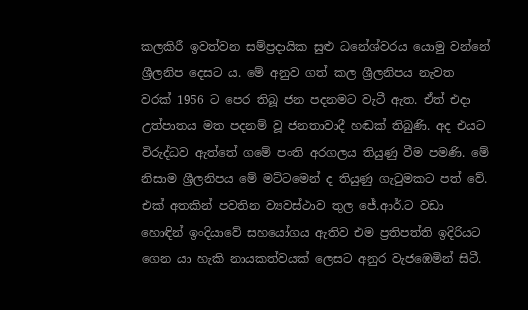කලකිරී ඉවත්වන සම්ප්‍රදායික සුළු ධනේශ්වරය යොමු වන්නේ ශ්‍රීලනිප දෙසට ය. මේ අනුව ගත් කල ශ්‍රීලනිපය නැවත වරක් 1956 ට පෙර තිබූ ජන පදනමට වැටී ඇත. ඒත් එදා උත්පාතය මත පදනම් වූ ජනතාවාදී හඬක් තිබුණි. අද එයට විරුද්ධව ඇත්තේ ගමේ පංති අරගලය තියුණු වීම පමණි. මේ නිසාම ශ්‍රීලනිපය මේ මට්ටමෙන් ද තියුණු ගැටුමකට පත් වේ. එක් අතකින් පවතින ව්‍යවස්ථාව තුල ජේ.ආර්.ට වඩා හොඳින් ඉංදියාවේ සහයෝගය ඇතිව එම ප්‍රතිපත්ති ඉදිරියට ගෙන යා හැකි නායකත්වයක් ලෙසට අනුර වැජඹෙමින් සිටී.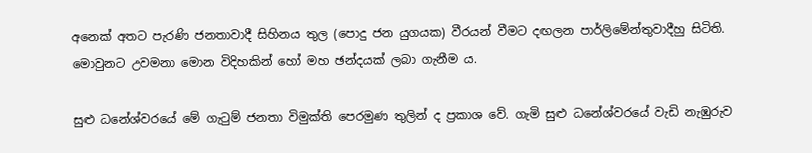අනෙක් අතට පැරණි ජනතාවාදී සිහිනය තුල (පොදු ජන යුගයක) වීරයන් වීමට දඟලන පාර්ලිමේන්තුවාදීහු සිටිති. මොවුනට උවමනා මොන විදිහකින් හෝ මහ ඡන්දයක් ලබා ගැනීම ය.

සුළු ධනේශ්වරයේ මේ ගැටුම් ජනතා විමුක්ති පෙරමුණ තුලින් ද ප්‍රකාශ වේ. ගැමි සුළු ධනේශ්වරයේ වැඩි නැඹුරුව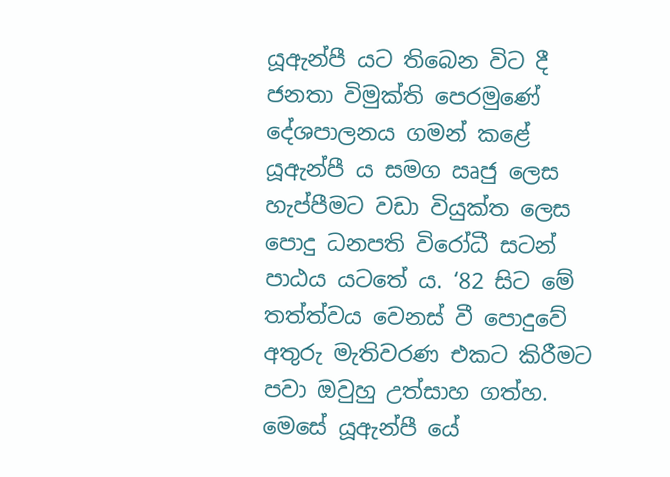යූඇන්පී යට තිබෙන විට දී ජනතා විමුක්ති පෙරමුණේ දේශපාලනය ගමන් කළේ යූඇන්පී ය සමග ඍජු ලෙස හැප්පීමට වඩා වියුක්ත ලෙස පොදු ධනපති විරෝධී සටන් පාඨය යටතේ ය. ‘82 සිට මේ තත්ත්වය වෙනස් වී පොදුවේ අතුරු මැතිවරණ එකට කිරීමට පවා ඔවුහු උත්සාහ ගත්හ. මෙසේ යූඇන්පී යේ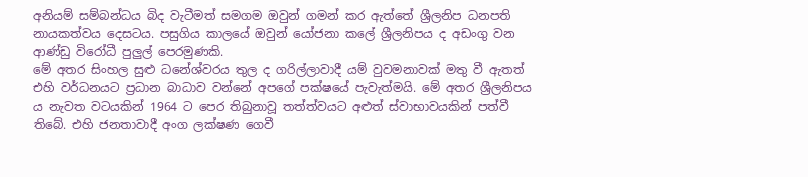අනියම් සම්බන්ධය බිද වැටීමත් සමගම ඔවුන් ගමන් කර ඇත්තේ ශ්‍රීලනිප ධනපති නායකත්වය දෙසටය. පසුගිය කාලයේ ඔවුන් යෝජනා කලේ ශ්‍රීලනිපය ද අඩංගු වන ආණ්ඩු විරෝධී පුලුල් පෙරමුණකි.
මේ අතර සිංහල සුළු ධනේශ්වරය තුල ද ගරිල්ලාවාදී යම් වුවමනාවක් මතු වී ඇතත් එහි වර්ධනයට ප්‍රධාන බාධාව වන්නේ අපගේ පක්ෂයේ පැවැත්මයි. මේ අතර ශ්‍රීලනිපය ය නැවත වටයකින් 1964 ට පෙර තිබුනාවූ තත්ත්වයට අළුත් ස්වාභාවයකින් පත්වී තිබේ. එහි ජනතාවාදී අංග ලක්ෂණ ගෙවී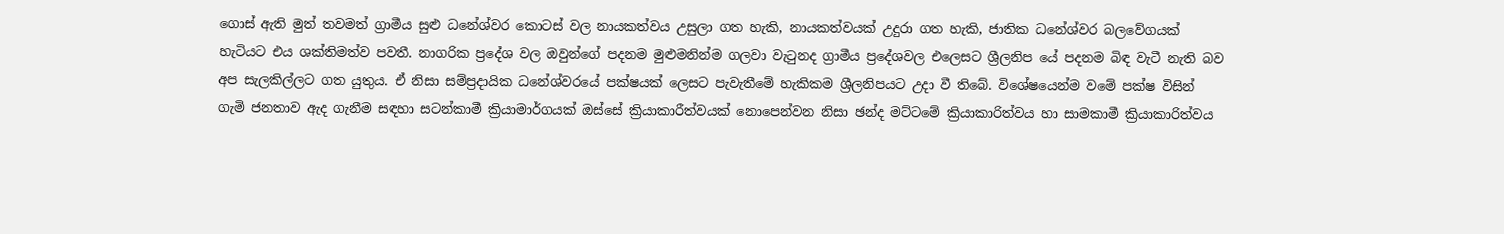ගොස් ඇති මුත් තවමත් ග්‍රාමීය සුළු ධනේශ්වර කොටස් වල නායකත්වය උසුලා ගත හැකි, නායකත්වයක් උදුරා ගත හැකි, ජාතික ධනේශ්වර බලවේගයක් හැටියට එය ශක්තිමත්ව පවතී. නාගරික ප්‍රදේශ වල ඔවුන්ගේ පදනම මුළුමනින්ම ගලවා වැටුනද ග්‍රාමීය ප්‍රදේශවල එලෙසට ශ්‍රීලනිප යේ පදනම බිඳ වැටී නැති බව අප සැලකිල්ලට ගත යුතුය. ඒ නිසා සම්ප්‍රදායික ධනේශ්වරයේ පක්ෂයක් ලෙසට පැවැතීමේ හැකිකම ශ්‍රීලනිපයට උදා වී තිබේ. විශේෂයෙන්ම වමේ පක්ෂ විසින් ගැමි ජනතාව ඇද ගැනීම සඳහා සටන්කාමී ක්‍රියාමාර්ගයක් ඔස්සේ ක්‍රියාකාරීත්වයක් නොපෙන්වන නිසා ඡන්ද මට්ටමේ ක්‍රියාකාරිත්වය හා සාමකාමී ක්‍රියාකාරිත්වය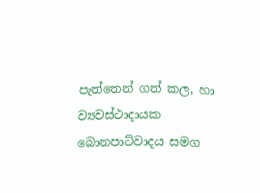පැත්තෙන් ගත් කල, හා ව්‍යවස්ථාදායක බොනපාට්වාදය සමග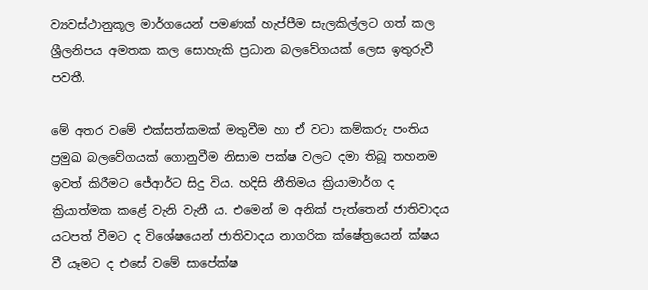ව්‍යවස්ථානුකූල මාර්ගයෙන් පමණක් හැප්පීම සැලකිල්ලට ගත් කල ශ්‍රීලනිපය අමතක කල සොහැකි ප්‍රධාන බලවේගයක් ලෙස ඉතුරුවී පවතී.

මේ අතර වමේ එක්සත්කමක් මතුවීම හා ඒ වටා කම්කරු පංතිය ප්‍රමුඛ බලවේගයක් ගොනුවීම නිසාම පක්ෂ වලට දමා තිබූ තහනම ඉවත් කිරීමට ජේආර්ට සිදු විය. හදිසි නීතිමය ක්‍රියාමාර්ග ද ක්‍රියාත්මක කළේ වැනි වැනී ය. එමෙන් ම අනික් පැත්තෙන් ජාතිවාදය යටපත් වීමට ද විශේෂයෙන් ජාතිවාදය නාගරික ක්ෂේත්‍රයෙන් ක්ෂය වී යෑමට ද එසේ වමේ සාපේක්ෂ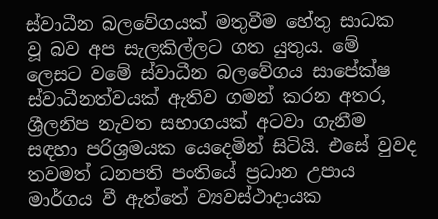ස්වාධීන බලවේගයක් මතුවීම හේතු සාධක වූ බව අප සැලකිල්ලට ගත යුතුය. මේ ලෙසට වමේ ස්වාධීන බලවේගය සාපේක්ෂ ස්වාධීනත්වයක් ඇතිව ගමන් කරන අතර, ශ්‍රීලනිප නැවත සභාගයක් අටවා ගැනීම සඳහා පරිශ්‍රමයක යෙදෙමින් සිටියි. එසේ වුවද තවමත් ධනපති පංතියේ ප්‍රධාන උපාය මාර්ගය වී ඇත්තේ ව්‍යවස්ථාදායක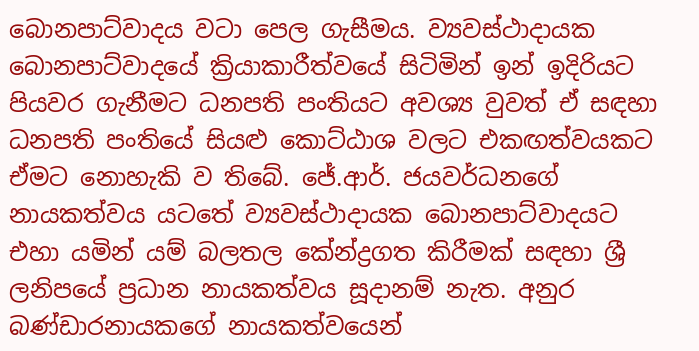බොනපාට්වාදය වටා පෙල ගැසීමය. ව්‍යවස්ථාදායක බොනපාට්වාදයේ ක්‍රියාකාරීත්වයේ සිටිමින් ඉන් ඉදිරියට පියවර ගැනීමට ධනපති පංතියට අවශ්‍ය වුවත් ඒ සඳහා ධනපති පංතියේ සියළු කොට්ඨාශ වලට එකඟත්වයකට ඒමට නොහැකි ව තිබේ. ජේ.ආර්. ජයවර්ධනගේ නායකත්වය යටතේ ව්‍යවස්ථාදායක බොනපාට්වාදයට එහා යමින් යම් බලතල කේන්ද්‍රගත කිරීමක් සඳහා ශ්‍රී ලනිපයේ ප්‍රධාන නායකත්වය සූදානම් නැත. අනුර බණ්ඩාරනායකගේ නායකත්වයෙන්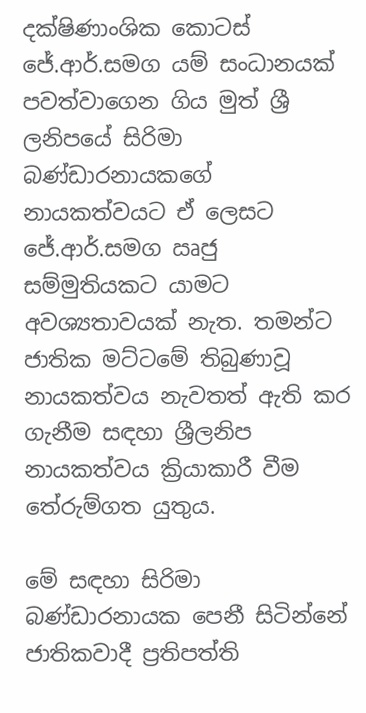දක්ෂිණාංශික කොටස් ජේ.ආර්.සමග යම් සංධානයක් පවත්වාගෙන ගිය මුත් ශ්‍රී ලනිපයේ සිරිමා බණ්ඩාරනායකගේ නායකත්වයට ඒ ලෙසට ජේ.ආර්.සමග ඍජු සම්මුතියකට යාමට අවශ්‍යතාවයක් නැත. තමන්ට ජාතික මට්ටමේ තිබුණාවූ නායකත්වය නැවතත් ඇති කර ගැනීම සඳහා ශ්‍රීලනිප නායකත්වය ක්‍රියාකාරී වීම තේරුම්ගත යුතුය.

මේ සඳහා සිරිමා බණ්ඩාරනායක පෙනී සිටින්නේ ජාතිකවාදී ප්‍රතිපත්ති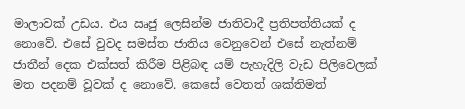මාලාවක් උඩය. එය ඍජු ලෙසින්ම ජාතිවාදී ප්‍රතිපත්තියක් ද නොවේ. එසේ වුවද සමස්ත ජාතිය වෙනුවෙන් එසේ නැත්නම් ජාතීන් දෙක එක්සත් කිරීම පිළිබඳ යම් පැහැදිලි වැඩ පිලිවෙලක් මත පදනම් වූවක් ද නොවේ. කෙසේ වෙතත් ශක්තිමත්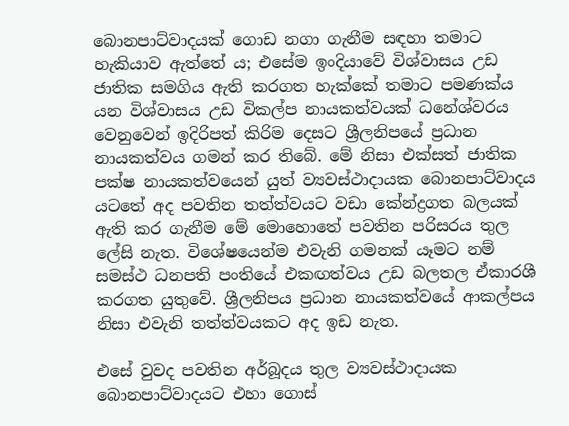බොනපාට්වාදයක් ගොඩ නගා ගැනීම සඳහා තමාට හැකියාව ඇත්තේ ය; එසේම ඉංදියාවේ විශ්වාසය උඩ ජාතික සමගිය ඇති කරගත හැක්කේ තමාට පමණක්ය යන විශ්වාසය උඩ විකල්ප නායකත්වයක් ධනේශ්වරය වෙනුවෙන් ඉදිරිපත් කිරිම දෙසට ශ්‍රීලනිපයේ ප්‍රධාන නායකත්වය ගමන් කර තිබේ. මේ නිසා එක්සත් ජාතික පක්ෂ නායකත්වයෙන් යුත් ව්‍යවස්ථාදායක බොනපාට්වාදය යටතේ අද පවතින තත්ත්වයට වඩා කේන්ද්‍රගත බලයක් ඇති කර ගැනීම මේ මොහොතේ පවතින පරිසරය තුල ලේසි නැත. විශේෂයෙන්ම එවැනි ගමනක් යෑමට නම් සමස්ථ ධනපති පංතියේ එකඟත්වය උඩ බලතල ඒකාරශී කරගත යුතුවේ. ශ්‍රීලනිපය ප්‍රධාන නායකත්වයේ ආකල්පය නිසා එවැනි තත්ත්වයකට අද ඉඩ නැත.

එසේ වුවද පවතින අර්බූදය තුල ව්‍යවස්ථාදායක බොනපාට්වාදයට එහා ගොස්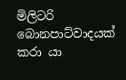මිලිටරි බොනපාට්වාදයක් කරා යා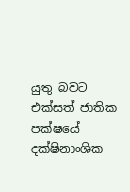යුතු බවට එක්සත් ජාතික පක්ෂයේ දක්ෂිනාංශික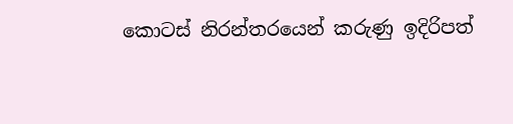කොටස් නිරන්තරයෙන් කරුණු ඉදිරිපත්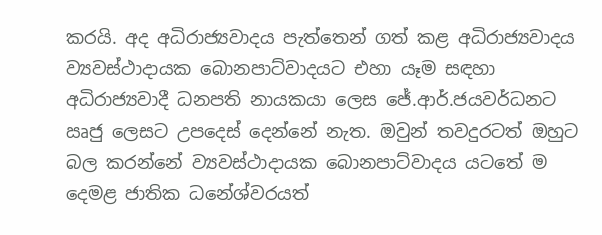කරයි. අද අධිරාජ්‍යවාදය පැත්තෙන් ගත් කළ අධිරාජ්‍යවාදය ව්‍යවස්ථාදායක බොනපාට්වාදයට එහා යෑම සඳහා අධිරාජ්‍යවාදී ධනපති නායකයා ලෙස ජේ.ආර්.ජයවර්ධනට ඍජු ලෙසට උපදෙස් දෙන්නේ නැත. ඔවුන් තවදුරටත් ඔහුට බල කරන්නේ ව්‍යවස්ථාදායක බොනපාට්වාදය යටතේ ම දෙමළ ජාතික ධනේශ්වරයත්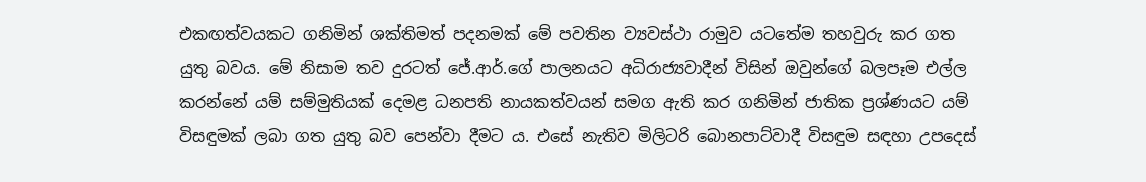එකඟත්වයකට ගනිමින් ශක්තිමත් පදනමක් මේ පවතින ව්‍යවස්ථා රාමුව යටතේම තහවුරු කර ගත යුතු බවය. මේ නිසාම තව දුරටත් ජේ.ආර්.ගේ පාලනයට අධිරාජ්‍යවාදීන් විසින් ඔවුන්ගේ බලපෑම එල්ල කරන්නේ යම් සම්මුතියක් දෙමළ ධනපති නායකත්වයන් සමග ඇති කර ගනිමින් ජාතික ප්‍රශ්ණයට යම් විසඳුමක් ලබා ගත යුතු බව පෙන්වා දීමට ය. එසේ නැතිව මිලිටරි බොනපාට්වාදී විසඳුම සඳහා උපදෙස්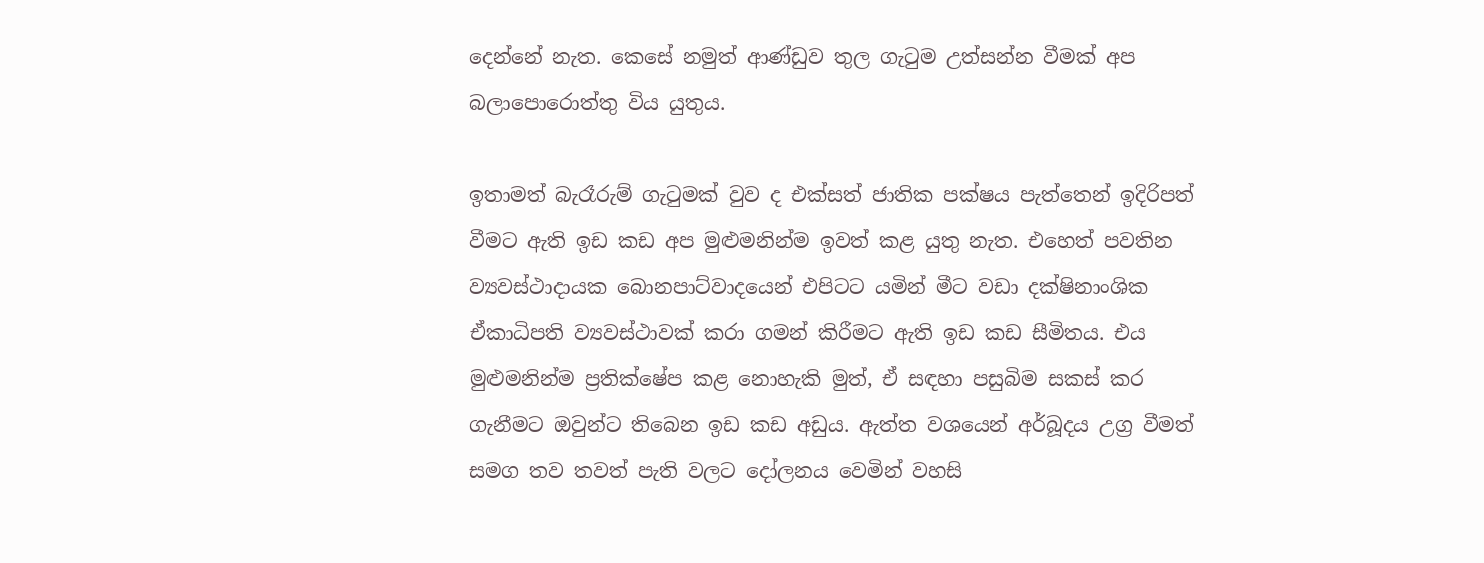දෙන්නේ නැත. කෙසේ නමුත් ආණ්ඩුව තුල ගැටුම උත්සන්න වීමක් අප බලාපොරොත්තු විය යුතුය.

ඉතාමත් බැරෑරුම් ගැටුමක් වුව ද එක්සත් ජාතික පක්ෂය පැත්තෙන් ඉදිරිපත් වීමට ඇති ඉඩ කඩ අප මුළුමනින්ම ඉවත් කළ යුතු නැත. එහෙත් පවතින ව්‍යවස්ථාදායක බොනපාට්වාදයෙන් එපිටට යමින් මීට වඩා දක්ෂිනාංශික ඒකාධිපති ව්‍යවස්ථාවක් කරා ගමන් කිරීමට ඇති ඉඩ කඩ සීමිතය. එය මුළුමනින්ම ප්‍රතික්ෂේප කළ නොහැකි මුත්, ඒ සඳහා පසුබිම සකස් කර ගැනීමට ඔවුන්ට තිබෙන ඉඩ කඩ අඩුය. ඇත්ත වශයෙන් අර්බූදය උග්‍ර වීමත් සමග තව තවත් පැති වලට දෝලනය වෙමින් වහසි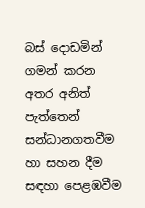බස් දොඩමින් ගමන් කරන අතර අනිත් පැත්තෙන් සන්ධානගතවීම හා සහන දීම සඳහා පෙළඹවීම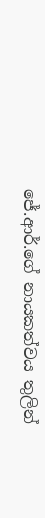ජේ.ආර්.ගේ නායකත්වය තුලින්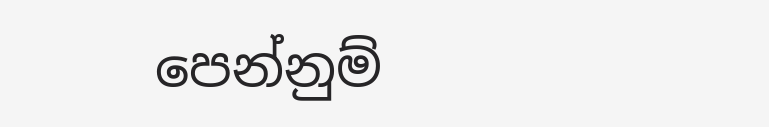පෙන්නුම්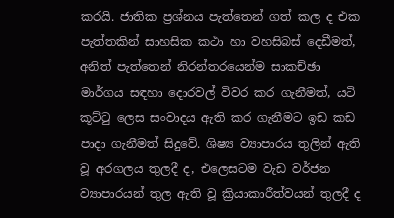කරයි. ජාතික ප්‍රශ්නය පැත්තෙන් ගත් කල ද එක පැත්තකින් සාහසික කථා හා වහසිබස් දෙඩීමත්, අනිත් පැත්තෙන් නිරන්තරයෙන්ම සාකච්ඡා මාර්ගය සඳහා දොරවල් විවර කර ගැනීමත්, යටි කූට්ටු ලෙස සංවාදය ඇති කර ගැනීමට ඉඩ කඩ පාදා ගැනීමත් සිදුවේ. ශිෂ්‍ය ව්‍යාපාරය තුලින් ඇති වූ අරගලය තුලදී ද, එලෙසටම වැඩ වර්ජන ව්‍යාපාරයන් තුල ඇති වූ ක්‍රියාකාරීත්වයන් තුලදී ද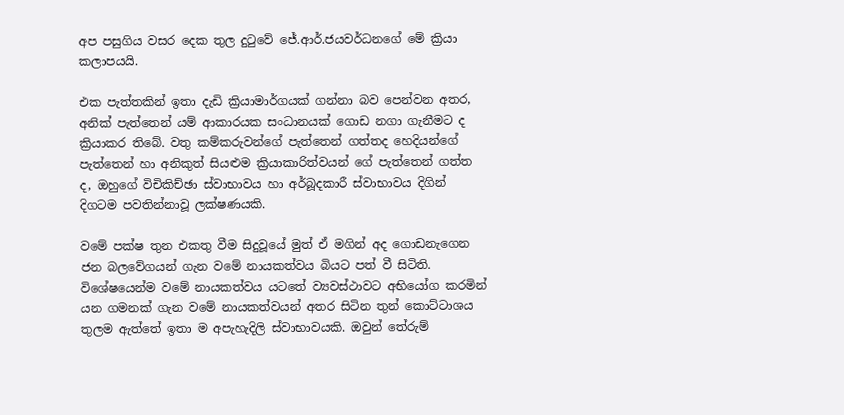අප පසුගිය වසර දෙක තුල දුටුවේ ජේ.ආර්.ජයවර්ධනගේ මේ ක්‍රියා කලාපයයි.

එක පැත්තකින් ඉතා දැඩි ක්‍රියාමාර්ගයක් ගන්නා බව පෙන්වන අතර, අනික් පැත්තෙන් යම් ආකාරයක සංධානයක් ගොඩ නගා ගැනීමට ද ක්‍රියාකර තිබේ. වතු කම්කරුවන්ගේ පැත්තෙන් ගත්තද හෙදියන්ගේ පැත්තෙන් හා අනිකුත් සියළුම ක්‍රියාකාරිත්වයන් ගේ පැත්තෙන් ගත්ත ද, ඔහුගේ විචිකිච්ඡා ස්වාභාවය හා අර්බූදකාරී ස්වාභාවය දිගින් දිගටම පවතින්නාවූ ලක්ෂණයකි.

වමේ පක්ෂ තුන එකතු වීම සිදුවූයේ මුත් ඒ මගින් අද ගොඩනැගෙන ජන බලවේගයන් ගැන වමේ නායකත්වය බියට පත් වී සිටිති. විශේෂයෙන්ම වමේ නායකත්වය යටතේ ව්‍යවස්ථාවට අභියෝග කරමින් යන ගමනක් ගැන වමේ නායකත්වයන් අතර සිටින තුන් කොට්ටාශය තුලම ඇත්තේ ඉතා ම අපැහැදිලි ස්වාභාවයකි. ඔවුන් තේරුම්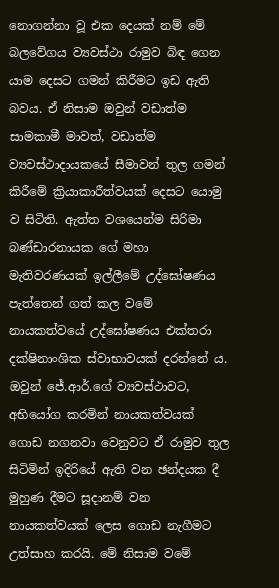නොගන්නා වූ එක දෙයක් නම් මේ බලවේගය ව්‍යවස්ථා රාමුව බිඳ ගෙන යාම දෙසට ගමන් කිරීමට ඉඩ ඇති බවය. ඒ නිසාම ඔවුන් වඩාත්ම සාමකාමී මාවත්, වඩාත්ම ව්‍යවස්ථාදායකයේ සීමාවන් තුල ගමන් කිරීමේ ක්‍රියාකාරීත්වයක් දෙසට යොමු ව සිටිති. ඇත්ත වශයෙන්ම සිරිමා බණ්ඩාරනායක ගේ මහා මැතිවරණයක් ඉල්ලීමේ උද්ඝෝෂණය පැත්තෙන් ගත් කල වමේ නායකත්වයේ උද්ඝෝෂණය එක්තරා දක්ෂිනාංශික ස්වාභාවයක් දරන්නේ ය. ඔවුන් ජේ.ආර්.ගේ ව්‍යවස්ථාවට, අභියෝග කරමින් නායකත්වයක් ගොඩ නගනවා වෙනුවට ඒ රාමුව තුල සිටිමින් ඉදිරියේ ඇති වන ඡන්දයක දී මුහුණ දීමට සූදානම් වන නායකත්වයක් ලෙස ගොඩ නැගීමට උත්සාහ කරයි. මේ නිසාම වමේ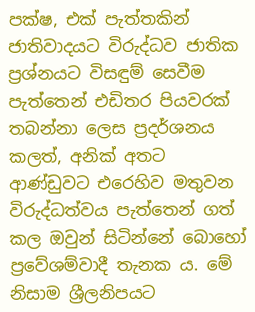පක්ෂ, එක් පැත්තකින් ජාතිවාදයට විරුද්ධව ජාතික ප්‍රශ්නයට විසඳුම් සෙවීම පැත්තෙන් එඩිතර පියවරක් තබන්නා ලෙස ප්‍රදර්ශනය කලත්, අනික් අතට ආණ්ඩුවට එරෙහිව මතුවන විරුද්ධත්වය පැත්තෙන් ගත් කල ඔවුන් සිටින්නේ බොහෝ ප්‍රවේශම්වාදී තැනක ය. මේ නිසාම ශ්‍රීලනිපයට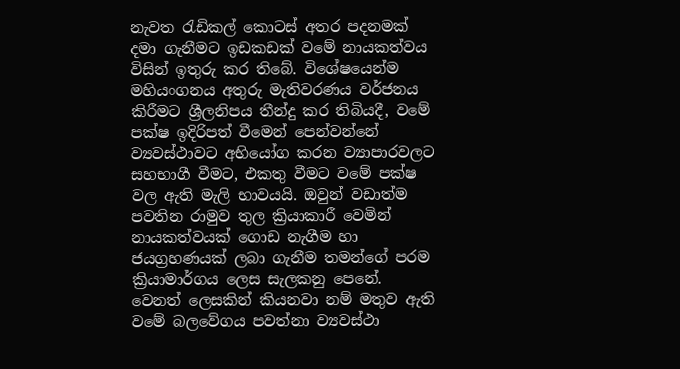නැවත රැඩිකල් කොටස් අතර පදනමක් දමා ගැනීමට ඉඩකඩක් වමේ නායකත්වය විසින් ඉතුරු කර තිබේ. විශේෂයෙන්ම මහියංගනය අතුරු මැතිවරණය වර්ජනය කිරීමට ශ්‍රීලනිපය තීන්දු කර තිබියදී, වමේ පක්ෂ ඉදිරිපත් වීමෙන් පෙන්වන්නේ ව්‍යවස්ථාවට අභියෝග කරන ව්‍යාපාරවලට සහභාගී වීමට, එකතු වීමට වමේ පක්ෂ වල ඇති මැලි භාවයයි. ඔවුන් වඩාත්ම පවතින රාමුව තුල ක්‍රියාකාරී වෙමින් නායකත්වයක් ගොඩ නැගීම හා ජයග්‍රහණයක් ලබා ගැනීම තමන්ගේ පරම ක්‍රියාමාර්ගය ලෙස සැලකනු පෙනේ. වෙනත් ලෙසකින් කියනවා නම් මතුව ඇති වමේ බලවේගය පවත්නා ව්‍යවස්ථා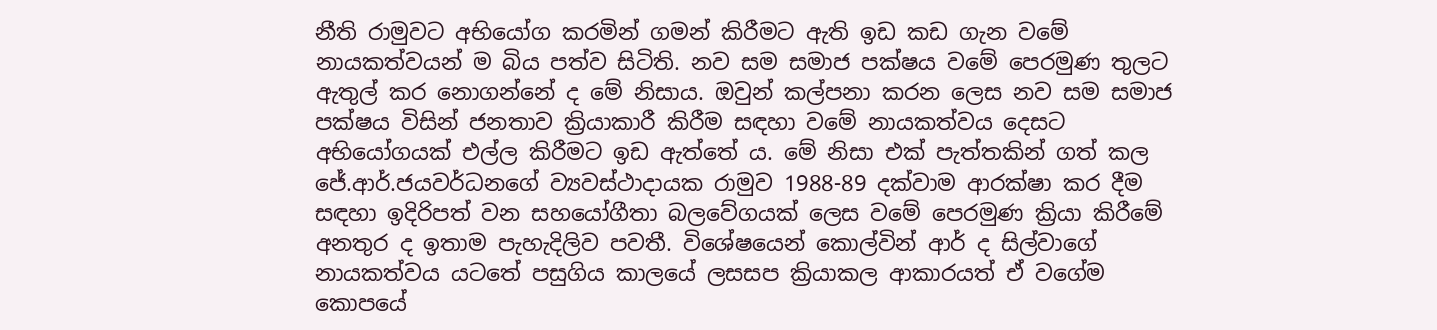නීති රාමුවට අභියෝග කරමින් ගමන් කිරීමට ඇති ඉඩ කඩ ගැන වමේ නායකත්වයන් ම බිය පත්ව සිටිති. නව සම සමාජ පක්ෂය වමේ පෙරමුණ තුලට ඇතුල් කර නොගන්නේ ද මේ නිසාය. ඔවුන් කල්පනා කරන ලෙස නව සම සමාජ පක්ෂය විසින් ජනතාව ක්‍රියාකාරී කිරීම සඳහා වමේ නායකත්වය දෙසට අභියෝගයක් එල්ල කිරීමට ඉඩ ඇත්තේ ය. මේ නිසා එක් පැත්තකින් ගත් කල ජේ.ආර්.ජයවර්ධනගේ ව්‍යවස්ථාදායක රාමුව 1988-89 දක්වාම ආරක්ෂා කර දීම සඳහා ඉදිරිපත් වන සහයෝගීතා බලවේගයක් ලෙස වමේ පෙරමුණ ක්‍රියා කිරීමේ අනතුර ද ඉතාම පැහැදිලිව පවතී. විශේෂයෙන් කොල්වින් ආර් ද සිල්වාගේ නායකත්වය යටතේ පසුගිය කාලයේ ලසසප ක්‍රියාකල ආකාරයත් ඒ වගේම කොපයේ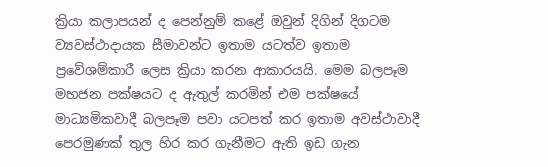ක්‍රියා කලාපයන් ද පෙන්නුම් කළේ ඔවුන් දිගින් දිගටම ව්‍යවස්ථාදායක සීමාවන්ට ඉතාම යටත්ව ඉතාම ප්‍රවේශම්කාරී ලෙස ක්‍රියා කරන ආකාරයයි. මෙම බලපෑම මහජන පක්ෂයට ද ඇතුල් කරමින් එම පක්ෂයේ මාධ්‍යමිකවාදී බලපෑම පවා යටපත් කර ඉතාම අවස්ථාවාදී පෙරමුණක් තුල හිර කර ගැනීමට ඇති ඉඩ ගැන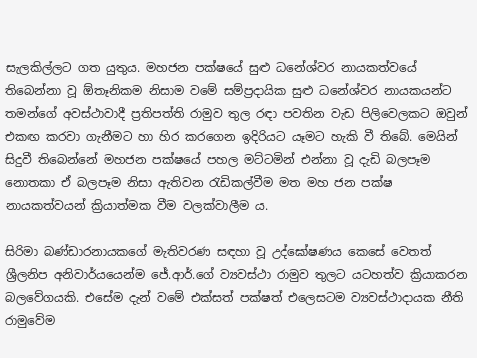සැලකිල්ලට ගත යුතුය. මහජන පක්ෂයේ සුළු ධනේශ්වර නායකත්වයේ තිබෙන්නා වූ ඕතෑනිකම නිසාම වමේ සම්ප්‍රදායික සුළු ධනේශ්වර නායකයන්ට තමන්ගේ අවස්ථාවාදී ප්‍රතිපත්ති රාමුව තුල රඳා පවතින වැඩ පිලිවෙලකට ඔවුන් එකඟ කරවා ගැනීමට හා හිර කරගෙන ඉදිරියට යෑමට හැකි වී තිබේ. මෙයින් සිදුවී තිබෙන්නේ මහජන පක්ෂයේ පහල මට්ටමින් එන්නා වූ දැඩි බලපෑම නොතකා ඒ බලපෑම නිසා ඇතිවන රැඩිකල්වීම මත මහ ජන පක්ෂ නායකත්වයන් ක්‍රියාත්මක වීම වලක්වාලීම ය.

සිරිමා බණ්ඩාරනායකගේ මැතිවරණ සඳහා වූ උද්ඝෝෂණය කෙසේ වෙතත් ශ්‍රීලනිප අනිවාර්යයෙන්ම ජේ.ආර්.ගේ ව්‍යවස්ථා රාමුව තුලට යටහත්ව ක්‍රියාකරන බලවේගයකි. එසේම දැන් වමේ එක්සත් පක්ෂත් එලෙසටම ව්‍යවස්ථාදායක නීති රාමුවේම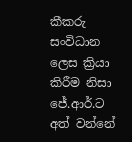කීකරු සංවිධාන ලෙස ක්‍රියා කිරීම නිසා ජේ.ආර්.ට අත් වන්නේ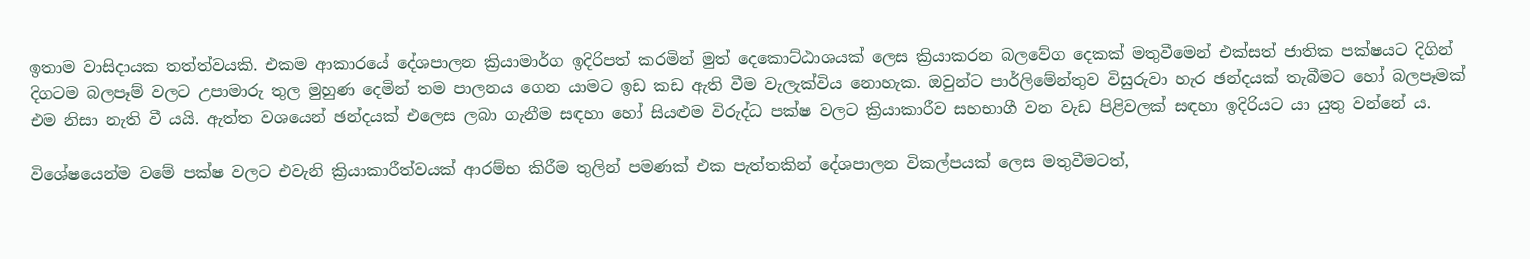ඉතාම වාසිදායක තත්ත්වයකි. එකම ආකාරයේ දේශපාලන ක්‍රියාමාර්ග ඉදිරිපත් කරමින් මුත් දෙකොට්ඨාශයක් ලෙස ක්‍රියාකරන බලවේග දෙකක් මතුවීමෙන් එක්සත් ජාතික පක්ෂයට දිගින් දිගටම බලපෑම් වලට උපාමාරු තුල මුහුණ දෙමින් තම පාලනය ගෙන යාමට ඉඩ කඩ ඇති වීම වැලැක්විය නොහැක. ඔවුන්ට පාර්ලිමේන්තුව විසුරුවා හැර ඡන්දයක් තැබීමට හෝ බලපෑමක් එම නිසා නැති වී යයි. ඇත්ත වශයෙන් ඡන්දයක් එලෙස ලබා ගැනීම සඳහා හෝ සියළුම විරුද්ධ පක්ෂ වලට ක්‍රියාකාරීව සහභාගී වන වැඩ පිළිවලක් සඳහා ඉදිරියට යා යුතු වන්නේ ය.

විශේෂයෙන්ම වමේ පක්ෂ වලට එවැනි ක්‍රියාකාරීත්වයක් ආරම්භ කිරීම තුලින් පමණක් එක පැත්තකින් දේශපාලන විකල්පයක් ලෙස මතුවීමටත්,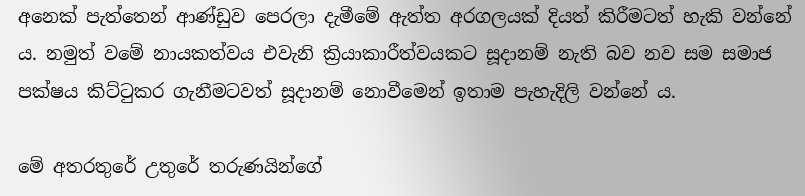අනෙක් පැත්තෙන් ආණ්ඩුව පෙරලා දැමීමේ ඇත්ත අරගලයක් දියත් කිරීමටත් හැකි වන්නේ ය. නමුත් වමේ නායකත්වය එවැනි ක්‍රියාකාරීත්වයකට සූදානම් නැති බව නව සම සමාජ පක්ෂය කිට්ටුකර ගැනීමටවත් සූදානම් නොවීමෙන් ඉතාම පැහැදිලි වන්නේ ය.

මේ අතරතුරේ උතුරේ තරුණයින්ගේ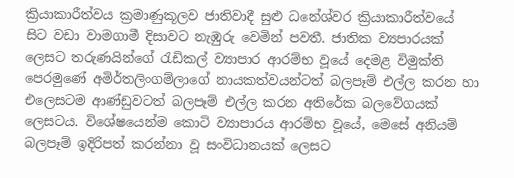ක්‍රියාකාරීත්වය ක්‍රමාණුකූලව ජාතිවාදී සුළු ධනේශ්වර ක්‍රියාකාරීත්වයේ සිට වඩා වාමගාමී දිසාවට නැඹුරු වෙමින් පවතී. ජාතික ව්‍යපාරයක් ලෙසට තරුණයින්ගේ රැඩිකල් ව්‍යාපාර ආරම්භ වූයේ දෙමළ විමුක්ති පෙරමුණේ අමිර්තලිංගම්ලාගේ නායකත්වයන්ටත් බලපෑම් එල්ල කරන හා එලෙසටම ආණ්ඩුවටත් බලපෑම් එල්ල කරන අතිරේක බලවේගයක් ලෙසටය. විශේෂයෙන්ම කොටි ව්‍යාපාරය ආරම්භ වූයේ, මෙසේ අනියම් බලපෑම් ඉදිරිපත් කරන්නා වූ සංවිධානයක් ලෙසට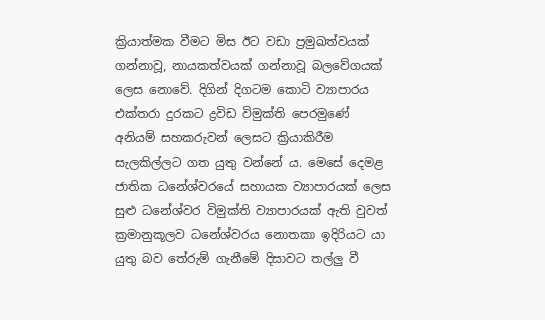ක්‍රියාත්මක වීමට මිස ඊට වඩා ප්‍රමුඛත්වයක් ගන්නාවූ, නායකත්වයක් ගන්නාවූ බලවේගයක් ලෙස නොවේ. දිගින් දිගටම කොටි ව්‍යාපාරය එක්තරා දුරකට ද්‍රවිඩ විමුක්ති පෙරමුණේ අනියම් සහකරුවන් ලෙසට ක්‍රියාකිරීම සැලකිල්ලට ගත යුතු වන්නේ ය. මෙසේ දෙමළ ජාතික ධනේශ්වරයේ සහායක ව්‍යාපාරයක් ලෙස සුළු ධනේශ්වර විමුක්ති ව්‍යාපාරයක් ඇති වුවත් ක්‍රමානුකූලව ධනේශ්වරය නොතකා ඉදිරියට යා යුතු බව තේරුම් ගැනීමේ දිසාවට තල්ලු වී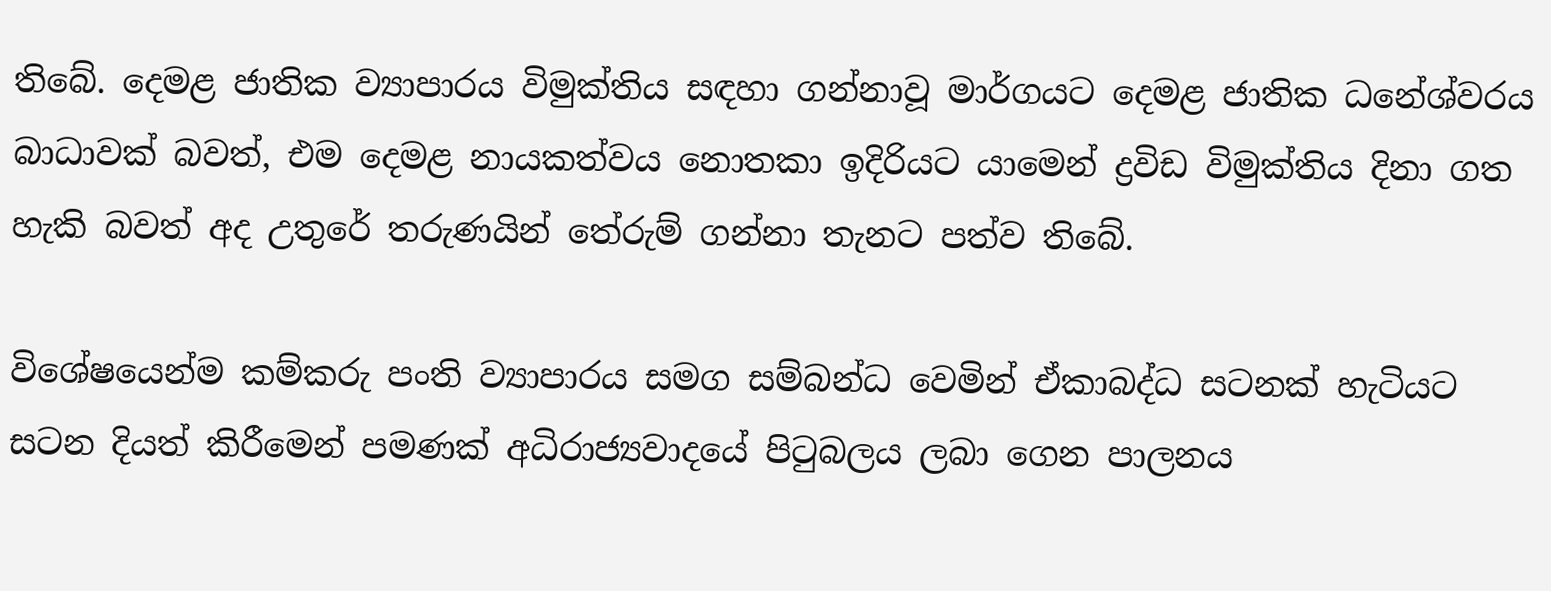තිබේ. දෙමළ ජාතික ව්‍යාපාරය විමුක්තිය සඳහා ගන්නාවූ මාර්ගයට දෙමළ ජාතික ධනේශ්වරය බාධාවක් බවත්, එම දෙමළ නායකත්වය නොතකා ඉදිරියට යාමෙන් ද්‍රවිඩ විමුක්තිය දිනා ගත හැකි බවත් අද උතුරේ තරුණයින් තේරුම් ගන්නා තැනට පත්ව තිබේ.

විශේෂයෙන්ම කම්කරු පංති ව්‍යාපාරය සමග සම්බන්ධ වෙමින් ඒකාබද්ධ සටනක් හැටියට සටන දියත් කිරීමෙන් පමණක් අධිරාජ්‍යවාදයේ පිටුබලය ලබා ගෙන පාලනය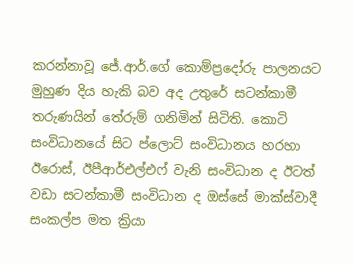කරන්නාවූ ජේ.ආර්.ගේ කොම්ප්‍රදෝරු පාලනයට මුහුණ දිය හැකි බව අද උතුරේ සටන්කාමී තරුණයින් තේරුම් ගනිමින් සිටිති. කොටි සංවිධානයේ සිට ප්ලොට් සංවිධානය හරහා ඊරොස්, ඊපීආර්එල්එෆ් වැනි සංවිධාන ද ඊටත් වඩා සටන්කාමී සංවිධාන ද ඔස්සේ මාක්ස්වාදී සංකල්ප මත ක්‍රියා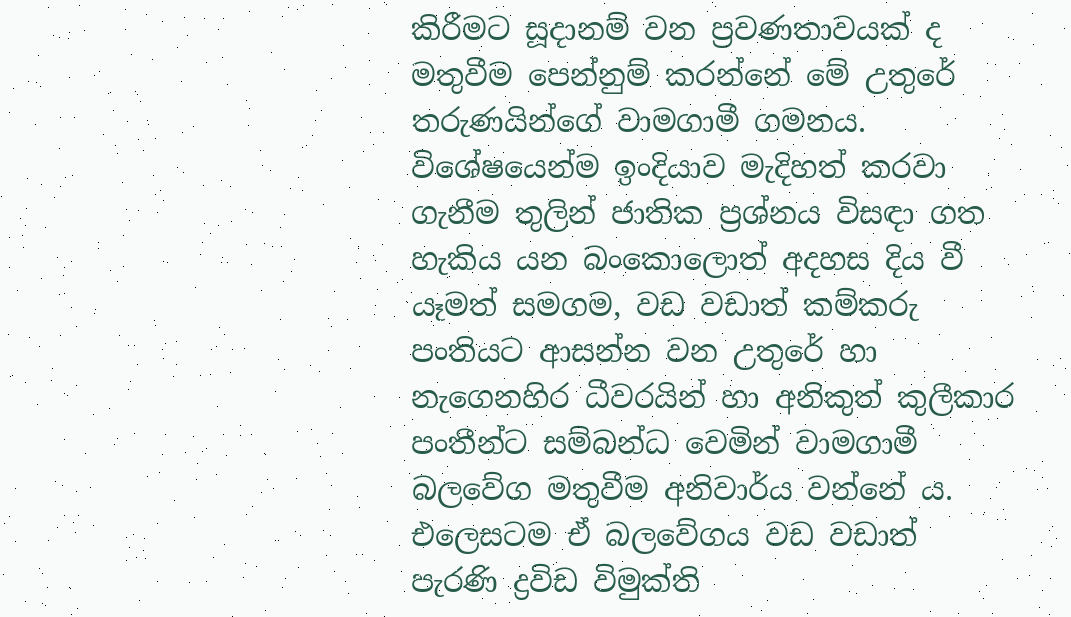කිරීමට සූදානම් වන ප්‍රවණතාවයක් ද මතුවීම පෙන්නුම් කරන්නේ මේ උතුරේ තරුණයින්ගේ වාමගාමී ගමනය. විශේෂයෙන්ම ඉංදියාව මැදිහත් කරවා ගැනීම තුලින් ජාතික ප්‍රශ්නය විසඳා ගත හැකිය යන බංකොලොත් අදහස දිය වී යෑමත් සමගම, වඩ වඩාත් කම්කරු පංතියට ආසන්න වන උතුරේ හා නැගෙනහිර ධීවරයින් හා අනිකුත් කුලීකාර පංතීන්ට සම්බන්ධ වෙමින් වාමගාමී බලවේග මතුවීම අනිවාර්ය වන්නේ ය. එලෙසටම ඒ බලවේගය වඩ වඩාත් පැරණි ද්‍රවිඩ විමුක්ති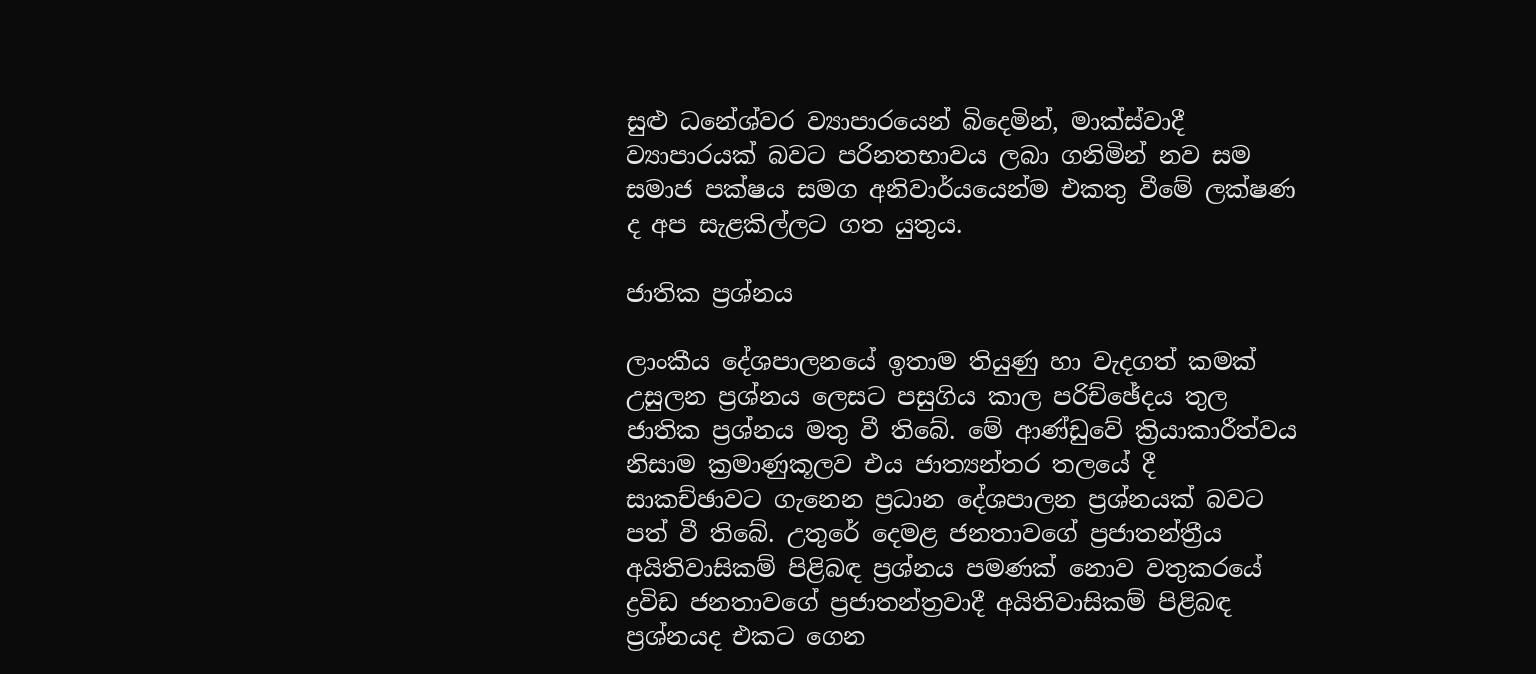සුළු ධනේශ්වර ව්‍යාපාරයෙන් බි‍‍දෙමින්, මාක්ස්වාදී ව්‍යාපාරයක් බවට පරිනතභාවය ලබා ගනිමින් නව සම සමාජ පක්ෂය සමග අනිවාර්යයෙන්ම එකතු වීමේ ලක්ෂණ ද අප සැළකිල්ලට ගත යුතුය.

ජාතික ප්‍රශ්නය

ලාංකීය දේශපාලනයේ ඉතාම තියුණු හා වැදගත් කමක් උසුලන ප්‍රශ්නය ලෙසට පසුගිය කාල පරිච්ඡේදය තුල ජාතික ප්‍රශ්නය මතු වී තිබේ. මේ ආණ්ඩුවේ ක්‍රියාකාරීත්වය නිසාම ක්‍රමාණුකූලව එය ජාත්‍යන්තර තලයේ දී සාකච්ඡාවට ගැනෙන ප්‍රධාන දේශපාලන ප්‍රශ්නයක් බවට පත් වී තිබේ. උතුරේ දෙමළ ජනතාවගේ ප්‍රජාතන්ත්‍රීය අයිතිවාසිකම් පිළිබඳ ප්‍රශ්නය පමණක් නොව වතුකරයේ ද්‍රවිඩ ජනතාවගේ ප්‍රජාතන්ත්‍රවාදී අයිතිවාසිකම් පිළිබඳ ප්‍රශ්නයද එකට ගෙන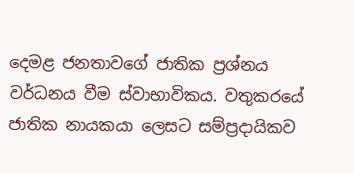දෙමළ ජනතාවගේ ජාතික ප්‍රශ්නය වර්ධනය වීම ස්වාභාවිකය. වතුකරයේ ජාතික නායකයා ලෙසට සම්ප්‍රදායිකව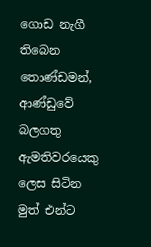ගොඩ නැගී තිබෙන තොණ්ඩමන්, ආණ්ඩුවේ බලගතු ඇමතිවරයෙකු ලෙස සිටින මුත් එන්ට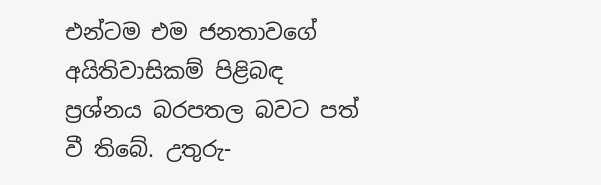එන්ටම එම ජනතාවගේ අයිතිවාසිකම් පිළිබඳ ප්‍රශ්නය බරපතල බවට පත් වී තිබේ. උතුරු-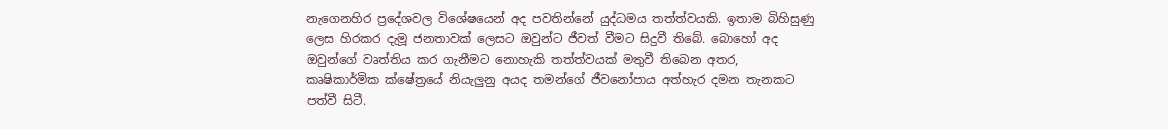නැගෙනහිර ප්‍රදේශවල විශේෂයෙන් අද පවතින්නේ යුද්ධමය තත්ත්වයකි. ඉතාම බිහිසුණු ලෙස හිරකර දැමූ ජනතාවක් ලෙසට ඔවුන්ට ජීවත් වීමට සිදුවී තිබේ. බොහෝ අද ඔවුන්ගේ වෘත්තිය කර ගැනීමට නොහැකි තත්ත්වයක් මතුවී තිබෙන අතර, කෘෂිකාර්මික ක්ෂේත්‍රයේ නියැලුනු අයද තමන්ගේ ජීවනෝපාය අත්හැර දමන තැනකට පත්වී සිටී.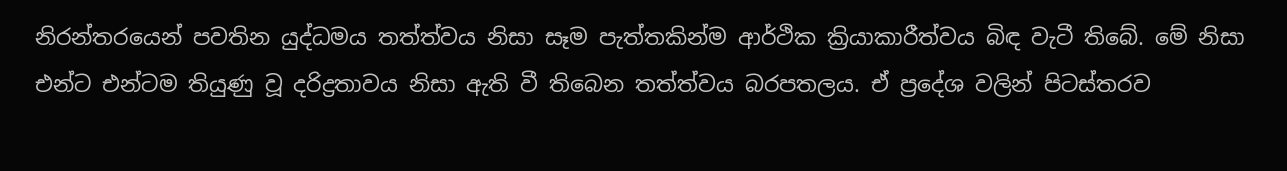නිරන්තරයෙන් පවතින යුද්ධමය තත්ත්වය නිසා සෑම පැත්තකින්ම ආර්ථික ක්‍රියාකාරීත්වය බිඳ වැටී තිබේ. මේ නිසා එන්ට එන්ටම තියුණු වූ දරිද්‍රතාවය නිසා ඇති වී තිබෙන තත්ත්වය බරපතලය. ඒ ප්‍රදේශ වලින් පිටස්තරව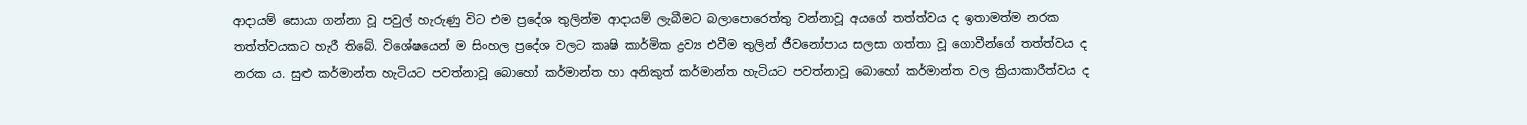ආදායම් සොයා ගන්නා වූ පවුල් හැරුණු විට එම ප්‍රදේශ තුලින්ම ආදායම් ලැබීමට බලාපොරෙත්තු වන්නාවූ අයගේ තත්ත්වය ද ඉතාමත්ම නරක තත්ත්වයකට හැරී තිබේ. විශේෂයෙන් ම සිංහල ප්‍රදේශ වලට කෘෂි කාර්මික ද්‍රව්‍ය එවීම තුලින් ජීවනෝපාය සලසා ගත්තා වූ ගොවීන්ගේ තත්ත්වය ද නරක ය. සුළු කර්මාන්ත හැටියට පවත්නාවූ බොහෝ කර්මාන්ත හා අනිකුත් කර්මාන්ත හැටියට පවත්නාවූ බොහෝ කර්මාන්ත වල ක්‍රියාකාරීත්වය ද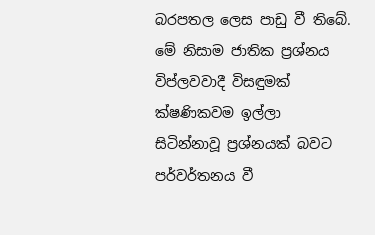බරපතල ලෙස පාඩු වී තිබේ. මේ නිසාම ජාතික ප්‍රශ්නය විප්ලවවාදී විසඳුමක් ක්ෂණිකවම ඉල්ලා සිටින්නාවූ ප්‍රශ්නයක් බවට පර්වර්තනය වී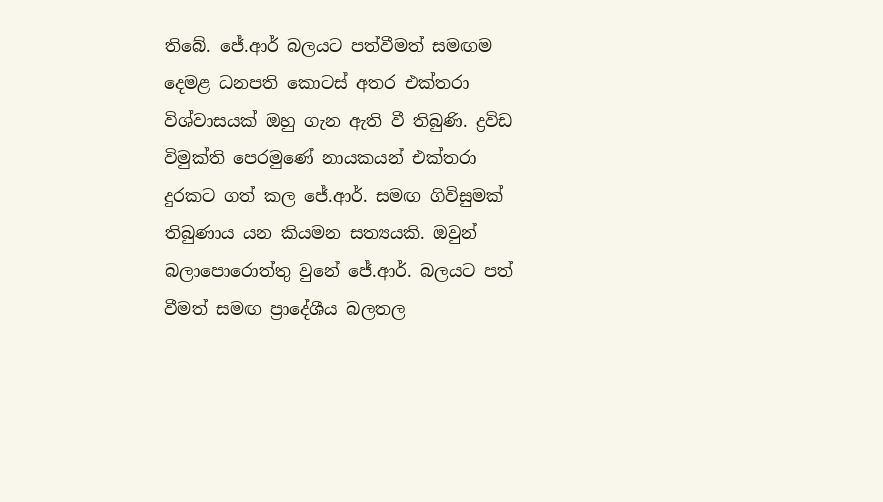තිබේ. ජේ.ආර් බලයට පත්වීමත් සමඟම දෙමළ ධනපති කොටස් අතර එක්තරා විශ්වාසයක් ඔහු ගැන ඇති වී තිබුණි. ද්‍රවිඩ විමුක්ති පෙරමුණේ නායකයන් එක්තරා දුරකට ගත් කල ජේ.ආර්. සමඟ ගිවිසුමක් තිබුණාය යන කියමන සත්‍යයකි. ඔවුන් බලාපොරොත්තු වුනේ ජේ.ආර්. බලයට පත් වීමත් සමඟ ප්‍රාදේශීය බලතල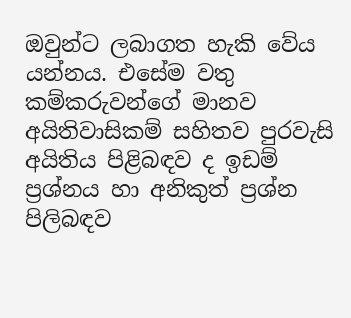ඔවුන්ට ලබාගත හැකි වේය යන්නය. එසේම වතු කම්කරුවන්ගේ මානව අයිතිවාසිකම් සහිතව පුරවැසි අයිතිය පිළිබඳව ද ඉඩම් ප්‍රශ්නය හා අනිකුත් ප්‍රශ්න පිලිබඳව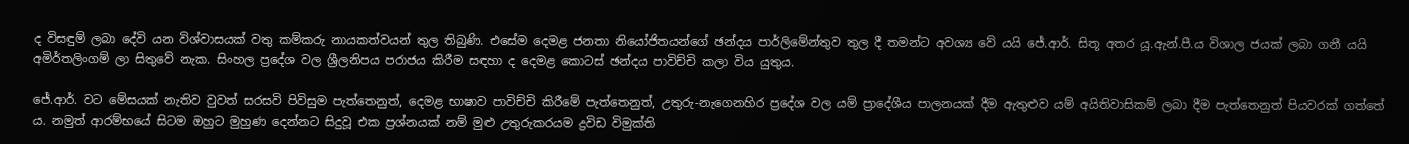ද විසඳුම් ලබා දේවි යන විශ්වාසයක් වතු කම්කරු නායකත්වයන් තුල තිබුණි. එසේම දෙමළ ජනතා නියෝජිතයන්ගේ ඡන්දය පාර්ලිමේන්තුව තුල දී තමන්ට අවශ්‍ය වේ යයි ජේ.ආර්. සිතූ අතර යූ.ඇන්.පී.ය විශාල ජයක් ලබා ගනී යයි අමිර්තලිංගම් ලා සිතුවේ නැක. සිංහල ප්‍රදේශ වල ශ්‍රීලනිපය පරාජය කිරීම සඳහා ද දෙමළ කොටස් ඡන්දය පාවිච්චි කලා විය යුතුය.

ජේ.ආර්. වට මේසයක් නැතිව වුවත් සරසවි පිවිසුම පැත්තෙනුත්, දෙමළ භාෂාව පාවිච්චි කිරීමේ පැත්තෙනුත්, උතුරු-නැගෙනහිර ප්‍රදේශ වල යම් ප්‍රාදේශීය පාලනයක් දීම ඇතුළුව යම් අයිතිවාසිකම් ලබා දීම පැත්තෙනුත් පියවරක් ගත්තේ ය. නමුත් ආරම්භයේ සිටම ඔහුට මුහුණ දෙන්නට සිදුවූ එක ප්‍රශ්නයක් නම් මුළු උතුරුකරයම ද්‍රවිඩ විමුක්ති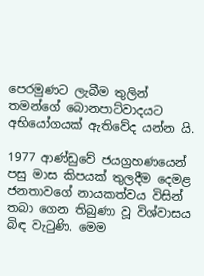පෙරමුණට ලැබීම තුලින් තමන්ගේ බොනපාට්වාදයට අභියෝගයක් ඇතිවේද යන්න යි.

1977 ආණ්ඩුවේ ජයග්‍රහණයෙන් පසු මාස කිපයක් තුලදීම දෙමළ ජනතාවගේ නායකත්වය විසින් තබා ගෙන තිබුණා වූ විශ්වාසය බිඳ වැටුණි. මෙම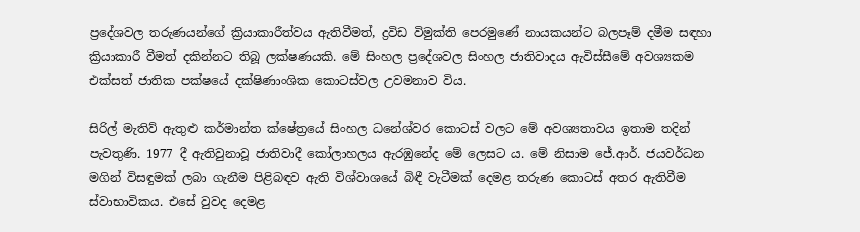ප්‍රදේශවල තරුණයන්ගේ ක්‍රියාකාරීත්වය ඇතිවීමත්, ද්‍රවිඩ විමුක්ති පෙරමුණේ නායකයන්ට බලපෑම් දමීම සඳහා ක්‍රියාකාරී වීමත් දකින්නට තිබූ ලක්ෂණයකි. මේ සිංහල ප්‍රදේශවල සිංහල ජාතිවාදය ඇවිස්සීමේ අවශ්‍යකම එක්සත් ජාතික පක්ෂයේ දක්ෂිණාංශික කොටස්වල උවමනාව විය.

සිරිල් මැතිව් ඇතුළු කර්මාන්ත ක්ෂේත්‍රයේ සිංහල ධනේශ්වර කොටස් වලට මේ අවශ්‍යතාවය ඉතාම තදින් පැවතුණි. 1977 දී ඇතිවුනාවූ ජාතිවාදී කෝලාහලය ඇරඹුනේද මේ ලෙසට ය. මේ නිසාම ජේ.ආර්. ජයවර්ධන මගින් විසඳුමක් ලබා ගැනීම පිළිබඳව ඇති විශ්වාශයේ බිඳී වැටීමක් දෙමළ තරුණ කොටස් අතර ඇතිවීම ස්වාභාවිකය. එසේ වුවද දෙමළ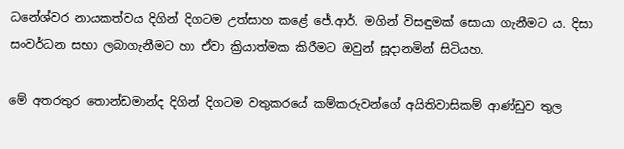ධනේශ්වර නායකත්වය දිගින් දිගටම උත්සාහ කළේ ජේ.ආර්. මගින් විසඳුමක් සොයා ගැනීමට ය. දිසා සංවර්ධන සභා ලබාගැනීමට හා ඒවා ක්‍රියාත්මක කිරීමට ඔවුන් සූදානමින් සිටියහ.

මේ අතරතුර තොන්ඩමාන්ද දිගින් දිගටම වතුකරයේ කම්කරුවන්ගේ අයිතිවාසිකම් ආණ්ඩුව තුල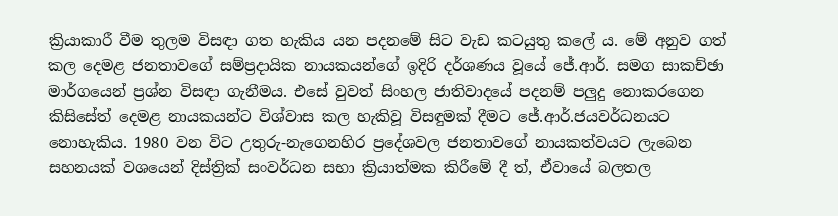ක්‍රියාකාරී වීම තුලම විසඳා ගත හැකිය යන පදනමේ සිට වැඩ කටයුතු කලේ ය. මේ අනුව ගත් කල දෙමළ ජනතාවගේ සම්ප්‍රදායික නායකයන්ගේ ඉදිරි දර්ශණය වූයේ ජේ.ආර්. සමග සාකච්ඡා මාර්ගයෙන් ප්‍රශ්න විසඳා ගැනීමය. එසේ වුවත් සිංහල ජාතිවාදයේ පදනම් පලුදු නොකරගෙන කිසිසේත් දෙමළ නායකයන්ට විශ්වාස කල හැකිවූ විසඳුමක් දීමට ජේ.ආර්.ජයවර්ධනයට නොහැකිය. 1980 වන විට උතුරු-නැගෙනහිර ප්‍රදේශවල ජනතාවගේ නායකත්වයට ලැබෙන සහනයක් වශයෙන් දිස්ත්‍රික් සංවර්ධන සභා ක්‍රියාත්මක කිරීමේ දී ත්, ඒවායේ බලතල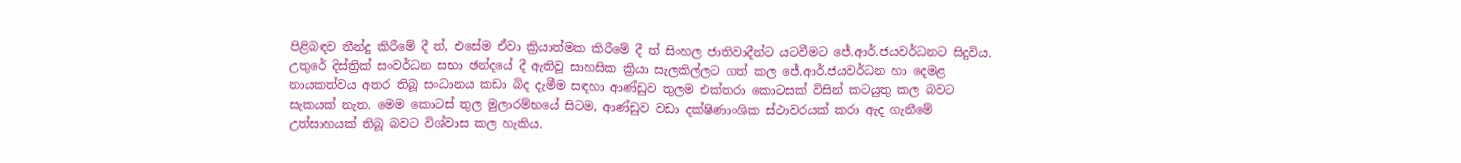පිළිබඳව තීන්දු කිරීමේ දී ත්, එසේම ඒවා ක්‍රියාත්මක කිරීමේ දී ත් සිංහල ජාතිවාදීන්ට යටවීමට ජේ.ආර්.ජයවර්ධනට සිදුවිය. උතුරේ දිස්ත්‍රික් සංවර්ධන සභා ඡන්දයේ දී ඇතිවූ සාහසික ක්‍රියා සැලකිල්ලට ගත් කල ජේ.ආර්.ජයවර්ධන හා දෙමළ නායකත්වය අතර තිබූ සංධානය කඩා බිද දැමීම සඳහා ආණ්ඩුව තුලම එක්තරා කොටසක් විසින් කටයුතු කල බවට සැකයක් නැත. මෙම කොටස් තුල මුලාරම්භයේ සිටම, ආණ්ඩුව වඩා දක්ෂිණාංශික ස්ථාවරයක් කරා ඇද ගැනීමේ උත්සාහයක් තිබූ බවට විශ්වාස කල හැකිය.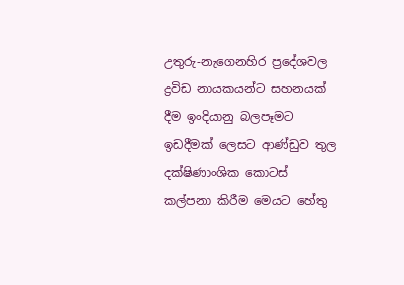උතුරු-නැගෙනහිර ප්‍රදේශවල ද්‍රවිඩ නායකයන්ට සහනයක් දීම ඉංදියානු බලපෑමට ඉඩදීමක් ලෙසට ආණ්ඩුව තුල දක්ෂිණාංශික කොටස් කල්පනා කිරීම මෙයට හේතු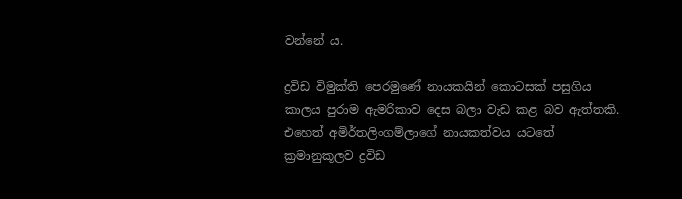වන්නේ ය.

ද්‍රවිඩ විමුක්ති පෙරමුණේ නායකයින් කොටසක් පසුගිය කාලය පුරාම ඇමරිකාව දෙස බලා වැඩ කළ බව ඇත්තකි. එහෙත් අමිර්තලිංගම්ලාගේ නායකත්වය යටතේ ක්‍රමානුකූලව ද්‍රවිඩ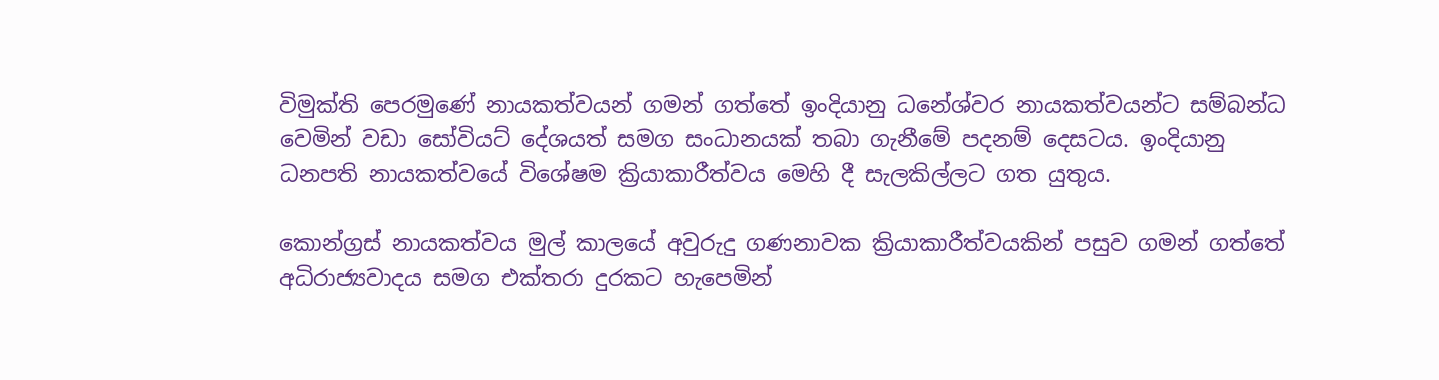විමුක්ති පෙරමුණේ නායකත්වයන් ගමන් ගත්තේ ඉංදියානු ධනේශ්වර නායකත්වයන්ට සම්බන්ධ වෙමින් වඩා සෝවියට් දේශයත් සමග සංධානයක් තබා ගැනීමේ පදනම් දෙසටය. ඉංදියානු ධනපති නායකත්වයේ විශේෂම ක්‍රියාකාරීත්වය මෙහි දී සැලකිල්ලට ගත යුතුය.

කොන්ග්‍රස් නායකත්වය මුල් කාලයේ අවුරුදු ගණනාවක ක්‍රියාකාරීත්වයකින් පසුව ගමන් ගත්තේ අධිරාජ්‍යවාදය සමග එක්තරා දුරකට හැපෙමින්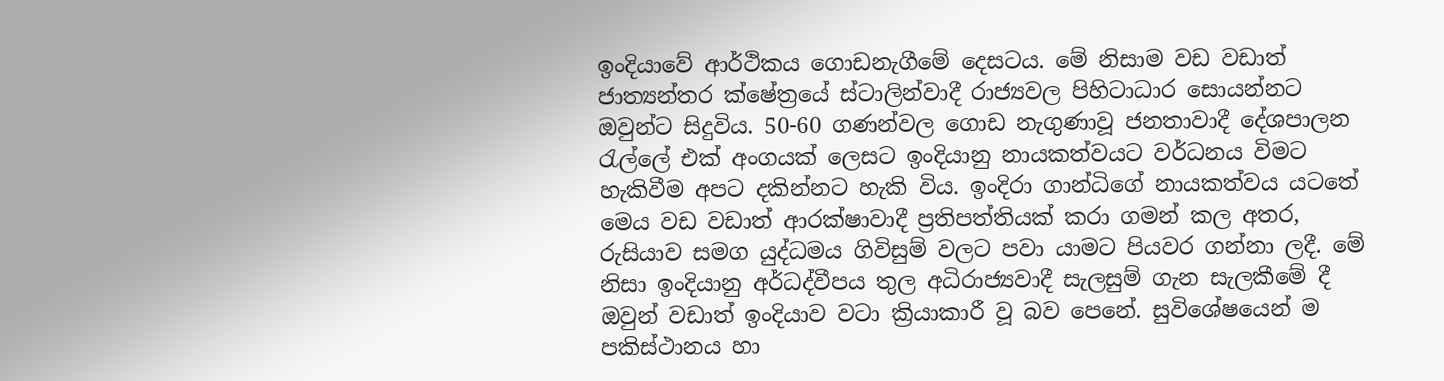ඉංදියාවේ ආර්ථිකය ගොඩනැගීමේ දෙසටය. මේ නිසාම වඩ වඩාත් ජාත්‍යන්තර ක්ෂේත්‍රයේ ස්ටාලින්වාදී රාජ්‍යවල පිහිටාධාර සොයන්නට‌ ඔවුන්ට සිදුවිය. 50-60 ගණන්වල ගොඩ නැගුණාවූ ජනතාවාදී දේශපාලන රැල්ලේ එක් අංගයක් ලෙසට ඉංදියානු නායකත්වයට වර්ධනය විමට හැකිවීම අපට දකින්නට හැකි විය. ඉංදිරා ගාන්ධිගේ නායකත්වය යටතේ මෙය වඩ වඩාත් ආරක්ෂාවාදී ප්‍රතිපත්තියක් කරා ගමන් කල අතර, රුසියාව සමග යුද්ධමය ගිවිසුම් වලට පවා යාමට පියවර ගන්නා ලදී. මේ නිසා ඉංදියානු අර්ධද්වීපය තුල අධිරාජ්‍යවාදී සැලසුම් ගැන සැලකීමේ දී ඔවුන් වඩාත් ඉංදියාව වටා ක්‍රියාකාරී වූ බව පෙනේ. සුවිශේෂයෙන් ම පකිස්ථානය හා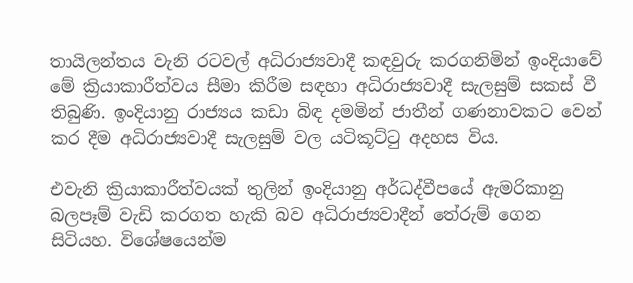තායිලන්තය වැනි රටවල් අධිරාජ්‍යවාදී කඳවුරු කරගනිමින් ඉංදියාවේ මේ ක්‍රියාකාරීත්වය සීමා කිරීම සඳහා අධිරාජ්‍යවාදී සැලසුම් සකස් වී තිබුණි. ඉංදියානු රාජ්‍යය කඩා බිඳ දමමින් ජාතීන් ගණනාවකට වෙන් කර දීම අධිරාජ්‍යවාදී සැලසුම් වල යටිකූට්ටු අදහස විය.

එවැනි ක්‍රියාකාරීත්වයක් තුලින් ඉංදියානු අර්ධද්වීපයේ ඇමරිකානු බලපෑම් වැඩි කරගත හැකි බව අධිරාජ්‍යවාදීන් තේරුම් ගෙන සිටියහ. විශේෂයෙන්ම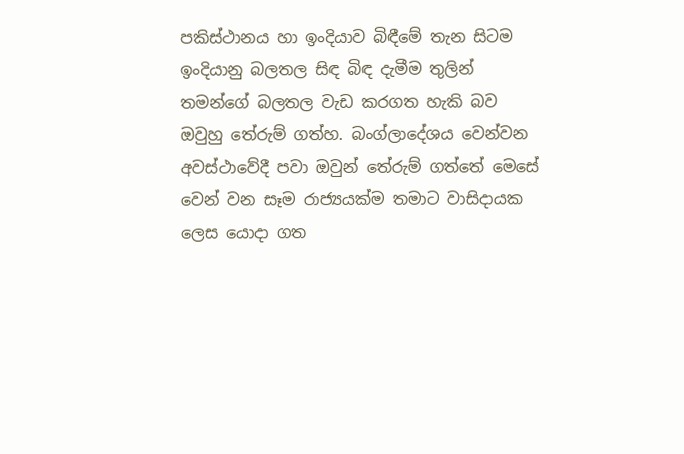පකිස්ථානය හා ඉංදියාව බිඳීමේ තැන සිටම ඉංදියානු බලතල සිඳ බිඳ දැමීම තුලින් තමන්ගේ බලතල වැඩ කරගත හැකි බව ඔවුහු තේරුම් ගත්හ. බංග්ලාදේශය වෙන්වන අවස්ථාවේදී පවා ඔවුන් තේරුම් ගත්තේ මෙසේ වෙන් වන සෑම රාජ්‍යයක්ම තමාට වාසිදායක ලෙස යොදා ගත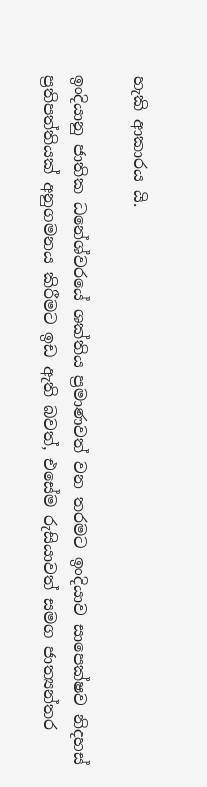හැකි ආකාරය යි.

ඉංදියානු ජාතික ධනේශ්වරයේ ශක්තිය ප්‍රමාණවත් වන තරමට ඉංදියාව සාපෙක්ෂව නිදහස් ප්‍රතිපත්තියක් අනුගමනය කිරීමට ඉඩ ඇති බවත්, එසේම රුසියාවත් සමග ජාත්‍යන්තර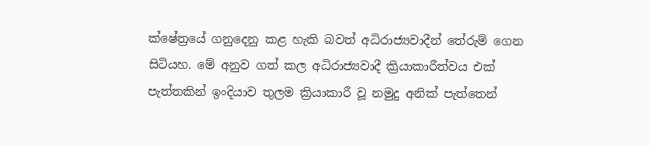ක්ෂේත්‍රයේ ගනුදෙනු කළ හැකි බවත් අධිරාජ්‍යවාදීන් තේරුම් ගෙන සිටියහ. මේ අනුව ගත් කල අධිරාජ්‍යවාදී ක්‍රියාකාරීත්වය එක් පැත්තකින් ඉංදියාව තුලම ක්‍රියාකාරී වූ නමුදු අනික් පැත්තෙන්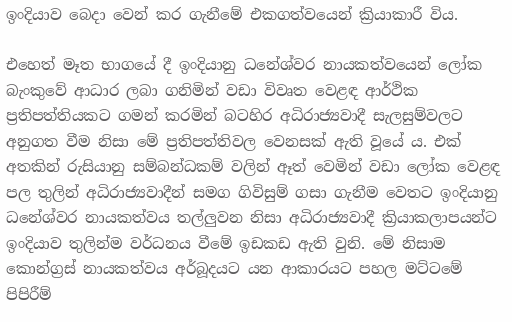ඉංදියාව බෙදා වෙන් කර ගැනීමේ එකගත්වයෙන් ක්‍රියාකාරී විය.

එහෙත් මෑත භාගයේ දී ඉංදියානු ධනේශ්වර නායකත්වයෙන් ලෝක බැංකුවේ ආධාර ලබා ගනිමින් වඩා විවෘත වෙළඳ ආර්ථික ප්‍රතිපත්තියකට ගමන් කරමින් බටහිර අධිරාජ්‍යවාදී සැලසුම්වලට අනුගත වීම නිසා මේ ප්‍රතිපත්තිවල වෙනසක් ඇති වූයේ ය. එක් අතකින් රුසියානු සම්බන්ධකම් වලින් ඈත් වෙමින් වඩා ලෝක වෙළඳ පල තුලින් අධිරාජ්‍යවාදීන් සමග ගිවිසුම් ගසා ගැනීම වෙතට ඉංදියානු ධනේශ්වර නායකත්වය තල්ලුවන නිසා අධිරාජ්‍යවාදී ක්‍රියාකලාපයන්ට ඉංදියාව තුලින්ම වර්ධනය වීමේ ඉඩකඩ ඇති වුනි. මේ නිසාම කොන්ග්‍රස් නායකත්වය අර්බූදයට යන ආකාරයට පහල මට්ටමේ පිපිරීම්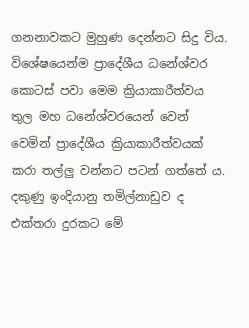ගනනාවකට මුහුණ දෙන්නට සිදු විය. වි‌ශේෂයෙන්ම ප්‍රාදේශීය ධනේශ්වර කොටස් පවා මෙම ක්‍රියාකාරීත්වය තුල මහ ධනේශ්වරයෙන් වෙන් වෙමින් ප්‍රාදේශීය ක්‍රියාකාරීත්වයක් කරා තල්ලු වන්නට පටන් ගත්තේ ය. දකුණු ඉංදියානු තමිල්නාඩුව ද එක්තරා දුරකට මේ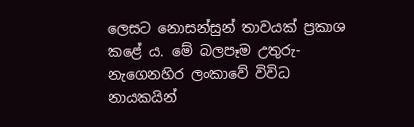ලෙසට නොසන්සුන් තාවයක් ප්‍රකාශ කළේ ය. මේ බලපෑම උතුරු-නැගෙනහිර ලංකාවේ විවිධ නායකයින්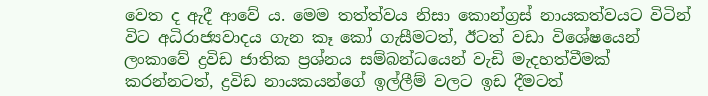වෙත ද ඇදී ආවේ ය. මෙම තත්ත්වය නිසා කොන්ග්‍රස් නායකත්වයට විටින් විට අධිරාජ්‍යවාදය ගැන කෑ කෝ ගැසීමටත්, ඊටත් වඩා විශේෂයෙන් ලංකාවේ ද්‍රවිඩ ජාතික ප්‍රශ්නය සම්බන්ධයෙන් වැඩි මැදහත්වීමක් කරන්නටත්, ද්‍රවිඩ නායකයන්ගේ ඉල්ලීම් වලට ඉඩ දීමටත්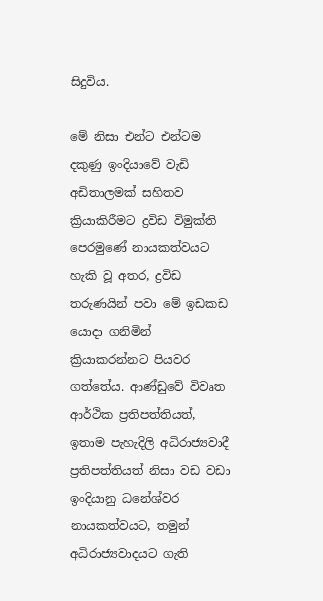සිදුවිය.

මේ නිසා එන්ට එන්ටම දකුණු ඉංදියාවේ වැඩි අඩිතාලමක් සහිතව ක්‍රියාකිරීමට ද්‍රවිඩ විමුක්ති පෙරමුණේ නායකත්වයට හැකි වූ අතර, ද්‍රවිඩ තරුණයින් පවා මේ ඉඩකඩ යොදා ගනිමින් ක්‍රියාකරන්නට පියවර ගත්‌තේය. ආණ්ඩුවේ විවෘත ආර්ථික ප්‍රතිපත්තියත්, ඉතාම පැහැදිලි අධිරාජ්‍යවාදී ප්‍රතිපත්තියත් නිසා වඩ වඩා ඉංදියානු ධනේශ්වර නායකත්වයට, තමුන් අධිරාජ්‍යවාදයට ගැති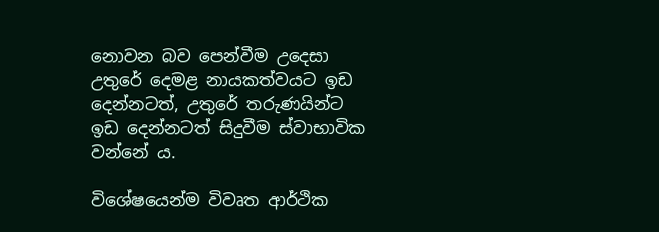නොවන බව පෙන්වීම උදෙසා උතුරේ දෙමළ නායකත්වයට ඉඩ දෙන්නටත්, උතුරේ තරුණයින්ට ඉඩ දෙන්නටත් සිදුවීම ස්වාභාවික වන්නේ ය.

විශේෂයෙන්ම විවෘත ආර්ථික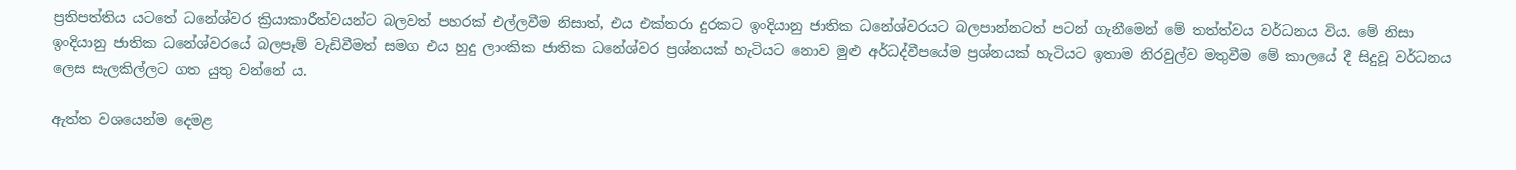ප්‍රතිපත්තිය යටතේ ධනේශ්වර ක්‍රියාකාරීත්වයන්ට බලවත් පහරක් එල්ලවීම නිසාත්, එය එක්තරා දුරකට ඉංදියානු ජාතික ධනේශ්වරයට බලපාන්නටත් පටන් ගැනීමෙන් මේ තත්ත්වය වර්ධනය විය. මේ නිසා ඉංදියානු ජාතික ධනේශ්වරයේ බලපෑම් වැඩිවීමත් සමග එය හුදු ලාංකික ජාතික ධනේශ්වර ප්‍රශ්නයක් හැටියට නොව මුළු අර්ධද්වීපයේම ප්‍රශ්නයක් හැටියට ඉතාම නිරවුල්ව මතුවීම මේ කාලයේ දී සිදුවූ වර්ධනය ලෙස සැලකිල්ලට ගත යුතු වන්නේ ය.

ඇත්ත වශයෙන්ම දෙමළ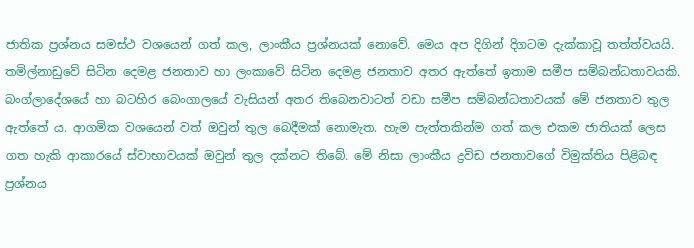ජාතික ප්‍රශ්නය සමස්ථ වශයෙන් ගත් කල, ලාංකීය ප්‍රශ්නයක් නොවේ. මෙය අප දිගින් දිගටම දැක්කාවූ තත්ත්වයයි. තමිල්නාඩුවේ සිටින දෙමළ ජනතාව හා ලංකාවේ සිටින දෙමළ ජනතාව අතර ඇත්තේ ඉතාම සමීප සම්බන්ධතාවයකි. බංග්ලාදේශයේ හා බටහිර බෙංගාලයේ වැසියන් අතර තිබෙනවාටත් වඩා සමීප සම්බන්ධතාවයක් මේ ජනතාව තුල ඇත්තේ ය. ආගමික වශයෙන් වත් ඔවුන් තුල බෙදීමක් නොමැත. හැම පැත්තකින්ම ගත් කල එකම ජාතියක් ලෙස ගත හැකි ආකාරයේ ස්වාභාවයක් ඔවුන් තුල දක්නට තිබේ. මේ නිසා ලාංකීය ද්‍රවිඩ ජනතාවගේ විමුක්තිය පිළිබඳ ප්‍රශ්නය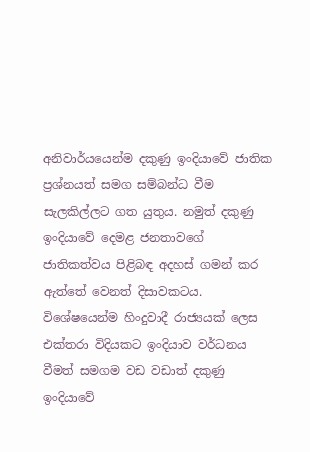අනිවාර්යයෙන්ම දකුණු ඉංදියාවේ ජාතික ප්‍රශ්නයත් සමග සම්බන්ධ වීම සැලකිල්ලට ගත යුතුය. නමුත් දකුණු ඉංදියාවේ දෙමළ ජනතාවගේ ජාතිකත්වය පිළිබඳ අදහස් ගමන් කර ඇත්තේ වෙනත් දිසාවකටය. විශේෂයෙන්ම හිංදුවාදී රාජ්‍යයක් ලෙස එක්තරා විදියකට ඉංදියාව වර්ධනය වීමත් සමගම වඩ වඩාත් දකුණු ඉංදියාවේ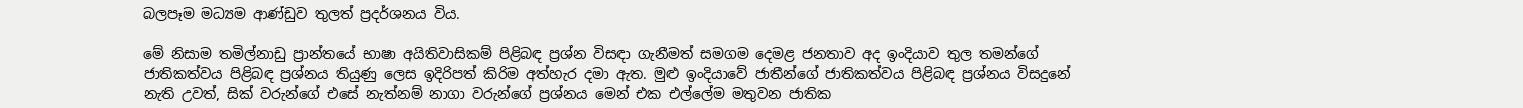බලපෑම මධ්‍යම ආණ්ඩුව තුලත් ප්‍රදර්ශනය විය.

මේ නිසාම තමිල්නාඩු ප්‍රාන්තයේ භාෂා අයිතිවාසිකම් පිළිබඳ ප්‍රශ්න විසඳා ගැනීමත් සමගම දෙමළ ජනතාව අද ඉංදියාව තුල තමන්ගේ ජාතිකත්වය පිළිබඳ ප්‍රශ්නය තියුණු ලෙස ඉදිරිපත් කිරිම අත්හැර දමා ඇත. මුළු ඉංදියාවේ ජාතීන්ගේ ජාතිකත්වය පිළිබඳ ප්‍රශ්නය විසදුනේ නැති උවත්, සික් වරුන්ගේ එසේ නැත්නම් නාගා වරුන්ගේ ප්‍රශ්නය මෙන් එක එල්ලේම මතුවන ජාතික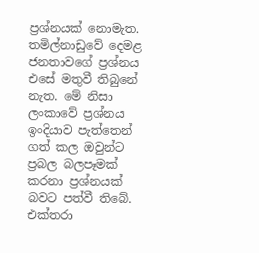ප්‍රශ්නයක් නොමැත. තමිල්නාඩුවේ දෙමළ ජනතාවගේ ප්‍රශ්නය එසේ මතුවී තිබුනේ නැත. මේ නිසා ලංකාවේ ප්‍රශ්නය ඉංදියාව පැත්තෙන් ගත් කල ඔවුන්ට ප්‍රබල බලපෑමක් කරනා ප්‍රශ්නයක් බවට පත්වී තිබේ. එක්තරා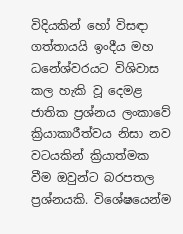විදියකින් හෝ විසඳා ගත්තායයි ඉංදීය මහ ධනේශ්වරයට විශිවාස කල හැකි වූ දෙමළ ජාතික ප්‍රශ්නය ලංකාවේ ක්‍රියාකාරීත්වය නිසා නව වටයකින් ක්‍රියාත්මක වීම ඔවුන්ට බරපතල ප්‍රශ්නයකි. විශේෂයෙන්ම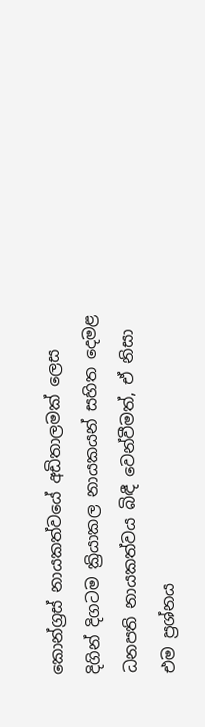කොන්ග්‍රස් නායකත්වයේ අඩිතාලමක් ලෙස දිගින් දිගටම ක්‍රියාකල නායකයන් සහිත දෙමළ ධනපති නායකත්වය බිඳී වෙන්වීමත්, ඒ නිසා එම ප්‍රශ්නය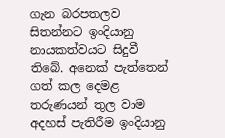ගැන බරපතලව සිතන්නට ඉංදියානු නායකත්වයට සිදුවී තිබේ. අනෙක් පැත්තෙන් ගත් කල දෙමළ තරුණයන් තුල වාම අදහස් පැතිරීම ඉංදියානු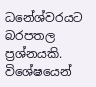ධනේශ්වරයට බරපතල ප්‍රශ්නයකි. විශේෂයෙන්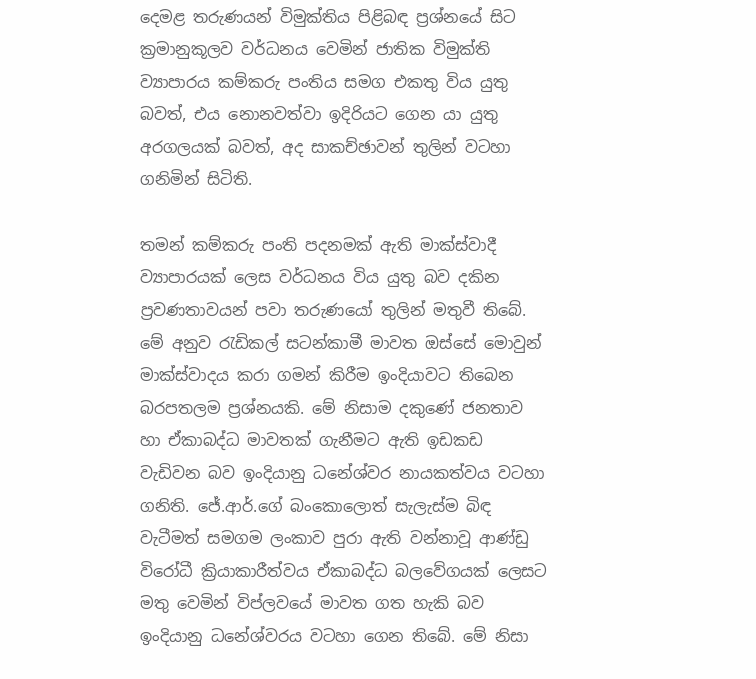දෙමළ තරුණයන් විමුක්තිය පිළිබඳ ප්‍රශ්නයේ සිට ක්‍රමානුකූලව වර්ධනය වෙමින් ජාතික විමුක්ති ව්‍යාපාරය කම්කරු පංතිය සමග එකතු විය යුතු බවත්, එය නොනවත්වා ඉදිරියට ගෙන යා යුතු අරගලයක් බවත්, අද සාකච්ඡාවන් තුලින් වටහා ගනිමින් සිටිති.

තමන් කම්කරු පංති පදනමක් ඇති මාක්ස්වාදී ව්‍යාපාරයක් ලෙස වර්ධනය විය යුතු බව දකින ප්‍රවණතාවයන් පවා තරුණයෝ තුලින් මතුවී තිබේ. මේ අනුව රැඩිකල් සටන්කාමී මාවත ඔස්සේ මොවුන් මාක්ස්වාදය කරා ගමන් කිරීම ඉංදියාවට ති‌බෙන බරපතලම ප්‍රශ්නයකි. මේ නිසාම දකුණේ ජනතාව හා ඒකාබද්ධ මාවතක් ගැනීමට ඇති ඉඩකඩ වැඩිවන බව ඉංදියානු ධනේශ්වර නායකත්වය වටහා ගනිති. ජේ.ආර්.ගේ බංකොලොත් සැලැස්ම බිඳ වැටීමත් සමගම ලංකාව පුරා ඇති වන්නාවූ ආණ්ඩු විරෝධී ක්‍රියාකාරීත්වය ඒකාබද්ධ බලවේගයක් ලෙසට මතු වෙමින් විප්ලවයේ මාවත ගත හැකි බව ඉංදියානු ධනේශ්වරය වටහා ගෙන තිබේ. මේ නිසා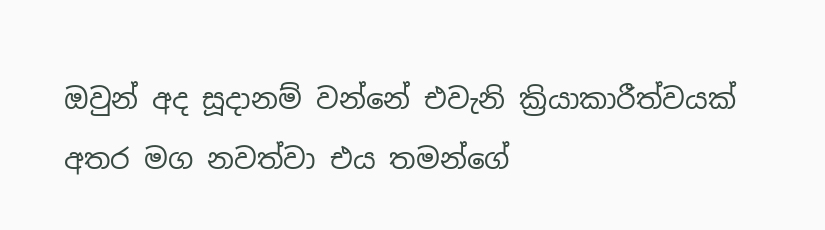ඔවුන් අද සූදානම් වන්නේ එවැනි ක්‍රියාකාරීත්වයක් අතර මග නවත්වා එය තමන්ගේ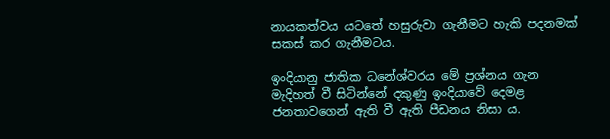නායකත්වය යටතේ හසුරුවා ගැනීමට හැකි පදනමක් සකස් කර ගැනීමටය.

ඉංදියානු ජාතික ධනේශ්වරය මේ ප්‍රශ්නය ගැන මැදිහත් වී සිටින්නේ දකුණු ඉංදියාවේ දෙමළ ජනතාවගෙන් ඇති වී ඇති පීඩනය නිසා ය.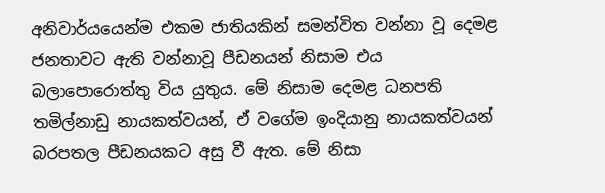අනිවාර්යයෙන්ම එකම ජාතියකින් සමන්විත වන්නා වූ දෙමළ ජනතාවට ඇති වන්නාවූ පීඩනයන් නිසාම එය බලාපොරොත්තු විය යුතුය. මේ නිසාම දෙමළ ධනපති තමිල්නාඩු නායකත්වයන්, ඒ වගේම ඉංදියානු නායකත්වයන් බරපතල පීඩනයකට අසු වී ඇත. මේ නිසා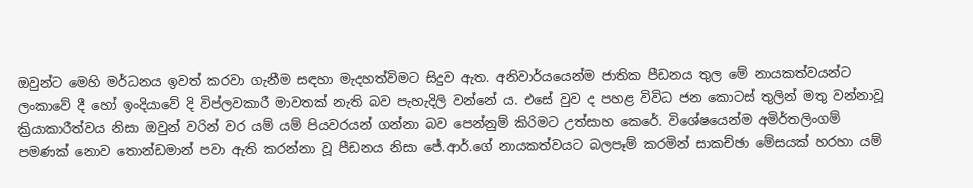ඔවුන්ට මෙහි මර්ධනය ඉවත් කරවා ගැනීම සඳහා මැදහත්විමට සිදුව ඇත. අනිවාර්යයෙන්ම ජාතික පීඩනය තුල මේ නායකත්වයන්ට ලංකාවේ දී හෝ ඉංදියාවේ දි විප්ලවකාරී මාවතක් නැති බව පැහැදිලි වන්නේ ය. එසේ වුව ද පහළ විවිධ ජන කොටස් තුලින් මතු වන්නාවූ ක්‍රියාකාරීත්වය නිසා ඔවුන් වරින් වර යම් යම් පියවරයන් ගන්නා බව පෙන්නුම් කිරිමට උත්සාහ කෙරේ. විශේෂයෙන්ම අමිර්තලිංගම් පමණක් නොව තොන්ඩමාන් පවා ඇති කරන්නා වූ පීඩනය නිසා ජේ.ආර්.ගේ නායකත්වයට බලපෑම් කරමින් සාකච්ඡා මේසයක් හරහා යම්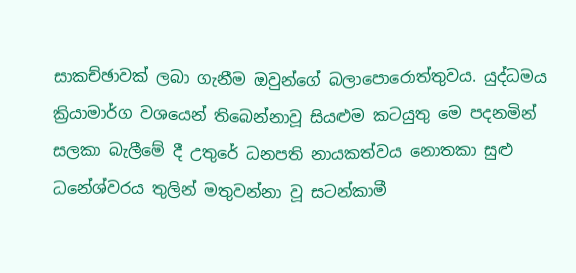සාකච්ඡාවක් ලබා ගැනීම ඔවුන්‌ගේ බලාපොරොත්තුවය. යුද්ධමය ක්‍රියාමාර්ග වශයෙන් තිබෙන්නාවූ සියළුම කටයුතු මෙ පදනමින් සලකා බැලීමේ දී උතුරේ ධනපති නායකත්වය නොතකා සුළු ධනේශ්වරය තුලින් මතුවන්නා වූ සටන්කාමී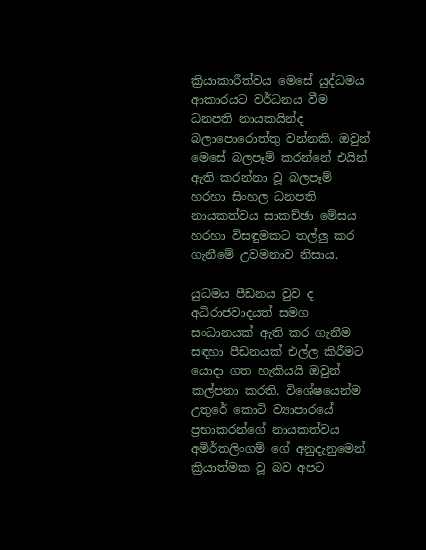ක්‍රියාකාරීත්වය මෙසේ යුද්ධමය ආකාරයට වර්ධනය වීම ධනපති නායකයින්ද බලාපොරොත්තු වන්නකි. ඔවුන් මෙසේ බලපෑම් කරන්නේ එයින් ඇති කරන්නා වූ බලපෑම් හරහා සිංහල ධනපති නායකත්වය සාකච්ඡා මේසය හරහා විසඳුමකට තල්ලු කර ගැනීමේ උවමනාව නිසාය.

යුධමය පීඩනය වුව ද අධිරාජවාදයත් සමග සංධානයක් ඇති කර ගැනීම සඳහා පීඩනයක් එල්ල කිරීමට යොදා ගත හැකියයි ඔවුන් කල්පනා කරති. විශේෂයෙන්ම උතුරේ කොටි ව්‍යාපාරයේ ප්‍රභාකරන්ගේ නායකත්වය අමිර්තලිංගම් ගේ අනුදැනුමෙන් ක්‍රියාත්මක වූ බව අපට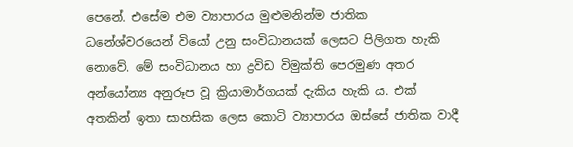පෙනේ. එසේම එම ව්‍යාපාරය මුළුමනින්ම ජාතික ධනේශ්වරයෙන් වියෝ උනු සංවිධානයක් ලෙසට පිලිගත හැකි නොවේ. මේ සංවිධානය හා ද්‍රවිඩ විමුක්ති පෙරමුණ අතර අන්යෝන්‍ය අනුරූප වූ ක්‍රියාමාර්ගයක් දැකිය හැකි ය. එක් අතකින් ඉතා සාහසික ලෙස කොටි ව්‍යාපාරය ඔස්සේ ජාතික වාදී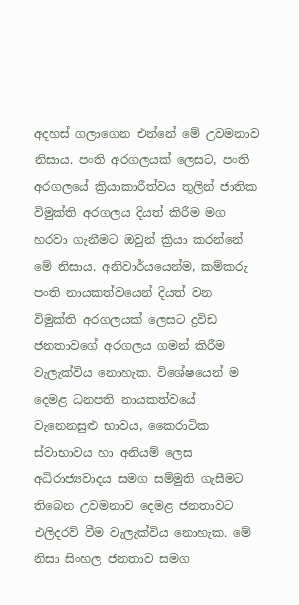අදහස් ගලාගෙන එන්නේ මේ උවමනාව නිසාය. පංති අරගලයක් ලෙසට, පංති අරගලයේ ක්‍රියාකාරීත්වය තුලින් ජාතික විමුක්ති අරගලය දියත් කිරීම මග හරවා ගැනීමට ඔවුන් ක්‍රියා කරන්නේ මේ නිසාය. අනිවාර්යයෙන්ම, කම්කරු පංති නායකත්වයෙන් දියත් වන විමුක්ති අරගලයක් ලෙසට ද්‍රවි‌ඩ ජනතාවගේ අරගලය ගමන් කිරීම වැලැක්විය නොහැක. විශේෂයෙන් ම දෙමළ ධනපති නායකත්වයේ වැනෙනසුළු භාවය, කෛරාටික ස්වාභාවය හා අනියම් ලෙස අධිරාජ්‍යවාදය සමග සම්මුති ගැසීමට තිබෙන උවමනාව දෙමළ ජනතාවට එලිදරව් වීම වැලැක්විය නොහැක. මේ නිසා සිංහල ජනතාව සමග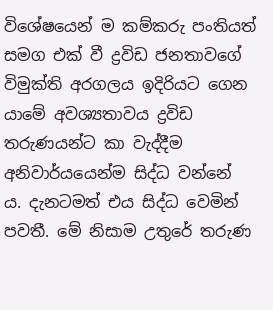විශේෂයෙන් ම කම්කරු පංතියත් සමග එක් වී ද්‍රවිඩ ජනතාවගේ විමුක්ති අරගලය ඉදිරියට ගෙන යාමේ අවශ්‍යතාවය ද්‍රවිඩ තරුණයන්ට කා වැද්දීම අනිවාර්යයෙන්ම සිද්ධ වන්නේ ය. දැනටමත් එය සිද්ධ වෙමින් පවතී. මේ නිසාම උතුරේ තරුණ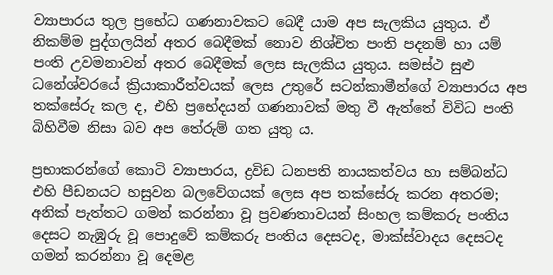ව්‍යාපාරය තුල ප්‍රභේධ ගණනාවකට බෙදී යාම අප සැලකිය යුතුය. ඒ නිකම්ම පුද්ගලයින් අතර බෙදීමක් නොව නිශ්චිත පංති පදනම් හා යම් පංති උවමනාවන් අතර බෙදීමක් ලෙස සැලකිය යුතුය. සමස්ථ සුළු ධනේශ්වරයේ ක්‍රියාකාරීත්වයක් ලෙස උතුරේ සටන්කාමීන්ගේ ව්‍යාපාරය අප තක්සේරු කල ද, එහි ප්‍රභේදයන් ගණනාවක් මතු වී ඇත්තේ විවිධ පංති බිහිවීම නිසා බව අප තේරුම් ගත යුතු ය.

ප්‍රභාකරන්ගේ කොටි ව්‍යාපාරය, ද්‍රවිඩ ධනපති නායකත්වය හා සම්බන්ධ එහි පීඩනයට හසුවන බලවේගයක් ලෙස අප තක්සේරු කරන අතරම; අනික් පැත්තට ගමන් කරන්නා වූ ප්‍රවණතාවයන් සිංහල කම්කරු පංතිය දෙසට නැඹුරු වූ පොදුවේ කම්කරු පංතිය දෙසටද, මාක්ස්වාදය දෙසටද ගමන් කරන්නා වූ දෙමළ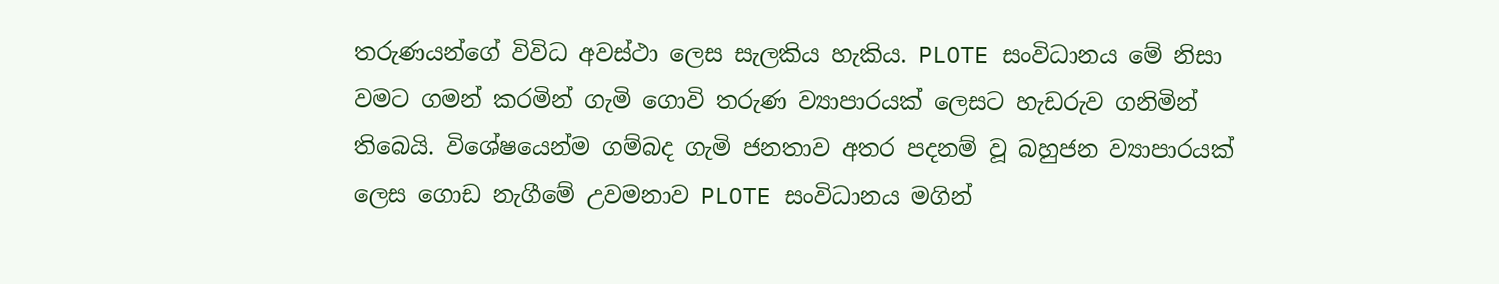තරුණයන්ගේ විවිධ අවස්ථා ලෙස සැලකිය හැකිය. PLOTE සංවිධානය මේ නිසා වමට ගමන් කරමින් ගැමි ගොවි තරුණ ව්‍යාපාරයක් ලෙසට හැඩරුව ගනිමින් තිබෙයි. විශේෂයෙන්ම ගම්බද ගැමි ජනතාව අතර පදනම් වූ බහුජන ව්‍යාපාරයක් ලෙස ගොඩ නැගීමේ උවමනාව PLOTE සංවිධානය මගින්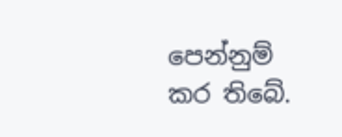පෙන්නුම් කර තිබේ.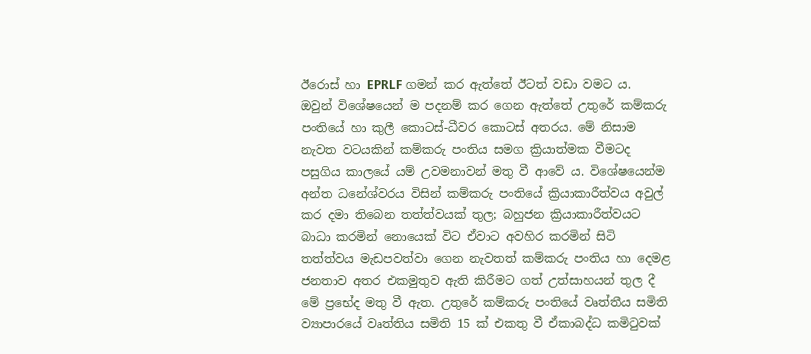ඊරොස් හා EPRLF ගමන් කර ඇත්තේ ඊටත් වඩා වමට ය. ඔවුන් විශේෂයෙන් ම පදනම් කර ගෙන ඇත්තේ උතුරේ කම්කරු පංතියේ හා කුලී කොටස්-ධීවර කොටස් අතරය. මේ නිසාම නැවත වටයකින් කම්කරු පංතිය සමග ක්‍රියාත්මක වීමටද පසුගිය කාලයේ යම් උවමනාවන් මතු වී ආවේ ය. විශේෂයෙන්ම අන්ත ධනේශ්වරය විසින් කම්කරු පංතියේ ක්‍රියාකාරීත්වය අවුල් කර දමා තිබෙන තත්ත්වයක් තුල; බහුජන ක්‍රියාකාරීත්වයට බාධා කරමින් නොයෙක් විට ඒවාට අවහිර කරමින් සිටි තත්ත්වය මැඩපවත්වා ගෙන නැවතත් කම්කරු පංතිය හා දෙමළ ජනතාව අතර එකමුතුව ඇති කිරීමට ගත් උත්සාහයන් තුල දී මේ ප්‍රභේද මතු වී ඇත. උතුරේ කම්කරු පංතියේ වෘත්තීය සමිති ව්‍යාපාරයේ වෘත්තිය සමිති 15 ක් එකතු වී ඒකාබද්ධ කමිටුවක්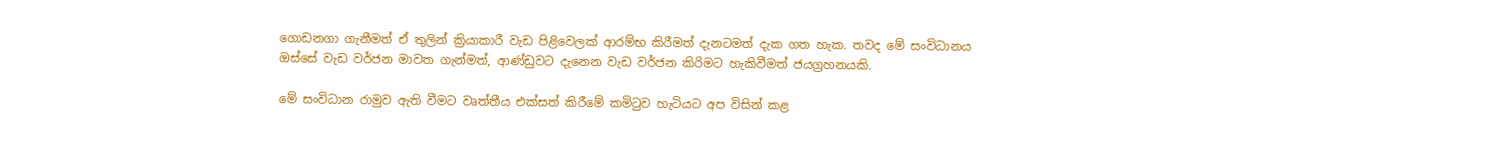ගොඩනගා ගැනීමත් ඒ තුලින් ක්‍රියාකාරී වැඩ පිළිවෙලක් ආරම්භ කිරීමත් දැනටමත් දැක ගත හැක. තවද මේ සංවිධානය ඔස්සේ වැඩ වර්ජන මාවත ගැන්මත්, ආණ්ඩුවට දැනෙන වැඩ වර්ජන කිරිමට හැකිවීමත් ජයග්‍රහනයකි.

මේ සංවිධාන රාමුව ඇති වීමට වෘත්තීය එක්සත් කිරීමේ කමිටුව හැටියට අප විසින් කළ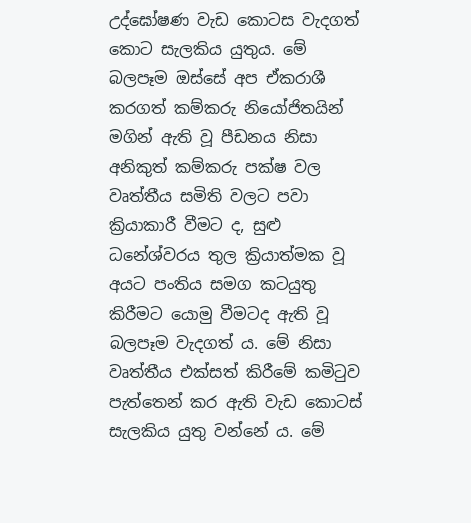උද්ඝෝෂණ වැඩ කොටස වැදගත් කොට සැලකිය යුතුය. මේ බලපෑම ඔස්සේ අප ඒකරාශී කරගත් කම්කරු නියෝජිතයින් මගින් ඇති වූ පීඩනය නිසා අනිකුත් කම්කරු පක්ෂ වල වෘත්තීය සමිති වලට පවා ක්‍රියාකාරී වීමට ද, සුළු ධනේශ්වරය තුල ක්‍රියාත්මක වූ අයට පංතිය සමග කටයුතු කිරීමට යොමු වීමටද ඇති වූ බලපෑම වැදගත් ය. මේ නිසා වෘත්තීය එක්සත් කිරීමේ කමිටුව පැත්තෙන් කර ඇති වැඩ කොටස් සැලකිය යුතු වන්නේ ය. මේ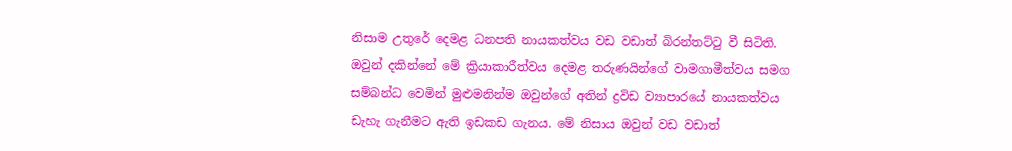නිසාම උතුරේ දෙමළ ධනපති නායකත්වය වඩ වඩාත් බිරන්තට්ටු වී සිටිති. ඔවුන් දකින්නේ මේ ක්‍රියාකාරීත්වය දෙමළ තරුණයින්ගේ වාමගාමීත්වය සමග සම්බන්ධ වෙමින් මුළුමනින්ම ඔවුන්ගේ අතින් ද්‍රවිඩ ව්‍යාපාරයේ නායකත්වය ඩැහැ ගැනීමට ඇති ඉඩකඩ ගැනය. මේ නිසාය ඔවුන් වඩ වඩාත්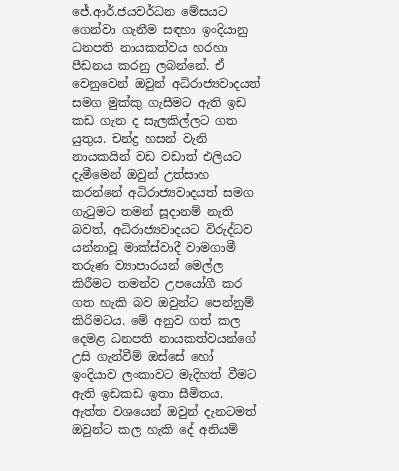ජේ.ආර්.ජයවර්ධන මේසයට ගෙන්වා ගැනීම සඳහා ඉංදියානු ධනපති නායකත්වය හරහා පීඩනය කරනු ලබන්නේ. ඒ වෙනුවෙන් ඔවුන් අධිරාජ්‍යවාදයත් සමග මුක්කු ගැසීමට ඇති ඉඩ කඩ ගැන ද සැලකිල්ලට ගත යුතුය. චන්ද්‍ර හසන් වැනි නායකයින් වඩ වඩාත් එලියට දැමීමෙන් ඔවුන් උත්සාහ කරන්නේ අධිරාජ්‍යවාදයත් සමග ගැටුමට තමන් සූදානම් නැති බවත්, අධිරාජ්‍යවාදයට විරුද්ධව යන්නාවූ මාක්ස්වාදී වාමගාමී තරුණ ව්‍යාපාරයන් මෙල්ල කිරීමට තමන්ව උපයෝගී කර ගත හැකි බව ඔවුන්ට පෙන්නුම් කිරිමටය. මේ අනුව ගත් කල දෙමළ ධනපති නායකත්වයන්ගේ උසි ගැන්වීම් ඔස්සේ හෝ ඉංදියාව ලංකාවට මැදිහත් වීමට ඇති ඉඩකඩ ඉතා සීමිතය. ඇත්ත වශයෙන් ඔවුන් දැනටමත් ඔවුන්ට කල හැකි දේ අනියම්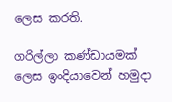ලෙස කරති.

ගරිල්ලා කණ්ඩායමක් ලෙස ඉංදියාවෙන් හමුදා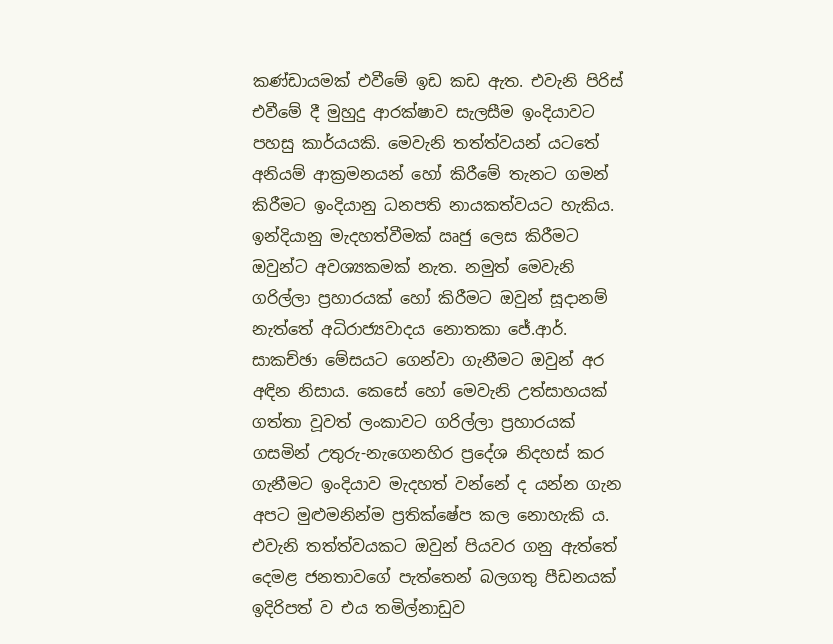කණ්ඩායමක් එවීමේ ඉඩ කඩ ඇත. එවැනි පිරිස් එවීමේ දී මුහුදු ආරක්ෂාව සැලසීම ඉංදියාවට පහසු කාර්යයකි. මෙවැනි තත්ත්වයන් යටතේ අනියම් ආක්‍රමනයන් හෝ කිරීමේ තැනට ගමන් කිරීමට ඉංදියානු ධනපති නායකත්වයට හැකිය. ඉන්දියානු මැදහත්වීමක් ඍජු ලෙස කිරීමට ඔවුන්ට අවශ්‍යකමක් නැත. නමුත් මෙවැනි ගරිල්ලා ප්‍රහාරයක් හෝ කිරීමට ඔවුන් සූදානම් නැත්තේ අධිරාජ්‍යවාදය නොතකා ජේ.ආර්. සාකච්ඡා මේසයට ගෙන්වා ගැනීමට ඔවුන් අර අඳින නිසාය. කෙසේ හෝ මෙවැනි උත්සාහයක් ගත්තා වූවත් ලංකාවට ගරිල්ලා ප්‍රහාරයක් ගසමින් උතුරු-නැගෙනහිර ප්‍රදේශ නිදහස් කර ගැනීමට ඉංදියාව මැදහත් වන්නේ ද යන්න ගැන අපට මුළුමනින්ම ප්‍රතික්ෂේප කල නොහැකි ය. එවැනි තත්ත්වයකට ඔවුන් පියවර ගනු ඇත්තේ දෙමළ ජනතාවගේ පැත්තෙන් බලගතු පීඩනයක් ඉදිරිපත් ව එය තමිල්නාඩුව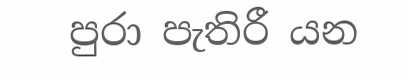පුරා පැතිරී යන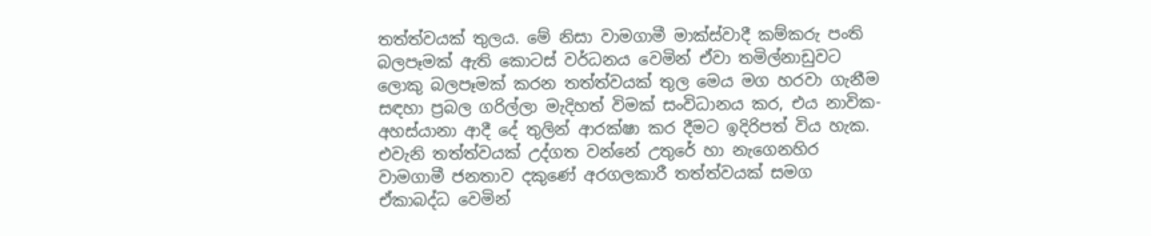තත්ත්වයක් තුලය. මේ නිසා වාමගාමී මාක්ස්වාදී කම්කරු පංති බලපෑමක් ඇති කොටස් වර්ධනය වෙමින් ඒවා තමිල්නාඩුවට ලොකු බලපෑමක් කරන තත්ත්වයක් තුල මෙය මග හරවා ගැනීම සඳහා ප්‍රබල ගරිල්ලා මැදිහත් විමක් සංවිධානය කර, එය නාවික-අහස්යානා ආදී දේ තුලින් ආරක්ෂා කර දීමට ඉදිරිපත් විය හැක. එවැනි තත්ත්වයක් උද්ගත වන්නේ උතුරේ හා නැගෙනහිර වාමගාමී ජනතාව දකුණේ අරගලකාරී තත්ත්වයක් සමග ඒකාබද්ධ වෙමින්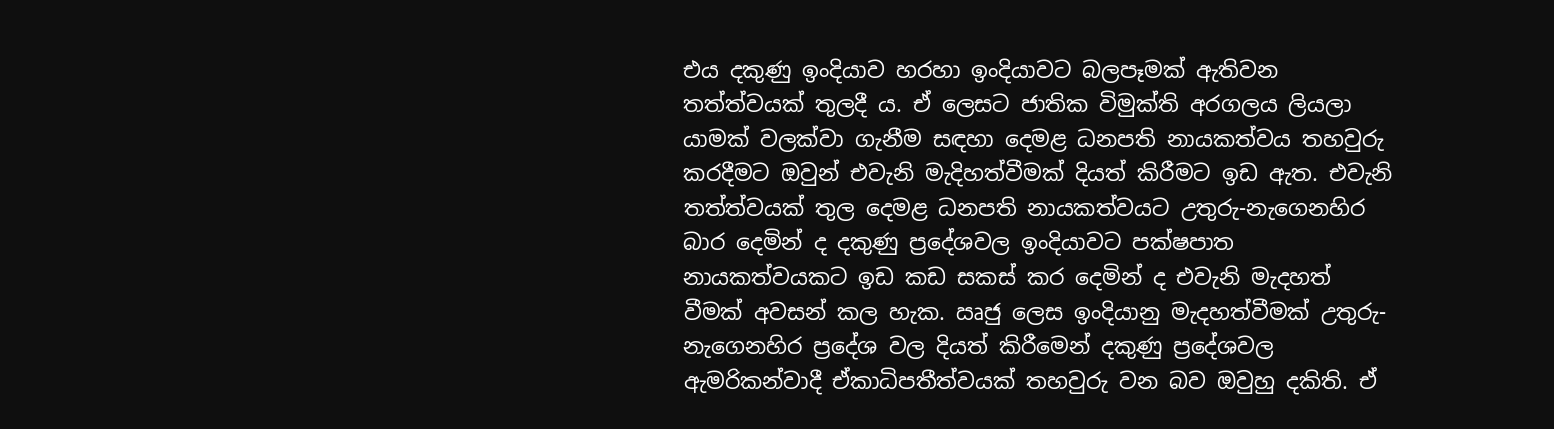එය දකුණු ඉංදියාව හරහා ඉංදියාවට බලපෑමක් ඇතිවන තත්ත්වයක් තුලදී ය. ඒ ලෙසට ජාතික විමුක්ති අරගලය ලියලා යාමක් වලක්වා ගැනීම සඳහා දෙමළ ධනපති නායකත්වය තහවුරු කරදීමට ඔවුන් එවැනි මැදිහත්වීමක් දියත් කිරීමට ඉඩ ඇත. එවැනි තත්ත්වයක් තුල දෙමළ ධනපති නායකත්වයට උතුරු-නැගෙනහිර බාර දෙමින් ද දකුණු ප්‍රදේශවල ඉංදියාවට පක්ෂපාත නායකත්වයකට ඉඩ කඩ සකස් කර දෙමින් ද එවැනි මැදහත් වීමක් අවසන් කල හැක. ඍජු ලෙස ඉංදියානු මැදහත්වීමක් උතුරු-නැගෙනහිර ප්‍රදේශ වල දියත් කිරීමෙන් දකුණු ප්‍රදේශවල ඇමරිකන්වාදී ඒකාධිපතීත්වයක් තහවුරු වන බව ඔවුහු දකිති. ඒ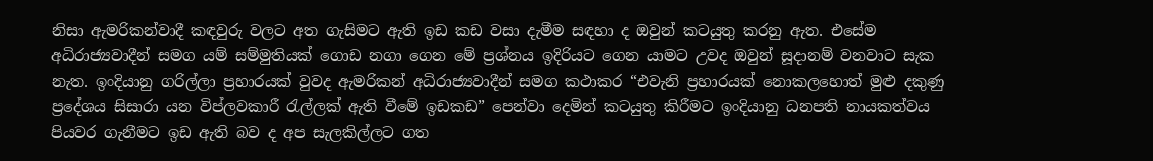නිසා ඇමරිකන්වාදී කඳවුරු වලට අත ගැසිමට ඇති ඉඩ කඩ වසා දැමීම සඳහා ද ඔවුන් කටයුතු කරනු ඇත. එසේම අධිරාජ්‍යවාදීන් සමග යම් සම්මුතියක් ගොඩ නගා ගෙන මේ ප්‍රශ්නය ඉදිරියට ගෙන යාමට උවද ඔවුන් සූදානම් වනවාට සැක නැත. ඉංදියානු ගරිල්ලා ප්‍රහාරයක් වුවද ඇමරිකන් අධිරාජ්‍යවාදීන් සමග කථාකර “එවැනි ප්‍රහාරයක් නොකලහොත් මුළු දකුණු ප්‍රදේශය සිසාරා යන විප්ලවකාරී රැල්ලක් ඇති වීමේ ඉඩකඩ” පෙන්වා දෙමින් කටයුතු කිරීමට ඉංදියානු ධනපති නායකත්වය පියවර ගැනීමට ඉඩ ඇති බව ද අප සැලකිල්ලට ගත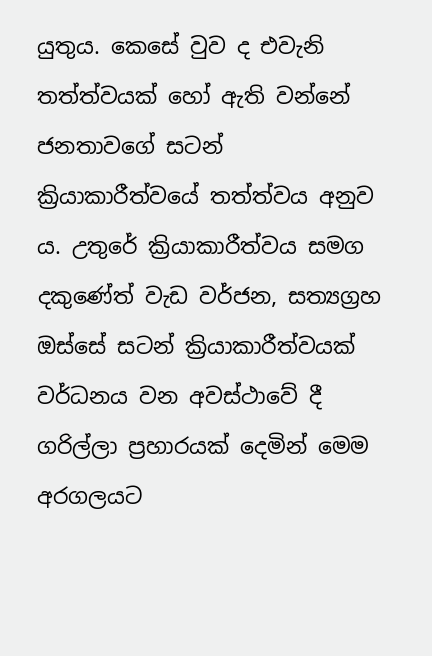යුතුය. කෙසේ වුව ද එවැනි තත්ත්වයක් හෝ ඇති වන්නේ ජනතාවගේ සටන් ක්‍රියාකාරීත්වයේ තත්ත්වය අනුව ය. උතුරේ ක්‍රියාකාරීත්වය සමග දකුණේත් වැඩ වර්ජන, සත්‍යග්‍රහ ඔස්සේ සටන් ක්‍රියාකාරීත්වයක් වර්ධනය වන අවස්ථාවේ දී ගරිල්ලා ප්‍රහාරයක් දෙමින් මෙම අරගලයට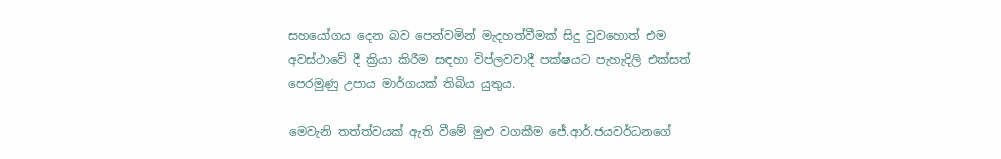සහයෝගය දෙන බව පෙන්වමින් මැදහත්වීමක් සිදු වුවහොත් එම අවස්ථාවේ දී ක්‍රියා කිරීම සඳහා විප්ලවවාදී පක්ෂයට පැහැදිලි එක්සත් පෙරමුණු උපාය මාර්ගයක් තිබිය යුතුය.

මෙවැනි තත්ත්වයක් ඇති වීමේ මුළු වගකීම ජේ.ආර්.ජයවර්ධනගේ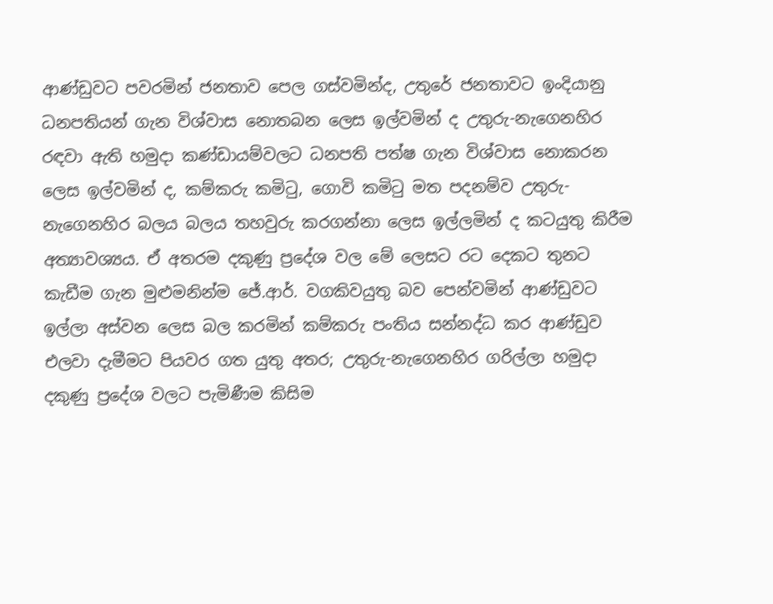ආණ්ඩුවට පවරමින් ජනතාව පෙල ගස්වමින්ද, උතුරේ ජනතාවට ඉංදියානු ධනපතියන් ගැන විශ්වාස නොතබන ලෙස ඉල්වමින් ද උතුරු-නැගෙනහිර රඳවා ඇති හමුදා කණ්ඩායම්වලට ධනපති පත්ෂ ගැන විශ්වාස නොකරන ලෙස ඉල්වමින් ද, කම්කරු කමිටු, ගොවි කමිටු මත පදනම්ව උතුරු-නැගෙනහිර බලය බලය තහවුරු කරගන්නා ලෙස ඉල්ලමින් ද කටයුතු කිරීම අත්‍යාවශ්‍යය. ඒ අතරම දකුණු ප්‍රදේශ වල මේ ලෙසට රට දෙකට තුනට කැඩීම ගැන මුළුමනින්ම ජේ.ආර්. වගකිවයුතු බව පෙන්වමින් ආණ්ඩුවට ඉල්ලා අස්වන ලෙස බල කරමින් කම්කරු පංතිය සන්නද්ධ කර ආණ්ඩුව එලවා දැමීමට පියවර ගත යුතු අතර; උතුරු-නැගෙනහිර ගරිල්ලා හමුදා දකුණු ප්‍රදේශ වලට පැමිණීම කිසිම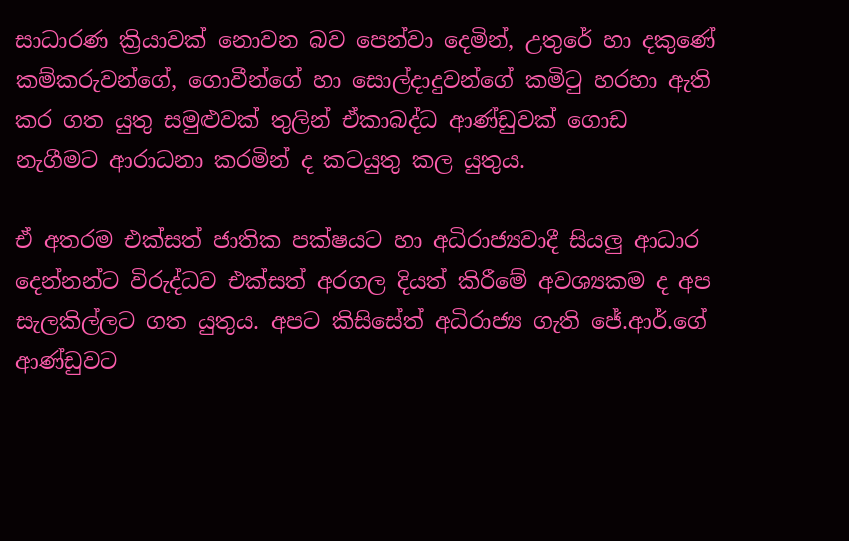සාධාරණ ක්‍රියාවක් නොවන බව පෙන්වා දෙමින්, උතුරේ හා දකුණේ කම්කරුවන්ගේ, ගොවීන්ගේ හා සොල්දාදුවන්ගේ කමිටු හරහා ඇති කර ගත යුතු සමුළුවක් තුලින් ඒකාබද්ධ ආණ්ඩුවක් ගොඩ නැගීමට ආරාධනා කරමින් ද කටයුතු කල යුතුය.

ඒ අතරම එක්සත් ජාතික පක්ෂයට හා අධිරාජ්‍යවාදී සියලු ආධාර දෙන්නන්ට විරුද්ධව එක්සත් අරගල දියත් කිරීමේ අවශ්‍යකම ද අප සැලකිල්ලට ගත යුතුය. අපට කිසිසේත් අධිරාජ්‍ය ගැති ජේ.ආර්.ගේ ආණ්ඩුවට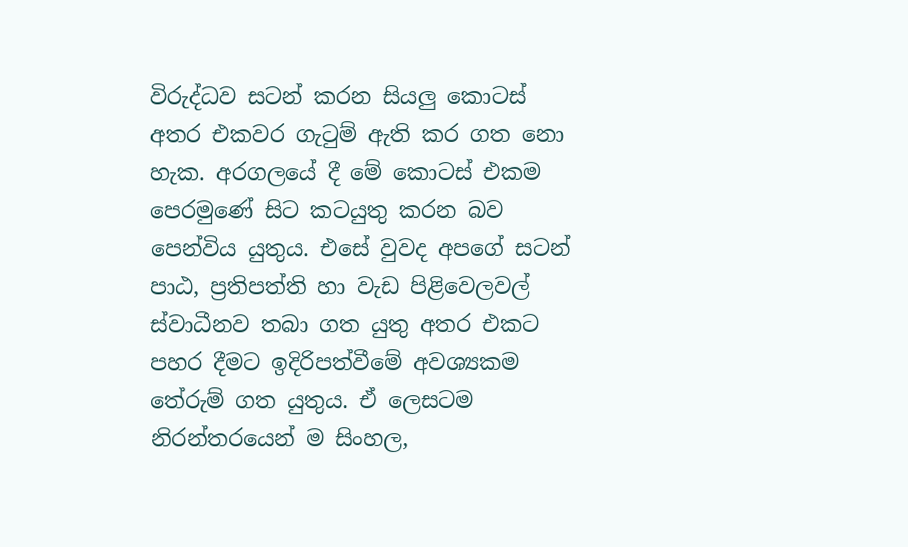විරුද්ධව සටන් කරන සියලු කොටස් අතර එකවර ගැටුම් ඇති කර ගත නො හැක. අරගලයේ දී මේ කොටස් එකම පෙරමුණේ සිට කටයුතු කරන බව පෙන්විය යුතුය. එසේ වුවද අපගේ සටන් පාඨ, ප්‍රතිපත්ති හා වැඩ පිළිවෙලවල් ස්වාධීනව තබා ගත යුතු අතර එකට පහර දීමට ඉදිරිපත්වීමේ අවශ්‍යකම තේරුම් ගත යුතුය. ඒ ලෙසටම නිරන්තරයෙන් ම සිංහල,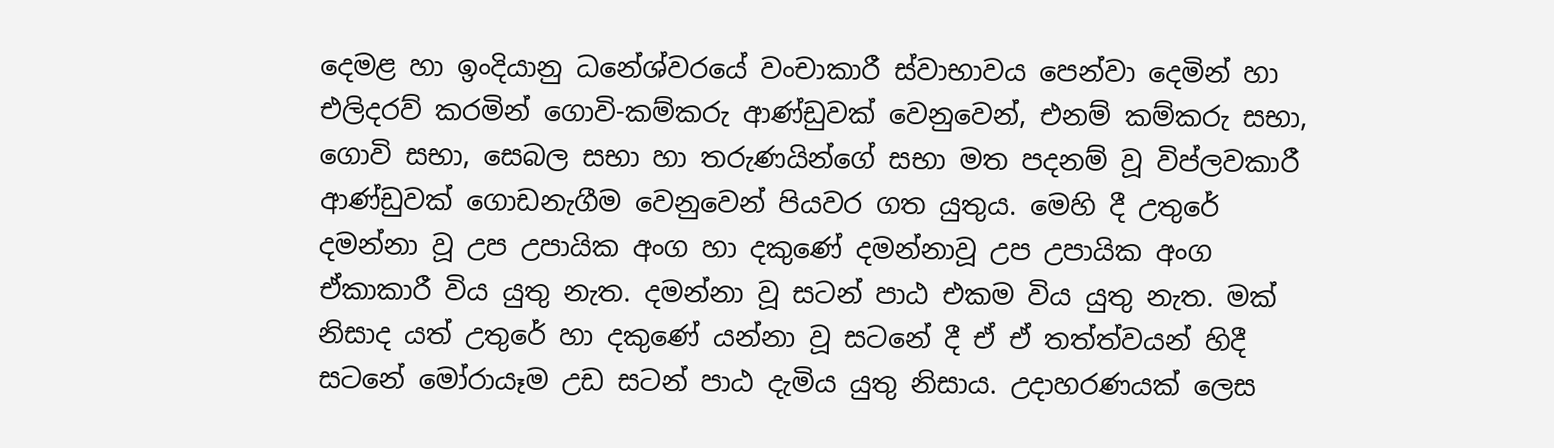දෙමළ හා ඉංදියානු ධනේශ්වරයේ වංචාකාරී ස්වාභාවය පෙන්වා දෙමින් හා එලිදරව් කරමින් ගොවි-කම්කරු ආණ්ඩුවක් වෙනුවෙන්, එනම් කම්කරු සභා, ගොවි සභා, සෙබල සභා හා තරුණයින්ගේ සභා මත පදනම් වූ විප්ලවකාරී ආණ්ඩුවක් ගොඩනැගීම වෙනුවෙන් පියවර ගත යුතුය. මෙහි දී උතුරේ දමන්නා වූ උප උපායික අංග හා දකුණේ දමන්නාවූ උප උපායික අංග ඒකාකාරී විය යුතු නැත. දමන්නා වූ සටන් පාඨ එකම විය යුතු නැත. මක් නිසාද යත් උතුරේ හා දකුණේ යන්නා වූ සටනේ දී ඒ ඒ තත්ත්වයන් හිදී සටනේ මෝරායෑම උඩ සටන් පාඨ දැමිය යුතු නිසාය. උදාහරණයක් ලෙස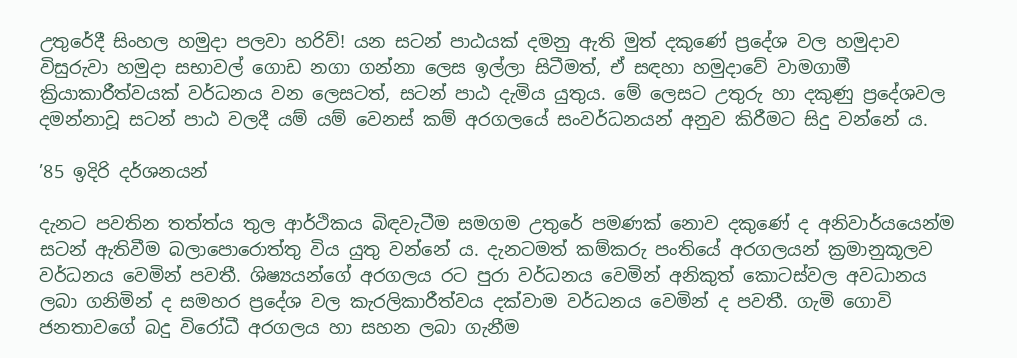උතුරේදී සිංහල හමුදා පලවා හරිව්! යන සටන් පාඨයක් දමනු ඇති මුත් දකුණේ ප්‍රදේශ වල හමුදාව විසුරුවා හමුදා සභාවල් ගොඩ නගා ගන්නා ලෙස ඉල්ලා සිටීමත්, ඒ සඳහා හමුදාවේ වාමගාමී ක්‍රියාකාරීත්වයක් වර්ධනය වන ලෙසටත්, සටන් පාඨ දැමිය යුතුය. මේ ලෙසට උතුරු හා දකුණු ප්‍රදේශවල දමන්නාවූ සටන් පාඨ වලදී යම් යම් වෙනස් කම් අරගලයේ සංවර්ධනයන් අනුව කිරීමට සිදු වන්නේ ය.

’85 ඉදිරි දර්ශනයන්

දැනට පවතින තත්ත්ය තුල ආර්ථිකය බිඳවැටීම සමගම උතුරේ පමණක් නොව දකුණේ ද අනිවාර්යයෙන්ම සටන් ඇතිවීම බලාපොරොත්තු විය යුතු වන්නේ ය. දැනටමත් කම්කරු පංතියේ අරගලයන් ක්‍රමානුකූලව වර්ධනය වෙමින් පවතී. ශිෂ්‍යයන්ගේ අරගලය රට පුරා වර්ධනය වෙමින් අනිකුත් කොටස්වල අවධානය ලබා ගනිමින් ද සමහර ප්‍රදේශ වල කැරලිකාරීත්වය දක්වාම වර්ධනය වෙමින් ද පවතී. ගැමි ගොවි ජනතාවගේ බදු විරෝධී අරගලය හා සහන ලබා ගැනීම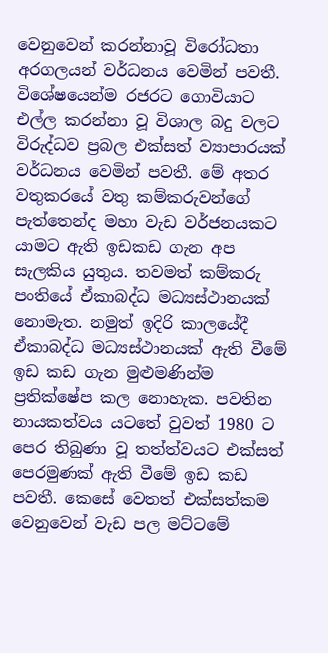වෙනුවෙන් කරන්නාවූ විරෝධතා අරගලයන් වර්ධනය වෙමින් පවතී. විශේෂයෙන්ම රජරට ගොවියාට එල්ල කරන්නා වූ විශාල බදු වලට විරුද්ධව ප්‍රබල එක්සත් ව්‍යාපාරයක් වර්ධනය වෙමින් පවතී. මේ අතර වතුකරයේ වතු කම්කරුවන්ගේ පැත්තෙන්ද මහා වැඩ වර්ජනයකට යාමට ඇති ඉඩකඩ ගැන අප සැලකිය යුතුය. තවමත් කම්කරු පංතියේ ඒකාබද්ධ මධ්‍යස්ථානයක් නොමැත. නමුත් ඉදිරි කාලයේදී ඒකාබද්ධ මධ්‍යස්ථානයක් ඇති වීමේ ඉඩ කඩ ගැන මුළුමණින්ම ප්‍රතික්ෂේප කල නොහැක. පවතින නායකත්වය යටතේ වුවත් 1980 ට පෙර තිබුණා වූ තත්ත්වයට එක්සත් පෙරමුණක් ඇති වීමේ ඉඩ කඩ පවතී. කෙසේ වෙතත් එක්සත්කම වෙනුවෙන් වැඩ පල මට්ටමේ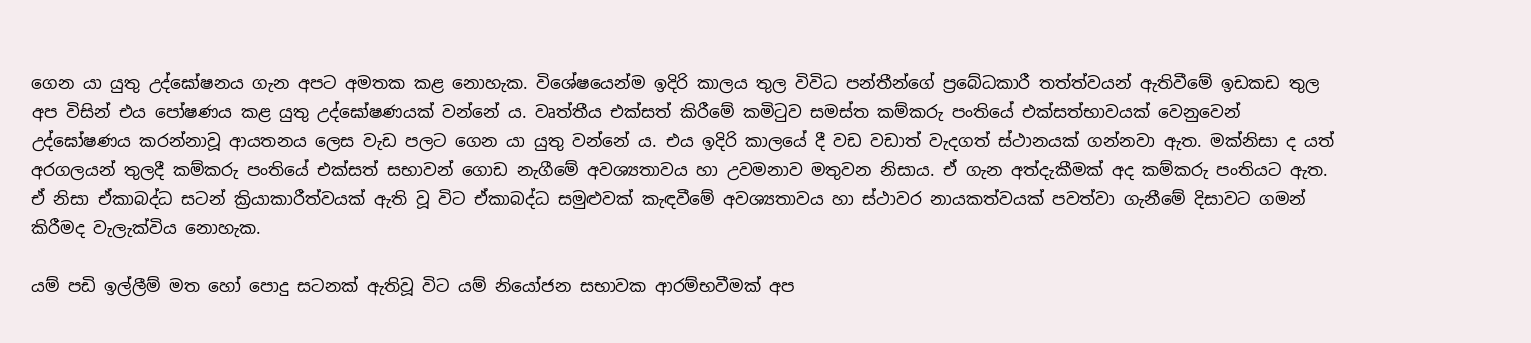ගෙන යා යුතු උද්ඝෝෂනය ගැන අපට අමතක කළ නොහැක. විශේෂයෙන්ම ඉදිරි කාලය තුල විවිධ පන්තීන්ගේ ප්‍රබේධකාරී තත්ත්වයන් ඇතිවීමේ ඉඩකඩ තුල අප විසින් එය පෝෂණය කළ යුතු උද්ඝෝෂණයක් වන්නේ ය. වෘත්තීය එක්සත් කිරීමේ කමිටුව සමස්ත කම්කරු පංතියේ එක්සත්භාවයක් වෙනුවෙන් උද්ඝෝෂණය කරන්නාවූ ආයතනය ලෙස වැඩ පලට ගෙන යා යුතු වන්නේ ය. එය ඉදිරි කාලයේ දී වඩ වඩාත් වැදගත් ස්ථානයක් ගන්නවා ඇත. මක්නිසා ද යත් අරගලයන් තුලදී කම්කරු පංතියේ එක්සත් සභාවන් ගොඩ නැගීමේ අවශ්‍යතාවය හා උවමනාව මතුවන නිසාය. ඒ ගැන අත්දැකීමක් අද කම්කරු පංතියට ඇත. ඒ නිසා ඒකාබද්ධ සටන් ක්‍රියාකාරීත්වයක් ඇති වූ විට ඒකාබද්ධ සමුළුවක් කැඳවීමේ අවශ්‍යතාවය හා ස්ථාවර නායකත්වයක් පවත්වා ගැනීමේ දිසාවට ගමන් කිරීමද වැලැක්විය නොහැක.

යම් පඩි ඉල්ලීම් මත හෝ පොදු සටනක් ඇතිවූ විට යම් නියෝජන සභාවක ආරම්භවීමක් අප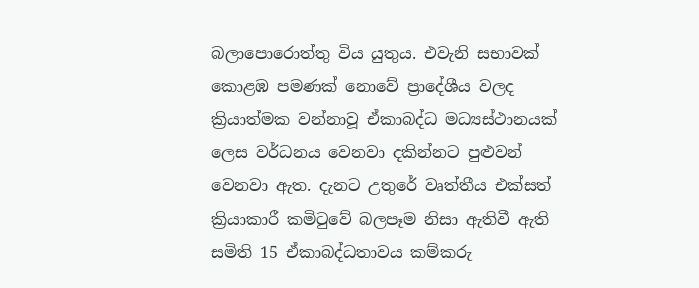බලාපොරොත්තු විය යුතුය. එවැනි සභාවක් කොළඹ පමණක් නොවේ ප්‍රාදේශීය වලද ක්‍රියාත්මක වන්නාවූ ඒකාබද්ධ මධ්‍යස්ථානයක් ලෙස වර්ධනය වෙනවා දකින්නට පුළුවන් වෙනවා ඇත. දැනට උතුරේ වෘත්තීය එක්සත් ක්‍රියාකාරී කමිටුවේ බලපෑම නිසා ඇතිවී ඇති සමිති 15 ඒකාබද්ධතාවය කම්කරු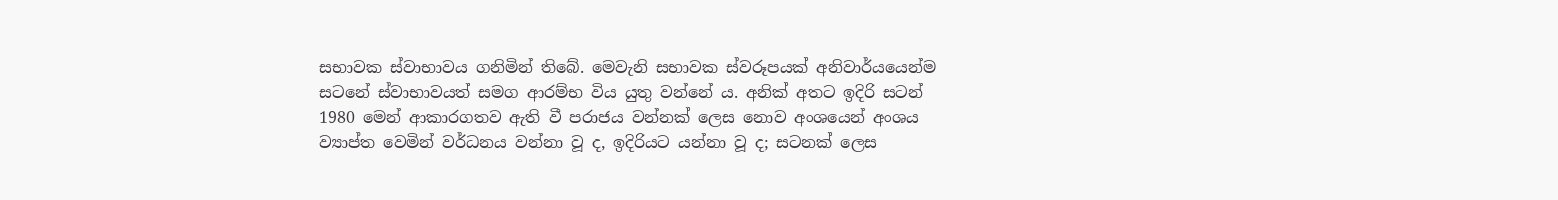සභාවක ස්වාභාවය ගනිමින් තිබේ. මෙවැනි සභාවක ස්වරූපයක් අනිවාර්යයෙන්ම සටනේ ස්වාභාවයත් සමග ආරම්භ විය යුතු වන්නේ ය. අනික් අතට ඉදිරි සටන් 1980 මෙන් ආකාරගතව ඇති වී පරාජය වන්නක් ලෙස නොව අංශයෙන් අංශය ව්‍යාප්ත වෙමින් වර්ධනය වන්නා වූ ද, ඉදිරියට යන්නා වූ ද; සටනක් ලෙස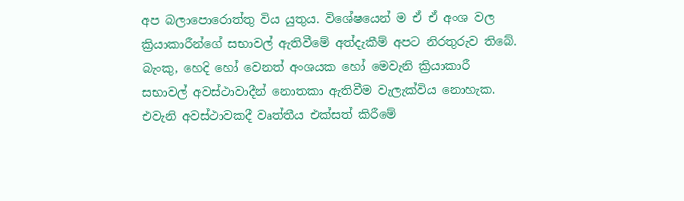අප බලාපොරොත්තු විය යුතුය. විශේෂයෙන් ම ඒ ඒ අංශ වල ක්‍රියාකාරීන්ගේ සභාවල් ඇතිවීමේ අත්දැකීම් අපට නිරතුරුව තිබේ. බැංකු, හෙදි හෝ වෙනත් අංශයක හෝ මෙවැනි ක්‍රියාකාරී සභාවල් අවස්ථාවාදීන් නොතකා ඇතිවීම වැලැක්විය නොහැක. එවැනි අවස්ථාවකදී වෘත්තීය එක්සත් කිරීමේ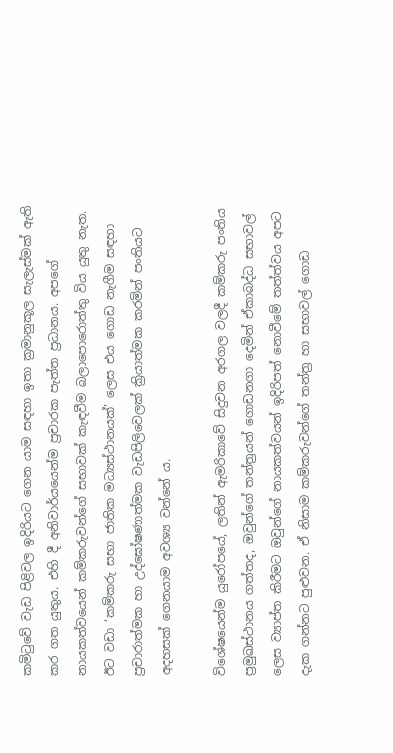කමිටුවේ වැඩ පිළිවල ඉදිරියට ගෙන යාම සඳහා ඉතා ක්‍රමානුකූල සැලැස්මක් ඇති කර ගත යුතුය. එහි දී අනිවාර්යයෙන්ම ප්‍රචාරක පැත්ත ප්‍රධානය. අපගේ නායකත්වයෙන් කම්කරුවන්ගේ සභාවක් කැඳවීම බලාපොරොත්තු විය යුතු නැත. ඊට වඩා ‘කම්කරු සභා ජාතික මධ්‍යස්ථානයක්’ ලෙස එය ගොඩ නැගීම සඳහා ප්‍රචාරාත්මක හා උද්ඝෝෂණාත්මක වැඩපිලිවෙලක් ක්‍රියාත්මක කරමින් පංතියට අදහසක් ගෙනයාම අවශ්‍ය වන්නේ ය.

විශේෂයෙන්ම යුරෝපයේ, ලතින් ඇමරිකාවේ සිදුවන අරගල වලදී කම්කරු පංතිය ප්‍රමුඛස්ථානය ගත්තද, ඔවුන්ගේ තන්ත්‍රයන් ගොඩනගා දෙමින් ඒකාබද්ධ සභාවල් ලෙස ව්‍යාප්ත කිරීමට ඔවුන්ගේ නායකත්වයන් ඉදිරිපත් නොවීමේ තත්ත්වය අපට දැක ගන්නට පුළුවන. ඒ නිසාම කම්කරුවන්ගේ තන්ත්‍ර හා සභාවල් ගොඩ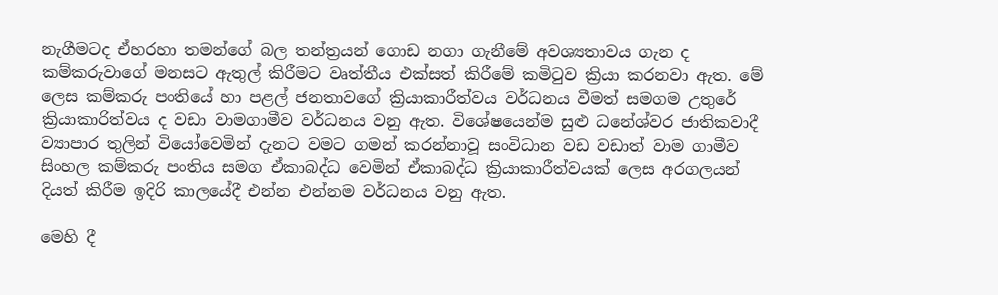නැගීමටද ඒහරහා තමන්ගේ බල තන්ත්‍රයන් ගොඩ නගා ගැනීමේ අවශ්‍යතාවය ගැන ද කම්කරුවාගේ මනසට ඇතුල් කිරීමට වෘත්තීය එක්සත් කිරීමේ කමිටුව ක්‍රියා කරනවා ඇත. මේ ලෙස කම්කරු පංතියේ හා පළල් ජනතාවගේ ක්‍රියාකාරීත්වය වර්ධනය වීමත් සමගම උතුරේ ක්‍රියාකාරිත්වය ද වඩා වාමගාමීව වර්ධනය වනු ඇත. විශේෂයෙන්ම සුළු ධනේශ්වර ජාතිකවාදී ව්‍යාපාර තුලින් වියෝවෙමින් දැනට වමට ගමන් කරන්නාවූ සංවිධාන වඩ වඩාත් වාම ගාමීව සිංහල කම්කරු පංතිය සමග ඒකාබද්ධ වෙමින් ඒකාබද්ධ ක්‍රියාකාරීත්වයක් ලෙස අරගලයන් දියත් කිරීම ඉදිරි කාලයේදී එන්න එන්නම වර්ධනය වනු ඇත.

මෙහි දී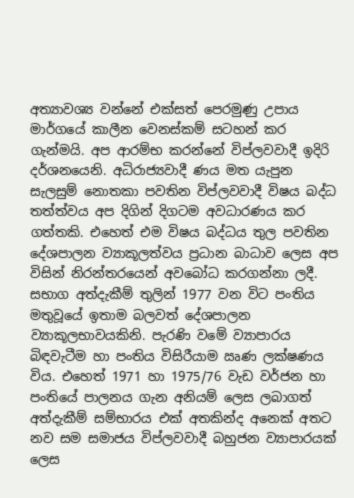අත්‍යාවශ්‍ය වන්නේ එක්සත් පෙරමුණු උපාය මාර්ගයේ කාලීන වෙනස්කම් සටහන් කර ගැන්මයි. අප ආරම්භ කරන්නේ විප්ලවවාදී ඉදිරි දර්ශනයෙනි. අධිරාජ්‍යවාදී ණය මත යැපුන සැලසුම් නොතකා පවතින විප්ලවවාදී විෂය බද්ධ තත්ත්වය අප දිගින් දිගටම අවධාරණය කර ගත්තකි. එහෙත් එම විෂය බද්ධය තුල පවතින දේශපාලන ව්‍යාකූලත්වය ප්‍රධාන බාධාව ලෙස අප විසින් නිරන්තරයෙන් අවබෝධ කරගන්නා ලදී. සභාග අත්දැකීම් තුලින් 1977 වන විට පංතිය මතුවූයේ ඉතාම බලවත් දේශපාලන ව්‍යාකූලභාවයකිනි. පැරණි වමේ ව්‍යාපාරය බිඳවැටීම හා පංතිය විසිරීයාම ඍණ ලක්ෂණය විය. එහෙත් 1971 හා 1975/76 වැඩ වර්ජන හා පංතියේ පාලනය ගැන අනියම් ලෙස ලබාගත් අත්දැකීම් සම්භාරය එක් අතකින්ද අනෙක් අතට නව සම සමාජය විප්ලවවාදී බහුජන ව්‍යාපාරයක් ලෙස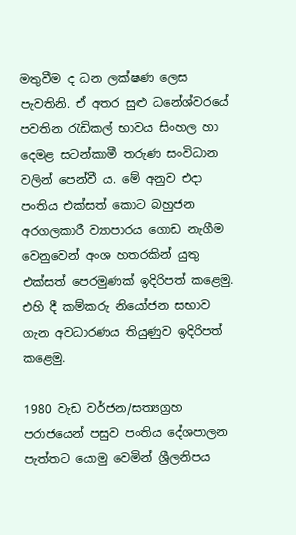මතුවීම ද ධන ලක්ෂණ ලෙස පැවතිනි. ඒ අතර සුළු ධනේශ්වරයේ පවතින රැඩිකල් භාවය සිංහල හා දෙමළ සටන්කාමී තරුණ සංවිධාන වලින් පෙන්වී ය. මේ අනුව එදා පංතිය එක්සත් කොට බහුජන අරගලකාරී ව්‍යාපාරය ගොඩ නැගීම වෙනුවෙන් අංශ හතරකින් යුතු එක්සත් පෙරමුණක් ඉදිරිපත් කළෙමු. එහි දී කම්කරු නියෝජන සභාව ගැන අවධාරණය තියුණුව ඉදිරිපත් කළෙමු.

1980 වැඩ වර්ජන/සත්‍යග්‍රහ පරාජයෙන් පසුව පංතිය දේශපාලන පැත්තට යොමු වෙමින් ශ්‍රීලනිපය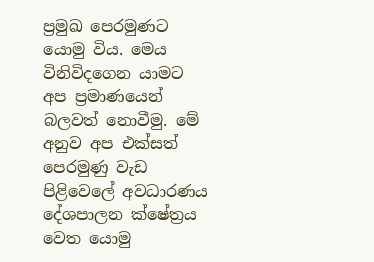ප්‍රමුඛ පෙරමුණට යොමු විය. මෙය විනිවිදගෙන යාමට අප ප්‍රමාණයෙන් බලවත් නොවීමු. මේ අනුව අප එක්සත් පෙරමුණු වැඩ පිළිවෙලේ අවධාරණය දේශපාලන ක්ෂේත්‍රය වෙත යොමු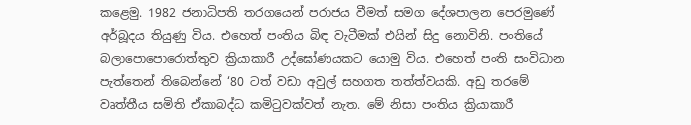කළෙමු. 1982 ජනාධිපති තරගයෙන් පරාජය වීමත් සමග දේශපාලන පෙරමුණේ අර්බූදය තියුණු විය. එහෙත් පංතිය බිඳ වැටීමක් එයින් සිදු නොවිනි. පංතියේ බලාපොපොරොත්තුව ක්‍රියාකාරී උද්ඝෝණයකට යොමු විය. එහෙත් පංති සංවිධාන පැත්තෙන් තිබෙන්නේ ‘80 ටත් වඩා අවුල් සහගත තත්ත්වයකි. අඩු තරමේ වෘත්තීය සමිති ඒකාබද්ධ කමිටුවක්වත් නැත. මේ නිසා පංතිය ක්‍රියාකාරී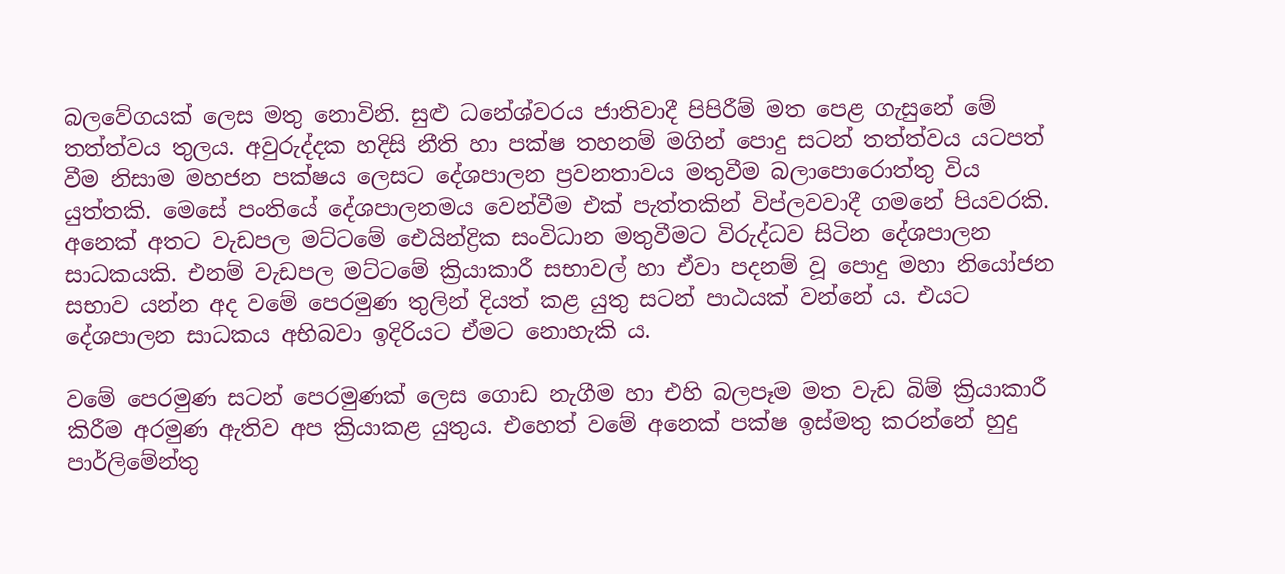බලවේගයක් ලෙස මතු නොවිනි. සුළු ධනේශ්වරය ජාතිවාදී පිපිරීම් මත පෙළ ගැසුනේ මේ තත්ත්වය තුලය. අවුරුද්දක හදිසි නීති හා පක්ෂ තහනම් මගින් පොදු සටන් තත්ත්වය යටපත් වීම නිසාම මහජන පක්ෂය ලෙසට දේශපාලන ප්‍රවනතාවය මතුවීම බලාපොරොත්තු විය යුත්තකි. මෙසේ පංතියේ දේශපාලනමය වෙන්වීම එක් පැත්තකින් විප්ලවවාදී ගමනේ පියවරකි. අනෙක් අතට වැඩපල මට්ටමේ ඓයින්ද්‍රික සංවිධාන මතුවීමට විරුද්ධව සිටින දේශපාලන සාධකයකි. එනම් වැඩපල මට්ටමේ ක්‍රියාකාරී සභාවල් හා ඒවා පදනම් වූ පොදු මහා නියෝජන සභාව යන්න අද වමේ පෙරමුණ තුලින් දියත් කළ යුතු සටන් පාඨයක් වන්නේ ය. එයට දේශපාලන සාධකය අභිබවා ඉදිරියට ඒමට නොහැකි ය.

වමේ පෙරමුණ සටන් පෙරමුණක් ලෙස ගොඩ නැගීම හා එහි බලපෑම මත වැඩ බිම් ක්‍රියාකාරී කිරීම අරමුණ ඇතිව අප ක්‍රියාකළ යුතුය. එහෙත් වමේ අනෙක් පක්ෂ ඉස්මතු කරන්නේ හුදු පාර්ලිමේන්තු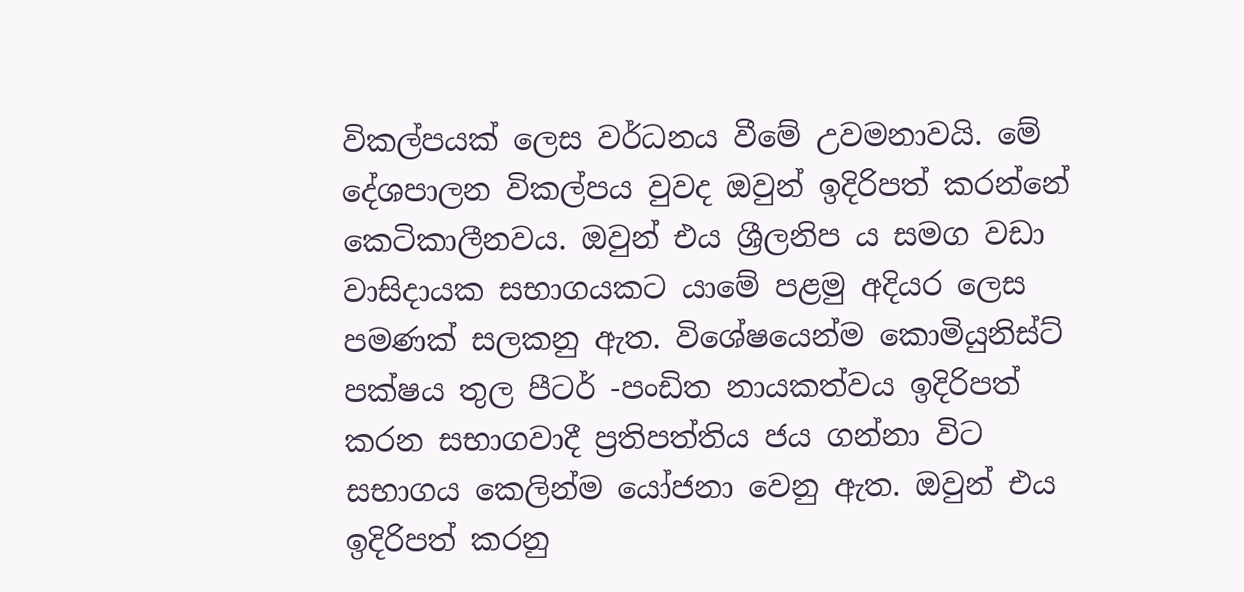විකල්පයක් ලෙස වර්ධනය වීමේ උවමනාවයි. මේ දේශපාලන විකල්පය වුවද ඔවුන් ඉදිරිපත් කරන්නේ කෙටිකාලීනවය. ඔවුන් එය ශ්‍රීලනිප ය සමග වඩා වාසිදායක සභාගයකට යාමේ පළමු අදියර ලෙස පමණක් සලකනු ඇත. විශේෂයෙන්ම කොමියුනිස්ට් පක්ෂය තුල පීටර් -පංඩිත නායකත්වය ඉදිරිපත් කරන සභාගවාදී ප්‍රතිපත්තිය ජය ගන්නා විට සභාගය කෙලින්ම යෝජනා වෙනු ඇත. ඔවුන් එය ඉදිරිපත් කරනු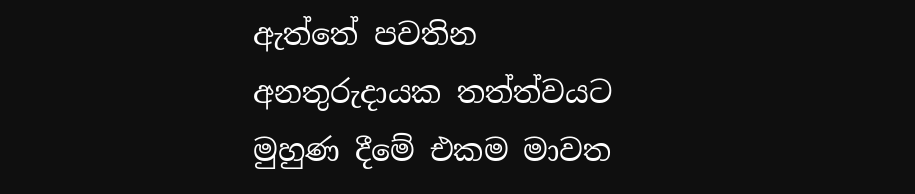ඇත්තේ පවතින අනතුරුදායක තත්ත්වයට මුහුණ දීමේ එකම මාවත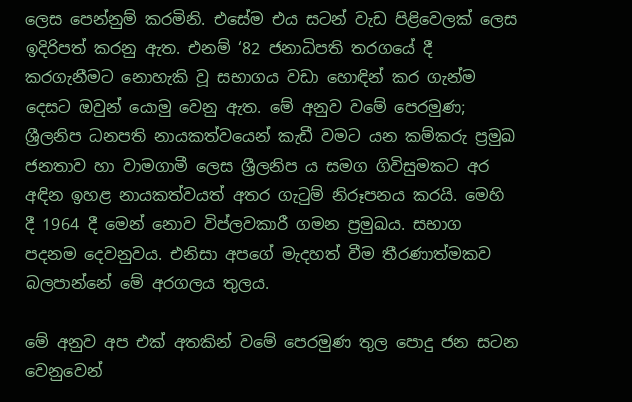ලෙස පෙන්නුම් කරමිනි. එසේම එය සටන් වැඩ පිළිවෙලක් ලෙස ඉදිරිපත් කරනු ඇත. එනම් ‘82 ජනාධිපති තරගයේ දී කරගැනීමට නොහැකි වූ සභාගය වඩා හොඳින් කර ගැන්ම දෙසට ඔවුන් යොමු වෙනු ඇත. මේ අනුව වමේ පෙරමුණ; ශ්‍රීලනිප ධනපති නායකත්වයෙන් කැඩී වමට යන කම්කරු ප්‍රමුඛ ජනතාව හා වාමගාමී ලෙස ශ්‍රීලනිප ය සමග ගිවිසුමකට අර අඳින ඉහළ නායකත්වයත් අතර ගැටුම් නිරූපනය කරයි. මෙහි දී 1964 දී මෙන් නොව විප්ලවකාරී ගමන ප්‍රමුඛය. සභාග පදනම දෙවනුවය. එනිසා අපගේ මැදහත් වීම තීරණාත්මකව බලපාන්නේ මේ අරගලය තුලය.

මේ අනුව අප එක් අතකින් වමේ පෙරමුණ තුල පොදු ජන සටන වෙනුවෙන්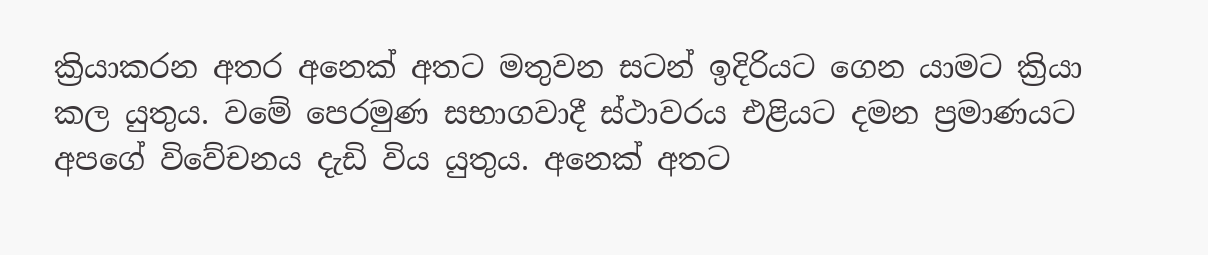ක්‍රියාකරන අතර අනෙක් අතට මතුවන සටන් ඉදිරියට ගෙන යාමට ක්‍රියා කල යුතුය. වමේ පෙරමුණ සභාගවාදී ස්ථාවරය එළියට දමන ප්‍රමාණයට අපගේ විවේචනය දැඩි විය යුතුය. අනෙක් අතට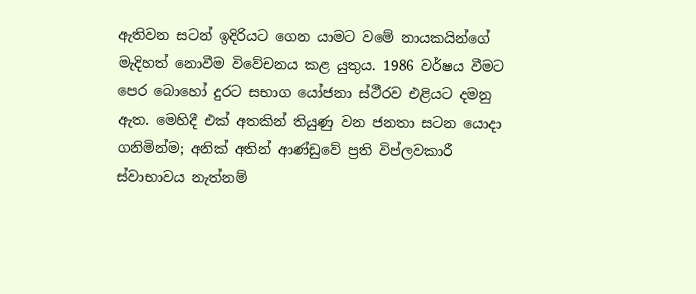ඇතිවන සටන් ඉදිරියට ගෙන යාමට වමේ නායකයින්ගේ මැදිහත් නොවීම විවේචනය කළ යුතුය. 1986 වර්ෂය වීමට පෙර බොහෝ දුරට සභාග යෝජනා ස්ථීරව එළියට දමනු ඇත. මෙහිදී එක් අතකින් තියුණු වන ජනතා සටන යොදා ගනිමින්ම; අනික් අතින් ආණ්ඩුවේ ප්‍රති විප්ලවකාරී ස්වාභාවය නැත්නම්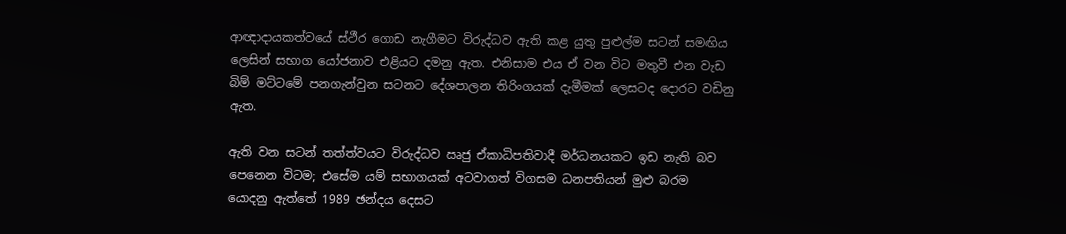ආඥාදායකත්වයේ ස්ථීර ගොඩ නැගීමට විරුද්ධව ඇති කළ යුතු පුළුල්ම සටන් සමඟිය ලෙසින් සභාග යෝජනාව එළියට දමනු ඇත. එනිසාම එය ඒ වන විට මතුවී එන වැඩ බිම් මට්ටමේ පනගැන්වුන සටනට දේශපාලන තිරිංගයක් දැමීමක් ලෙසටද දොරට වඩිනු ඇත.

ඇති වන සටන් තත්ත්වයට විරුද්ධව ඍජු ඒකාධිපතිවාදී මර්ධනයකට ඉඩ නැති බව පෙනෙන විටම; එසේම යම් සභාගයක් අටවාගත් විගසම ධනපතියන් මුළු බරම යොදනු ඇත්තේ 1989 ඡන්දය දෙසට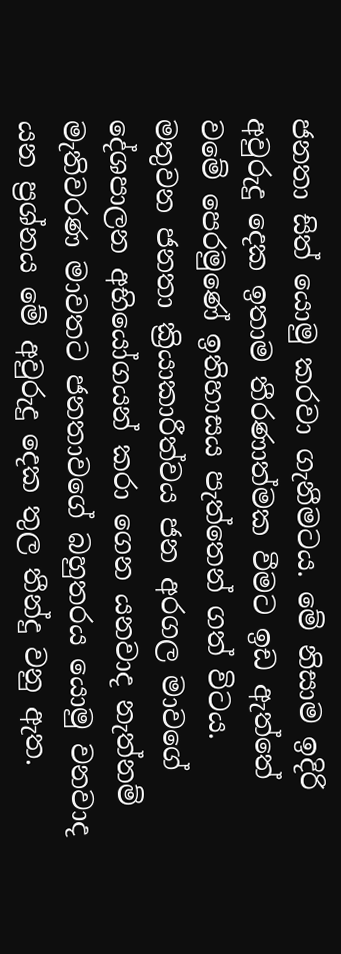ජනතා සිත් යොමු කරවා ගැනීමටය. මේ නිසාම ඉදිරි අවුරුදු දෙක ඉතාම තීරණාත්මක වීමට ඉඩ ඇත්තේ වමේ ‍පෙරමුණේ ඉතිහාසය පැත්තෙන් ගත් විටය. මතුවන ජනතා ක්‍රියාකාරීත්වය ජන අරගල මාවගේ දේශපාලන අභියෝගයන් කරා ගෙන යනවාද නැත්නම් මැතිවරණ මාවතට ජනතාවගේ බහුතරය යොමු වනවාද යන ප්‍රශ්නය මේ අවුරුදු දෙක තුල තීන්දු වනු ඇත.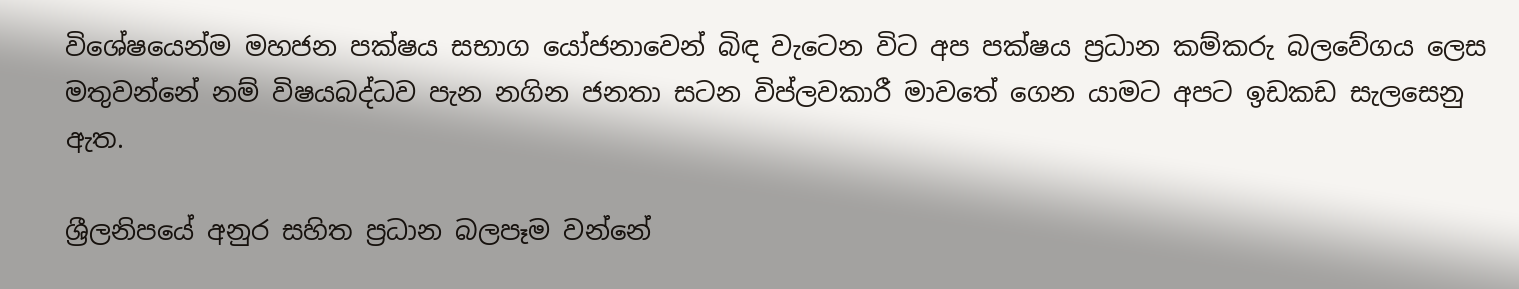විශේෂයෙන්ම මහජන පක්ෂය සභාග යෝජනාවෙන් බිඳ වැටෙන විට අප පක්ෂය ප්‍රධාන කම්කරු බලවේගය ලෙස මතුවන්නේ නම් විෂයබද්ධව පැන නගින ජනතා සටන විප්ලවකාරී මාවතේ ගෙන යාමට අපට ඉඩකඩ සැලසෙනු ඇත.

ශ්‍රීලනිපයේ අනුර සහිත ප්‍රධාන බලපෑම වන්නේ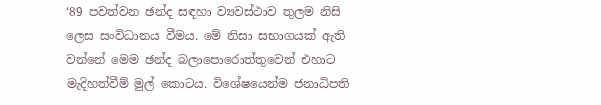‘89 පවත්වන ඡන්ද සඳහා ව්‍යවස්ථාව තුලම නිසි ලෙස සංවිධානය වීමය. මේ නිසා සභාගයක් ඇති වන්නේ මෙම ඡන්ද බලාපොරොත්තුවෙන් එහාට මැදිහත්වීම් මුල් කොටය. විශේෂයෙන්ම ජනාධිපති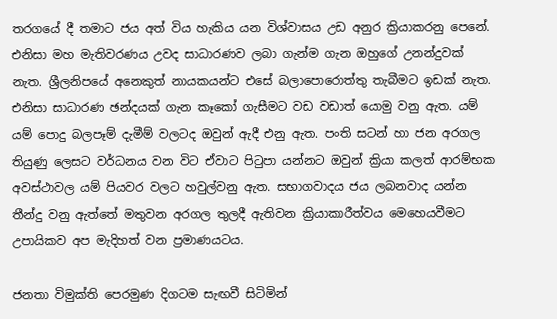තරගයේ දී තමාට ජය අත් විය හැකිය යන විශ්වාසය උඩ අනුර ක්‍රියාකරනු පෙනේ. එනිසා මහ මැතිවරණය උවද සාධාරණව ලබා ගැන්ම ගැන ඔහුගේ උනන්දුවක් නැත. ශ්‍රීලනිපයේ අනෙකුත් නායකයන්ට එසේ බලාපොරොත්තු තැබීමට ඉඩක් නැත. එනිසා සාධාරණ ඡන්දයක් ගැන කෑකෝ ගැසීමට වඩ වඩාත් යොමු වනු ඇත. යම් යම් පොදු බලපෑම් දැමීම් වලටද ඔවුන් ඇදී එනු ඇත. පංති සටන් හා ජන අරගල තියුණු ලෙසට වර්ධනය වන විට ඒවාට පිටුපා යන්නට ඔවුන් ක්‍රියා කලත් ආරම්භක අවස්ථාවල යම් පියවර වලට හවුල්වනු ඇත. සභාගවාදය ජය ලබනවාද යන්න තීන්දු වනු ඇත්තේ මතුවන අරගල තුලදී ඇතිවන ක්‍රියාකාරීත්වය මෙහෙයවීමට උපායිකව අප මැදිහත් වන ප්‍රමාණයටය.

ජනතා විමුක්ති පෙරමුණ දිගටම සැඟවී සිටිමින්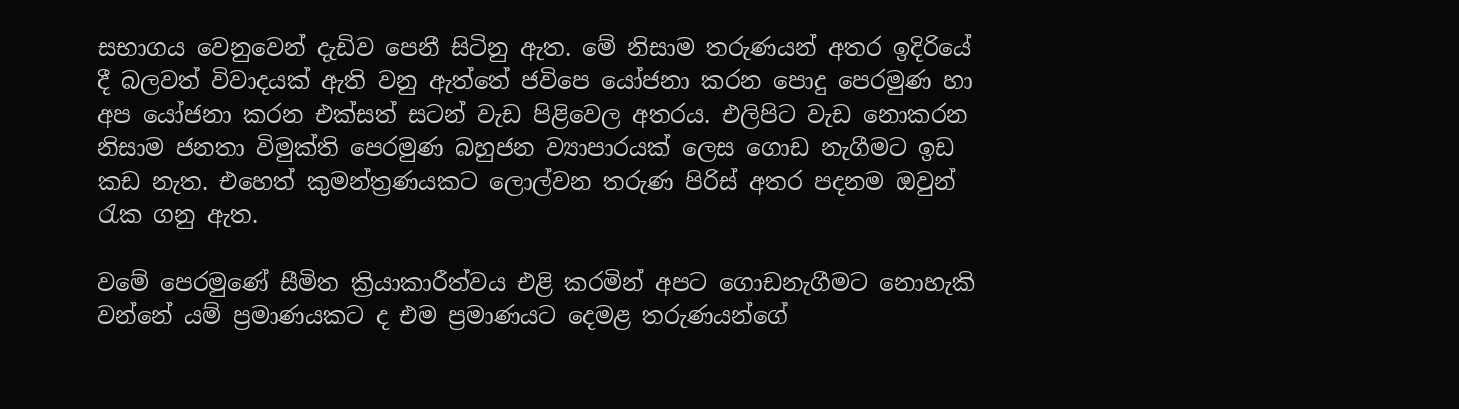සභාගය වෙනුවෙන් දැඩිව පෙනී සිටිනු ඇත. මේ නිසාම තරුණයන් අතර ඉදිරියේ දී බලවත් විවාදයක් ඇති වනු ඇත්තේ ජවිපෙ යෝජනා කරන පොදු පෙරමුණ හා අප යෝජනා කරන එක්සත් සටන් වැඩ පිළිවෙල අතරය. එලිපිට වැඩ නොකරන නිසාම ජනතා විමුක්ති පෙරමුණ බහුජන ව්‍යාපාරයක් ලෙස ගොඩ නැගීමට ඉඩ කඩ නැත. එහෙත් කුමන්ත්‍රණයකට ලොල්වන තරුණ පිරිස් අතර පදනම ඔවුන් රැක ගනු ඇත.

වමේ පෙරමුණේ සීමිත ක්‍රියාකාරීත්වය එළි කරමින් අපට ගොඩනැගීමට නොහැකි වන්නේ යම් ප්‍රමාණයකට ද එම ප්‍රමාණයට දෙමළ තරුණයන්ගේ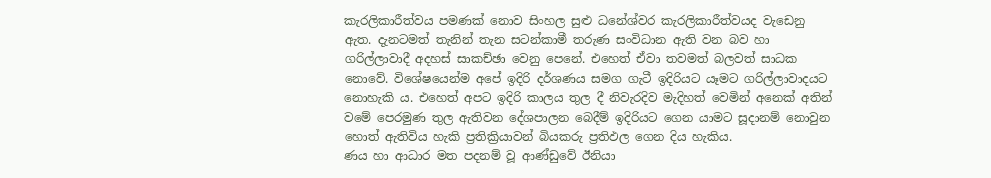කැරලිකාරීත්වය පමණක් නොව සිංහල සුළු ධනේශ්වර කැරලිකාරීත්වයද වැඩෙනු ඇත. දැනටමත් තැනින් තැන සටන්කාමී තරුණ සංවිධාන ඇති වන බව හා ගරිල්ලාවාදී අදහස් සාකච්ඡා වෙනු පෙනේ. එහෙත් ඒවා තවමත් බලවත් සාධක නොවේ. විශේෂයෙන්ම අපේ ඉදිරි දර්ශණය සමග ගැටී ඉදිරියට යෑමට ගරිල්ලාවාදයට නොහැකි ය. එහෙත් අපට ඉදිරි කාලය තුල දී නිවැරදිව මැදිහත් වෙමින් අනෙක් අතින් වමේ පෙරමුණ තුල ඇතිවන දේශපාලන බෙදීම් ඉදිරියට ගෙන යාමට සූදානම් නොවුන හොත් ඇතිවිය හැකි ප්‍රතික්‍රියාවන් බියකරු ප්‍රතිඵල ගෙන දිය හැකිය.
ණය හා ආධාර මත පදනම් වූ ආණ්ඩුවේ ඊනියා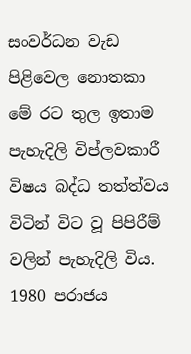සංවර්ධන වැඩ පිළිවෙල නොතකා මේ රට තුල ඉතාම පැහැදිලි විප්ලවකාරී විෂය බද්ධ තත්ත්වය විටින් විට වූ පිපිරීම් වලින් පැහැදිලි විය. 1980 පරාජය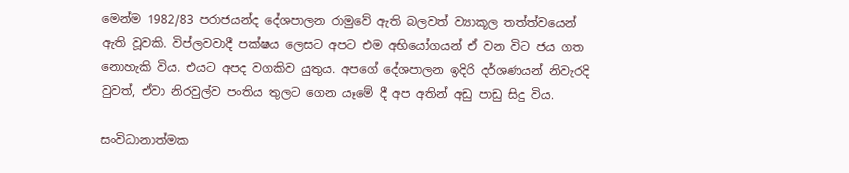මෙන්ම 1982/83 පරාජයන්ද දේශපාලන රාමුවේ ඇති බලවත් ව්‍යාකූල තත්ත්වයෙන් ඇති වූවකි. විප්ලවවාදී පක්ෂය ලෙසට අපට එම අභියෝගයන් ඒ වන විට ජය ගත නොහැකි විය. එයට අපද වගකිව යුතුය. අපගේ දේශපාලන ඉදිරි දර්ශණයන් නිවැරදි වුවත්, ඒවා නිරවුල්ව පංතිය තුලට ගෙන යෑමේ දී අප අතින් අඩු පාඩු සිදු විය.

සංවිධානාත්මක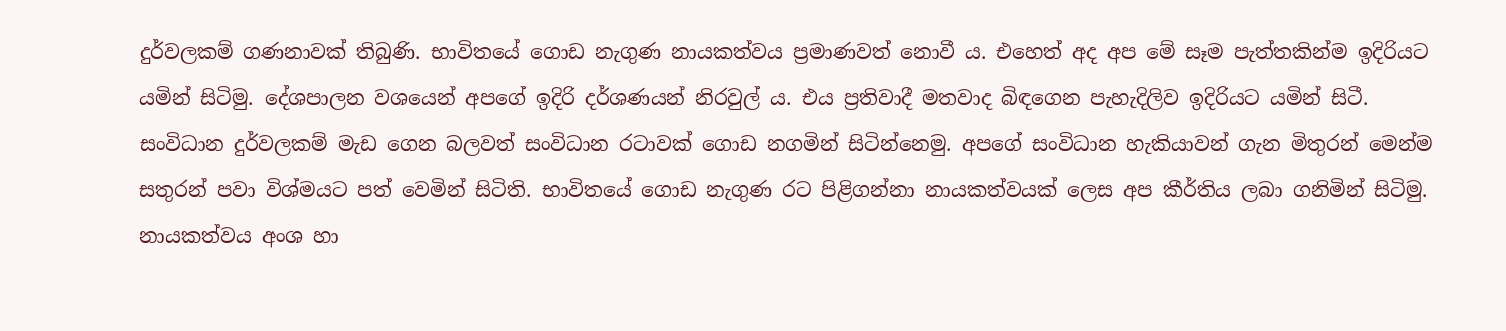දුර්වලකම් ගණනාවක් තිබුණි. භාවිතයේ ගොඩ නැගුණ නායකත්වය ප්‍රමාණවත් නොවී ය. එහෙත් අද අප මේ සෑම පැත්තකින්ම ඉදිරියට යමින් සිටිමු. දේශපාලන වශයෙන් අපගේ ඉදිරි දර්ශණයන් නිරවුල් ය. එය ප්‍රතිවාදී මතවාද බිඳගෙන පැහැදිලිව ඉදිරියට යමින් සිටී. සංවිධාන දුර්වලකම් මැඩ ගෙන බලවත් සංවිධාන රටාවක් ගොඩ නගමින් සිටින්නෙමු. අපගේ සංවිධාන හැකියාවන් ගැන මිතුරන් මෙන්ම සතුරන් පවා විශ්මයට පත් වෙමින් සිටිති. භාවිතයේ ගොඩ නැගුණ රට පිළිගන්නා නායකත්වයක් ලෙස අප කීර්තිය ලබා ගනිමින් සිටිමු. නායකත්වය අංශ හා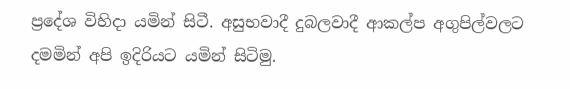ප්‍රදේශ විහිදා යමින් සිටී. අසුභවාදී දුබලවාදී ආකල්ප අගුපිල්වලට දමමින් අපි ඉදිරියට යමින් සිටිමු.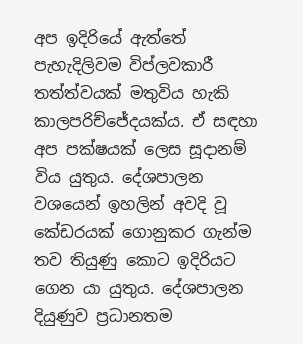අප ඉදිරියේ ඇත්තේ පැහැදිලිවම විප්ලවකාරී තත්ත්වයක් මතුවිය හැකි කාලපරිච්ජේදයක්ය. ඒ සඳහා අප පක්ෂයක් ලෙස සූදානම් විය යුතුය. දේශපාලන වශයෙන් ඉහලින් අවදි වූ කේඩරයක් ගොනුකර ගැන්ම තව තියුණු කොට ඉදිරියට ගෙන යා යුතුය. දේශපාලන දියුණුව ප්‍රධානතම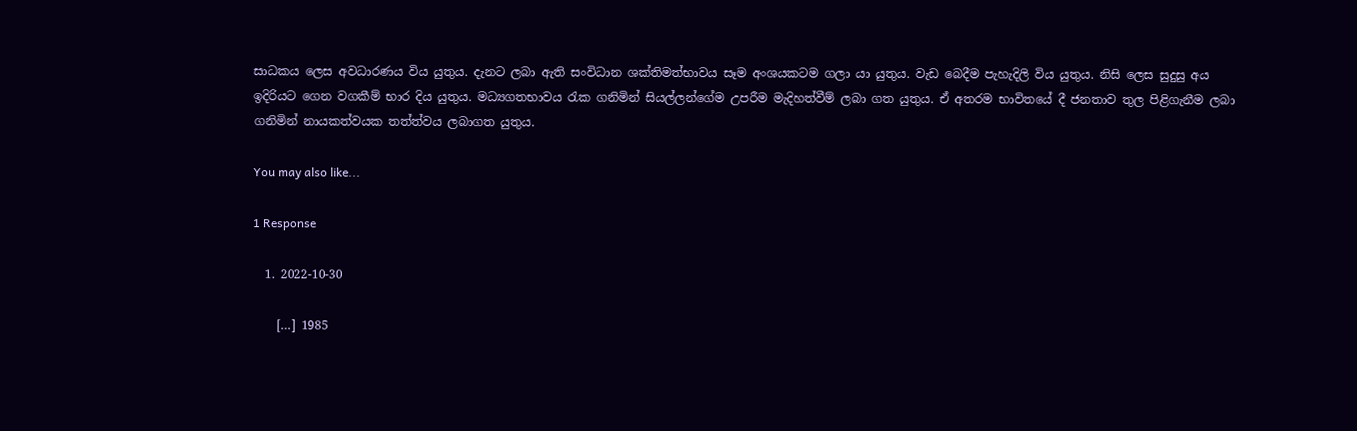සාධකය ලෙස අවධාරණය විය යුතුය. දැනට ලබා ඇති සංවිධාන ශක්තිමත්භාවය සෑම අංශයකටම ගලා යා යුතුය. වැඩ බෙදීම පැහැදිලි විය යුතුය. නිසි ලෙස සුදුසු අය ඉදිරියට ගෙන වගකීම් භාර දිය යුතුය. මධ්‍යගතභාවය රැක ගනිමින් සියල්ලන්ගේම උපරීම මැදිහත්වීම් ලබා ගත යුතුය. ඒ අතරම භාවිතයේ දී ජනතාව තුල පිළිගැනීම ලබා ගනිමින් නායකත්වයක තත්ත්වය ලබාගත යුතුය.

You may also like...

1 Response

  1. 2022-10-30

    […] 1985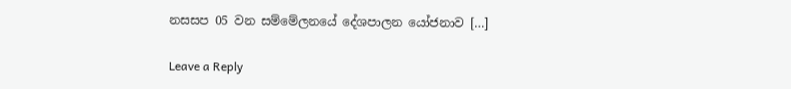නසසප 05 වන සම්මේලනයේ දේශපාලන යෝජනාව […]

Leave a Reply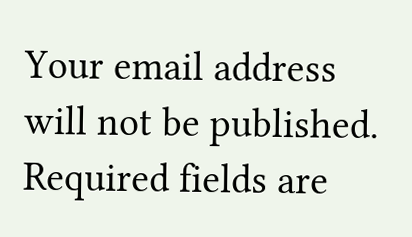Your email address will not be published. Required fields are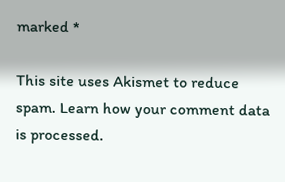marked *

This site uses Akismet to reduce spam. Learn how your comment data is processed.